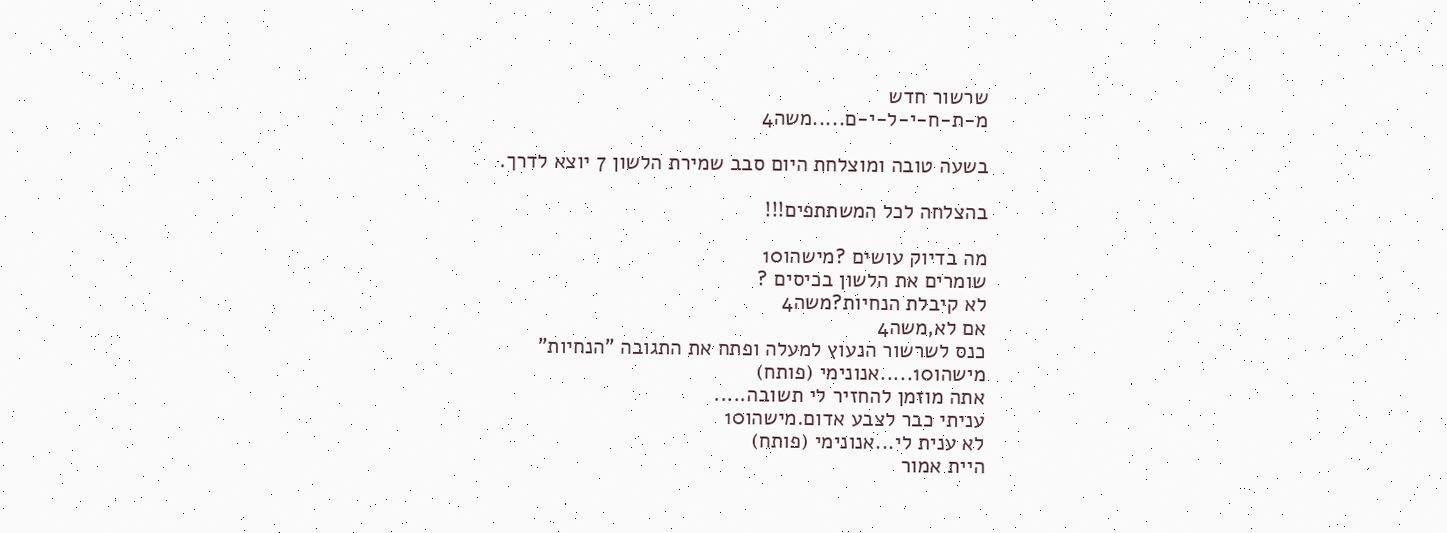שרשור חדש
מ-ת-ח-י-ל-י-ם.....משה4

בשעה טובה ומוצלחת היום סבב שמירת הלשון 7 יוצא לדרך.

בהצלחה לכל המשתתפים!!!

מה בדיוק עושים ?מישהו10
שומרים את הלשון בכיסים ?
לא קיבלת הנחיות?משה4
אם לא,משה4
כנס לשרשור הנעוץ למעלה ופתח את התגובה "הנחיות"
מישהו10.....אנונימי (פותח)
אתה מוזמן להחזיר לי תשובה.....
עניתי כבר לצבע אדום.מישהו10
לא ענית לי...אנונימי (פותח)
היית אמור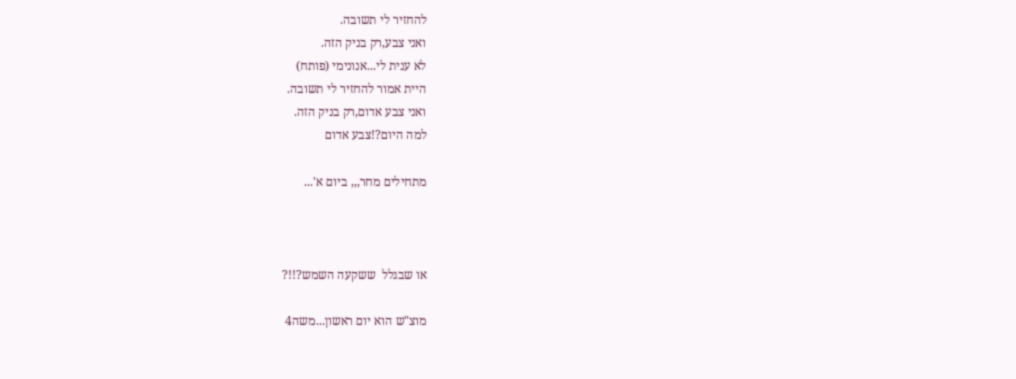להחזיר לי תשובה.
ואני צבע,רק בניק הזה.
לא ענית לי...אנונימי (פותח)
היית אמור להחזיר לי תשובה.
ואני צבע אדום,רק בניק הזה.
למה היום?!צבע אדום

מתחילים מחר,,, ביום א'...



או שבגלל  ששקעה השמש?!!?

מוצ"ש הוא יום ראשון...משה4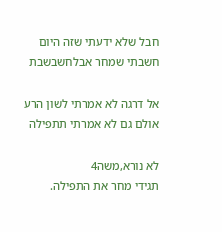חבל שלא ידעתי שזה היום חשבתי שמחר אבלחשבשבת

אל דרגה לא אמרתי לשון הרע אולם גם לא אמרתי תתפילה

לא נורא,משה4
תגידי מחר את התפילה.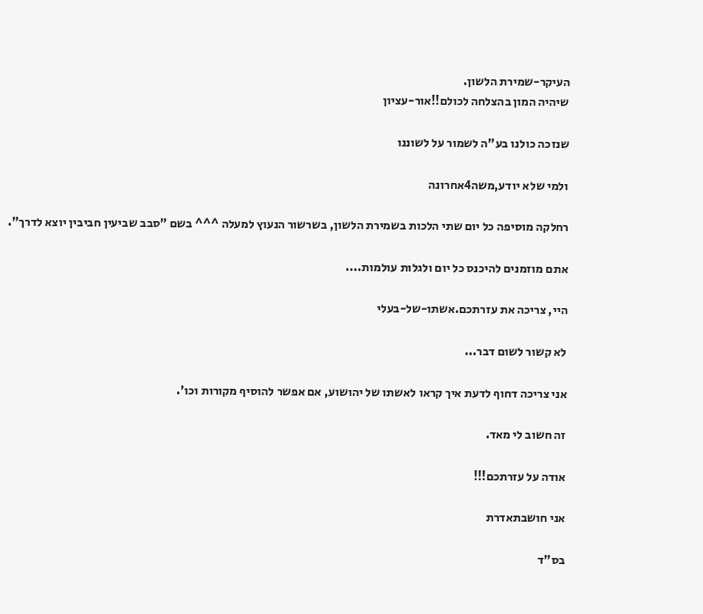העיקר-שמירת הלשון.
שיהיה המון בהצלחה לכולם!!אור-עציון

שנזכה כולנו בע"ה לשמור על לשוננו

ולמי שלא יודע,משה4אחרונה

רחלקה מוסיפה כל יום שתי הלכות בשמירת הלשון, בשרשור הנעוץ למעלה ^^^ בשם "סבב שביעין חביבין יוצא לדרך".

אתם מוזמנים להיכנס כל יום ולגלות עולמות....

היי, צריכה את עזרתכם.אשתו-של-בעלי

לא קשור לשום דבר...

אני צריכה דחוף לדעת איך קראו לאשתו של יהושוע, אם אפשר להוסיף מקורות וכו'.

זה חשוב לי מאד.

אודה על עזרתכם!!!

אני חושבתאדרת

בס"ד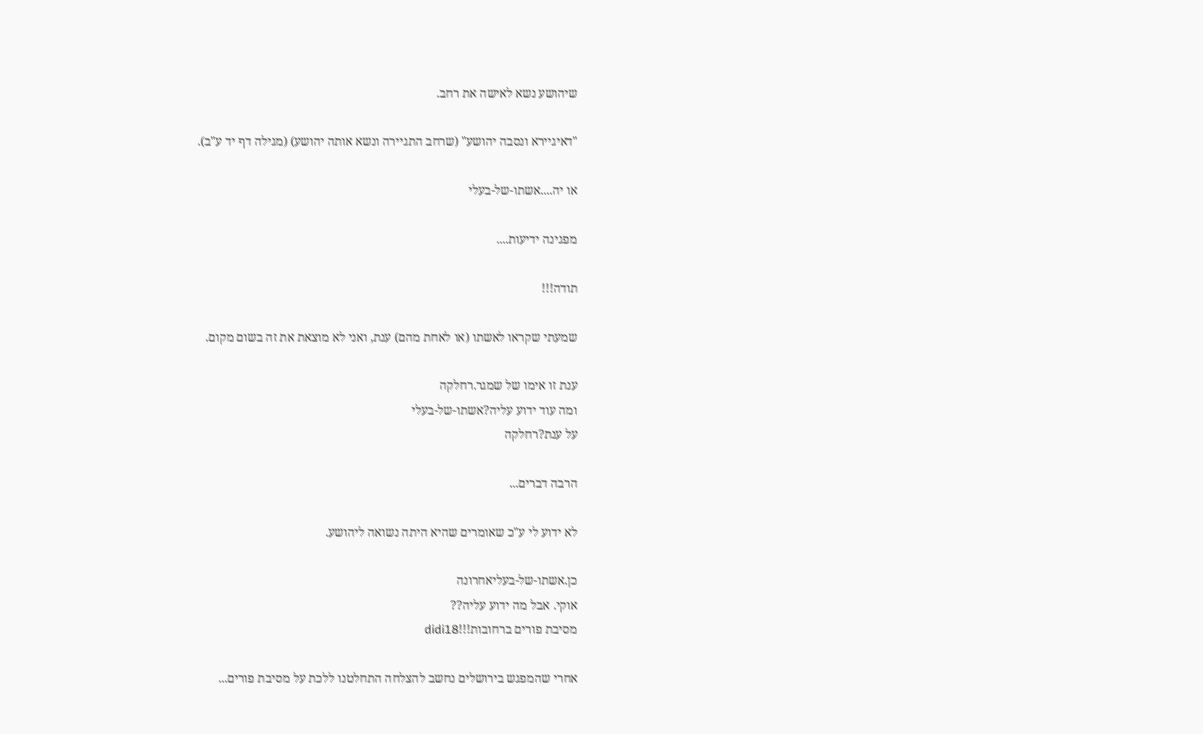שיהושע נשא לאישה את רחב.

"דאיגיירא ונסבה יהושע" (שרחב התגיירה ונשא אותה יהושע) (מגילה דף יד ע"ב).

או יה....אשתו-של-בעלי

מפגינה ידיעות....

תודה!!!

שמעתי שקראו לאשתו (או לאחת מהם) ענת, ואני לא מוצאת את זה בשום מקום.

ענת זו אימו של שמגר.רחלקה
ומה עוד ידוע עליה?אשתו-של-בעלי
על ענת?רחלקה

הרבה דברים...

לא ידוע לי ע"כ שאומרים שהיא היתה נשואה ליהושע.

כן.אשתו-של-בעליאחרונה
אוקי. אבל מה ידוע עליה??
מסיבת פורים ברחובות!!!didi18

אחרי שהמפגש בירושלים נחשב להצלחה התחלטנו ללכת על מסיבת פורים...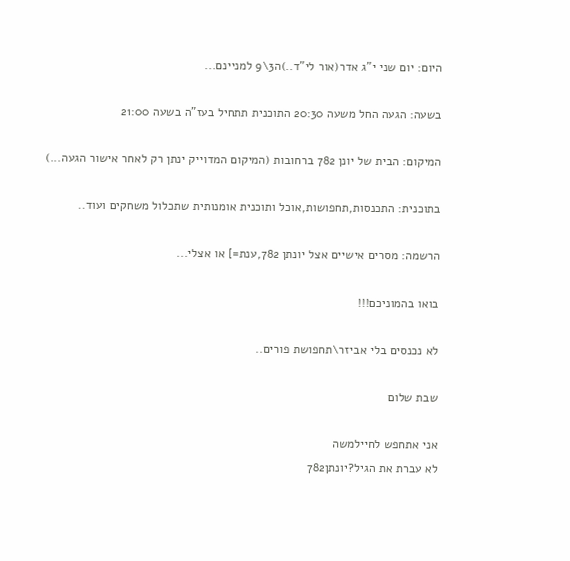היום: יום שני י"ג אדר(אור לי"ד..)ה3\9 למניינם...

בשעה: הגעה החל משעה 20:30 התוכנית תתחיל בעז"ה בשעה 21:00

המיקום: הבית של יונן 782 ברחובות (המיקום המדוייק ינתן רק לאחר אישור הגעה...)

בתוכנית: התכנסות,תחפושות,אוכל ותוכנית אומנותית שתכלול משחקים ועוד..

הרשמה: מסרים אישיים אצל יונתן 782,ענת=] או אצלי...

בואו בהמוניכם!!!

לא נכנסים בלי אביזר\תחפושת פורים..

שבת שלום

אני אתחפש לחיילמשה
לא עברת את הגיל?יונתן782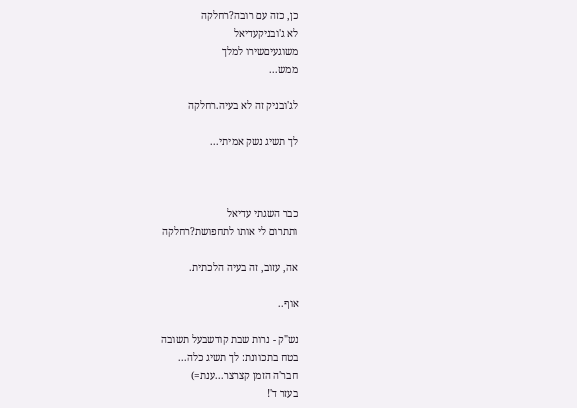כן, כזה עם רובה?רחלקה
לא ג'ובניקעדיאל
משוגעיםשירו למלך
ממש...

לג'ובניק זה לא בעיה.רחלקה

לך תשיג נשק אמיתי...



כבר השגתי עדיאל
ותתרום לי אותו לתחפושת?רחלקה

אה, עזוב, זה בעיה הלכתית.

אוף..

נש"ק - נרות שבת קודשבעל תשובה
בטח בתכוונת: לך תשיג כלה...
חבר'ה הזמן קצרצר...ענת=)
בעזר ד'!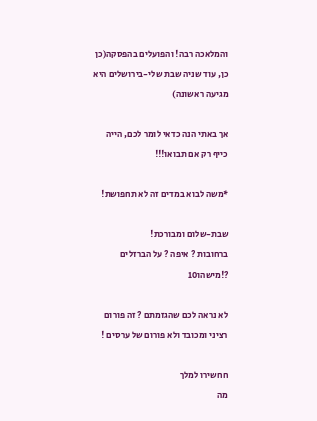והמלאכה רבה! והפועלים בהפסקה(כן כן, עוד שניה שבת שלי-בירושלים היא מגיעה ראשונה)

אך באתי הנה כדאי לומר לכם, הייה כייף רק אם תבואו!!!

*משה לבוא במדים זה לא תחפושת!

שבת-שלום ומבורכת!
ברחובות ? איפה ? על הברזלים ?!מישהו10

לא נראה לכם שהגזמתם ? זה פורום רציני ומכובד ולא פורום של ערסים !

חחשירו למלך
מה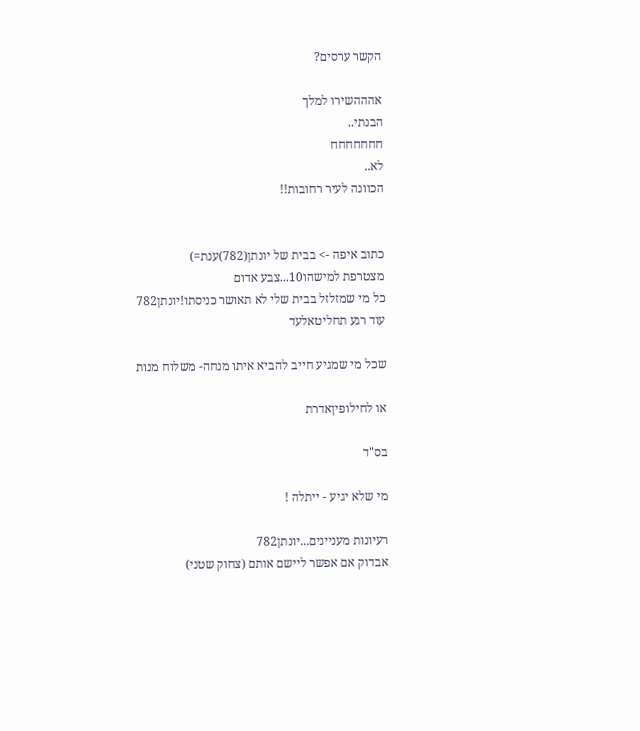הקשר ערסים?

אהההשירו למלך
הבנתי..
חחחחחחח
לא..
הכוונה לעיר רחובות!!


כתוב איפה -> בבית של יונתן(782)ענת=)
מצטרפת למישהו10...צבע אדום
כל מי שמזלזל בבית שלי לא תאושר כניסתו!יונתן782
עוד רגע תחליטאלעד

שכל מי שמגיע חייב להביא איתו מנחה- משלוח מנות

או לחילופיןאדרת

בס"ד

מי שלא יגיע - ייתלה !

רעיונות מעניינים...יונתן782
אבדוק אם אפשר ליישם אותם (צחוק שטני)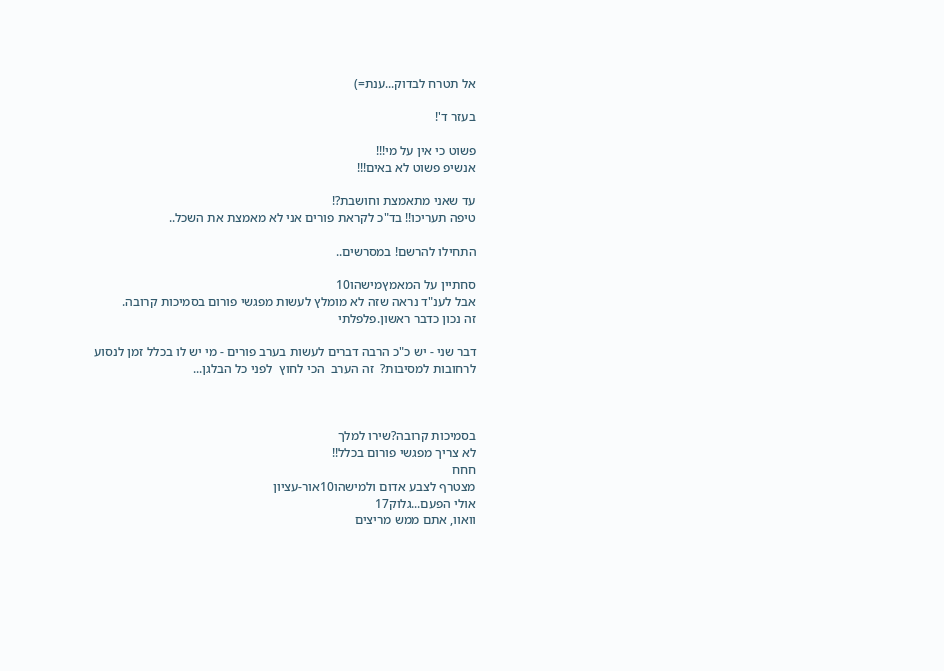אל תטרח לבדוק...ענת=)

בעזר ד'!

פשוט כי אין על מי!!!
אנשיפ פשוט לא באים!!!

עד שאני מתאמצת וחושבת?!
טיפה תעריכו!! בד"כ לקראת פורים אני לא מאמצת את השכל..

התחילו להרשם! במסרשים..

סחתיין על המאמץמישהו10
אבל לענ"ד נראה שזה לא מומלץ לעשות מפגשי פורום בסמיכות קרובה.
זה נכון כדבר ראשון.פלפלתי

דבר שני - יש כ"כ הרבה דברים לעשות בערב פורים - מי יש לו בכלל זמן לנסוע לרחובות למסיבות?  זה הערב  הכי לחוץ  לפני כל הבלגן...



בסמיכות קרובה?שירו למלך
לא צריך מפגשי פורום בכלל!!
חחח
מצטרף לצבע אדום ולמישהו10אור-עציון
אולי הפעם...גלוק17
וואוו, אתם ממש מריצים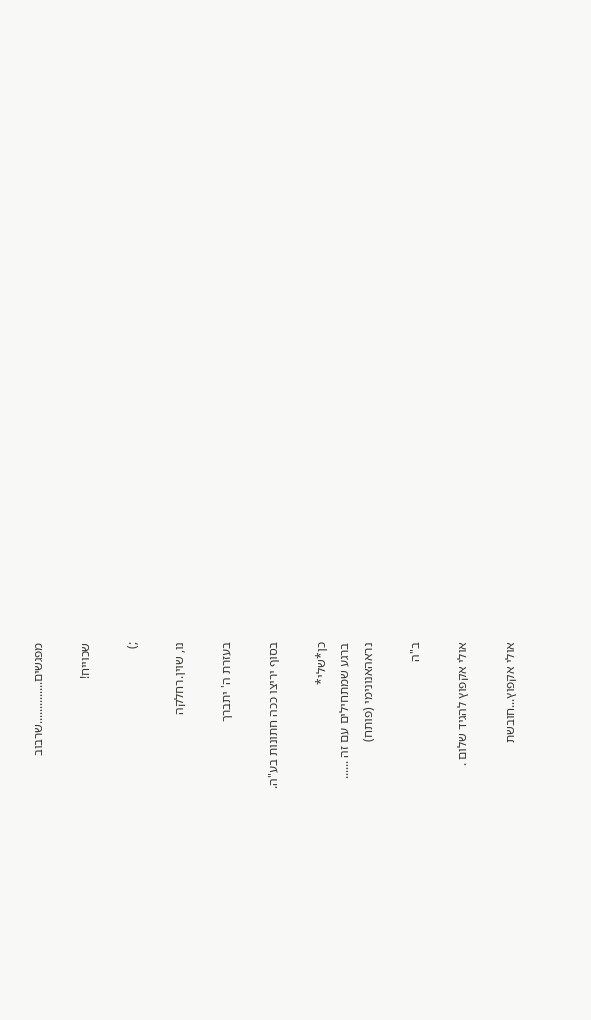מפגשים..............שרבוב

שכוייח!

;)

נו, שוין.רחלקה

בעזרת ה' יתברך

בסוף יריצו ככה חתונות בע"ה.

כן*שלי*
ברגע שמתחילים עם זה ......
נראהאנונימי (פותח)

ב"ה

אולי אקפוץ להגיד שלום .

אולי אקפוץ...חובשת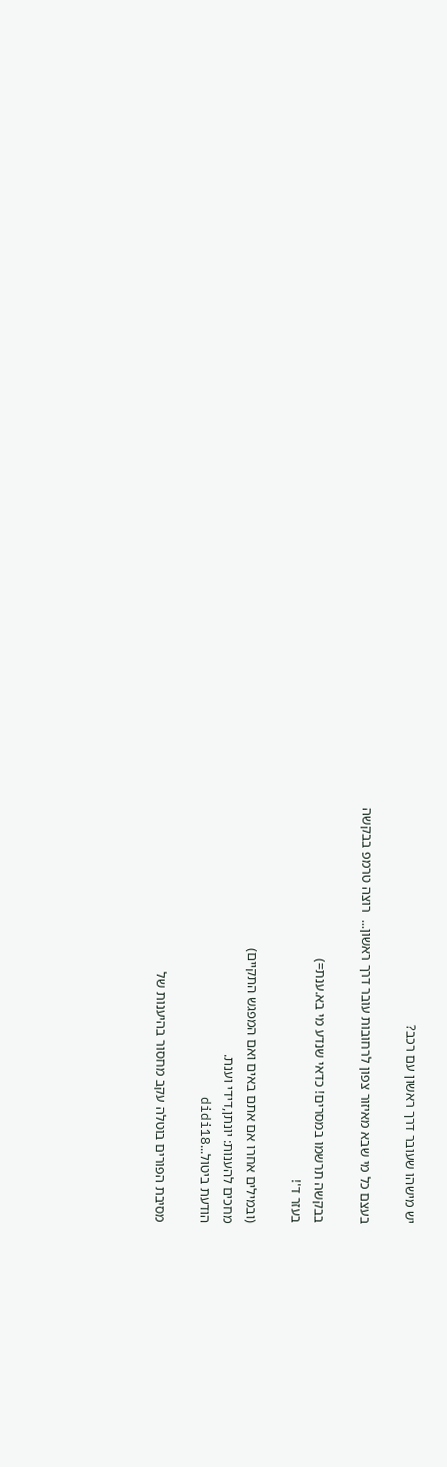יש מישהו שעובר דרך ראשון עם רכב?

בעצם כל מי שבא מאיזור צפון לרחובות עובר דרך ראשון...  רוצה טרמפ בבקשה

בבקשה תרשמו במסרים! כדאי שנדע מי בא.ענת=)
בעזר ד'!

(ובמילים אחרו אם אתם באים ואם המפגש התקיים)
מחכים להענות: יונתן,דידי וענת.
הודעת ביטול...didi18

מסיבת הפורים בוטלה עקב מחסור בהיענות של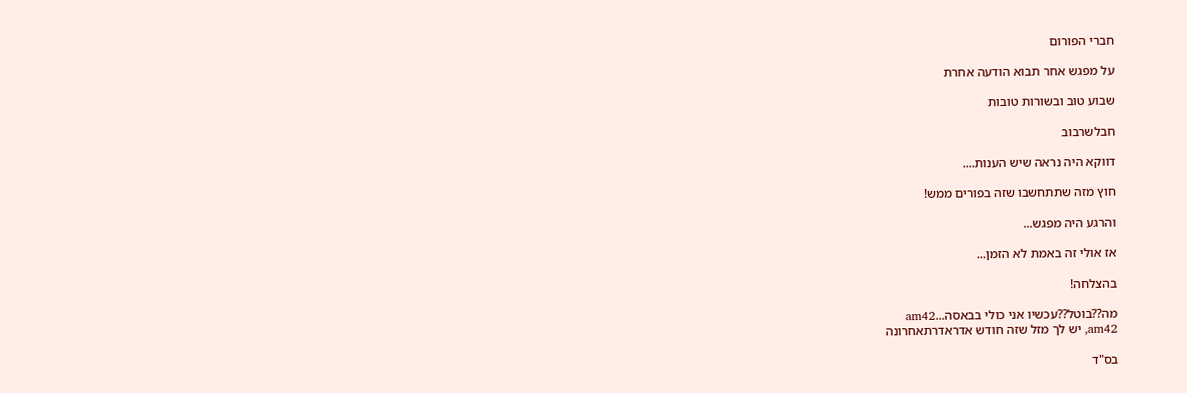חברי הפורום

על מפגש אחר תבוא הודעה אחרת

שבוע טוב ובשורות טובות

חבלשרבוב

דווקא היה נראה שיש הענות....

חוץ מזה שתתחשבו שזה בפורים ממש!

והרגע היה מפגש...

אז אולי זה באמת לא הזמן...

בהצלחה!

מה??בוטל??עכשיו אני כולי בבאסה...am42
am42, יש לך מזל שזה חודש אדראדרתאחרונה

בס"ד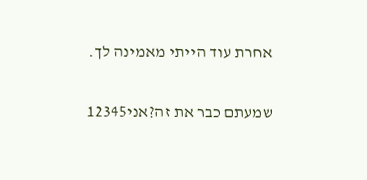אחרת עוד הייתי מאמינה לך.

שמעתם כבר את זה?אני12345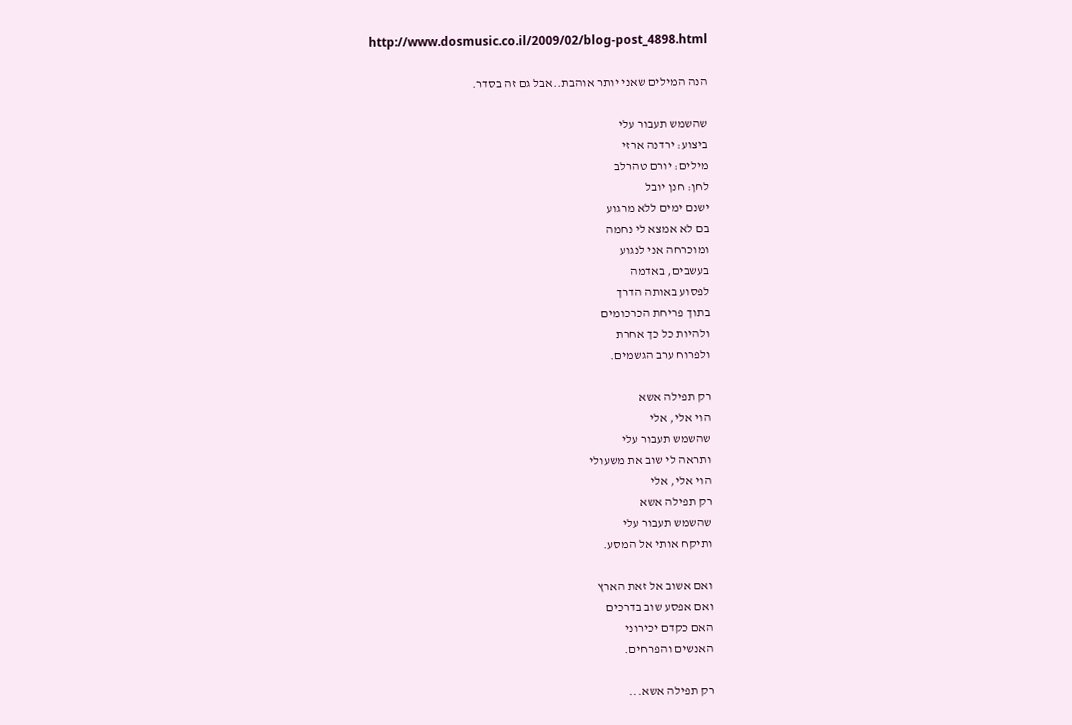http://www.dosmusic.co.il/2009/02/blog-post_4898.html

הנה המילים שאני יותר אוהבת..אבל גם זה בסדר.

שהשמש תעבור עלי
ביצוע: ירדנה ארזי
מילים: יורם טהרלב
לחן: חנן יובל
ישנם ימים ללא מרגוע
בם לא אמצא לי נחמה
ומוכרחה אני לנגוע
בעשבים, באדמה
לפסוע באותה הדרך
בתוך פריחת הכרכומים
ולהיות כל כך אחרת
ולפרוח ערב הגשמים.

רק תפילה אשא
הוי אלי, אלי
שהשמש תעבור עלי
ותראה לי שוב את משעולי
הוי אלי, אלי
רק תפילה אשא
שהשמש תעבור עלי
ותיקח אותי אל המסע.

ואם אשוב אל זאת הארץ
ואם אפסע שוב בדרכים
האם כקדם יכירוני
האנשים והפרחים.

רק תפילה אשא...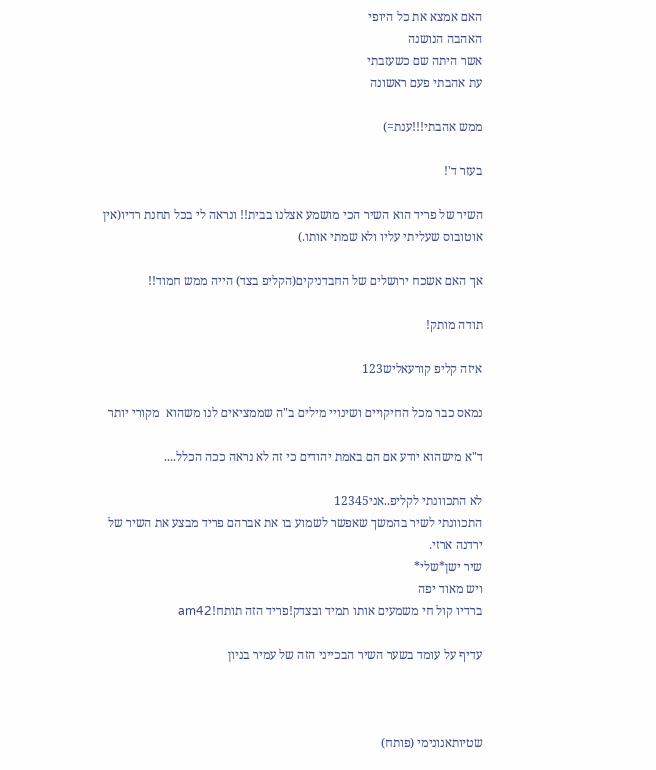האם אמצא את כל היופי
האהבה הנושנה
אשר היתה שם כשעזבתי
עת אהבתי פעם ראשונה

ממש אהבתי!!!ענת=)

בעזר ד'!

השיר של פריד הוא השיר הכי מושמע אצלנו בבית!! ונראה לי בכל תחנת רדיו(אין אוטובוס שעליתי עליו ולא שמתי אותו.)

אך האם אשכח ירושלים של החבדניקים(הקליפ בצד) הייה ממש חמוד!!

תודה מותק!

איזה קליפ קורעאליש123

נמאס כבר מכל החיקויים ושינויי מילים ב"ה שממציאים לנו משהוא  מקורי יותר

ד"א מישהוא יודע אם הם באמת יהודים כי זה לא נראה ככה הכלל....

לא התכוונתי לקליפ..אני12345
התכוונתי לשיר בהמשך שאפשר לשמוע בו את אברהם פריד מבצע את השיר של ירדנה ארזי.
שיר ישן*שלי*
ויש מאוד יפה
ברדיו קול חי משמעים אותו תמיד ובצדק!פריד הזה תותח!am42

עדיף על עומד בשער השיר הבכייני הזה של עמיר בניון



שטיותאנונימי (פותח)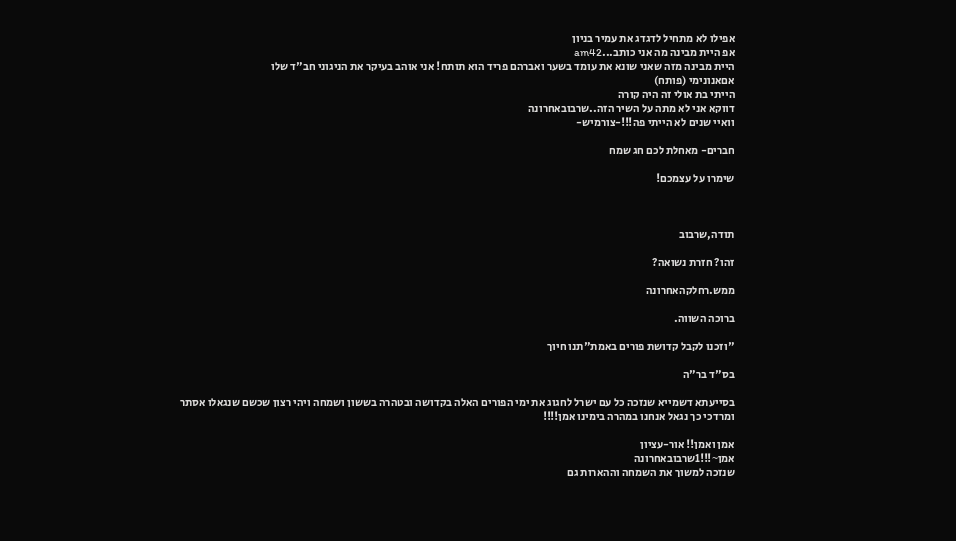אפילו לא מתחיל לדגדג את עמיר בניון
אפ היית מבינה מה אני כותב...am42
היית מבינה מזה שאני שונא את עומד בשער ואברהם פריד הוא תותח! אני אוהב בעיקר את הניגוני חב"ד שלו
אםאנונימי (פותח)
הייתי בת אולי זה היה קורה
דווקא אני לא מתה על השיר הזה..שרבובאחרונה
וואיי שנים לא הייתי פה!!!-צורמיש-

חברים- מאחלת לכם חג שמח

שימרו על עצמכם!



תודה,שרבוב

זהו? חזרת נשואה?

ממש.רחלקהאחרונה

ברוכה השווה.

"וזכנו לקבל קדושת פורים באמת"תנו חיוך

בס"ד בר"ה

בסייעתא דשמייא שנזכה כל עם ישרל לחגוג את ימי הפורים האלה בקדושה ובטהרה בששון ושמחה ויהי רצון שכשם שנגאלו אסתר ומרדכי כך נגאל אנחנו במהרה בימינו אמן!!!!

אמן ואמן!! אור-עציון
אמן~!!!1שרבובאחרונה
שנזכה למשוך את השמחה וההארות גם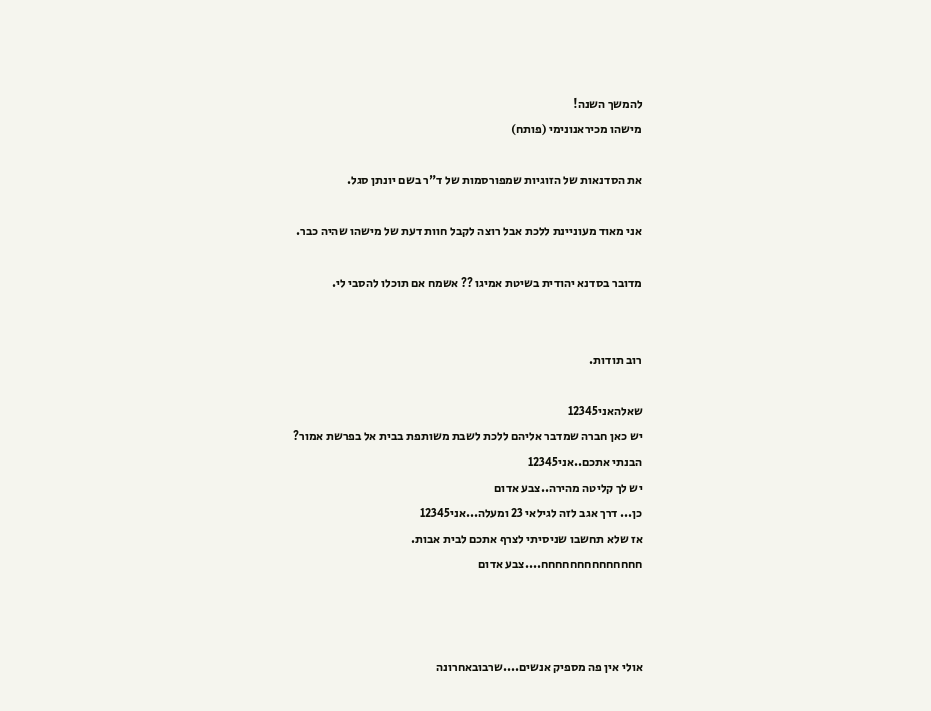להמשך השנה!
מישהו מכיראנונימי (פותח)

את הסדנאות של הזוגיות שמפורסמות של ד"ר בשם יונתן סגל.

אני מאוד מעוניינת ללכת אבל רוצה לקבל חוות דעת של מישהו שהיה כבר.

מדובר בסדנא יהודית בשיטת אמיגו ?? אשמח אם תוכלו להסבי לי.


רוב תודות.

שאלהאני12345
יש כאן חברה שמדבר אליהם ללכת לשבת משותפת בבית אל בפרשת אמור?
הבנתי אתכם..אני12345
יש לך קליטה מהירה..צבע אדום
כן... דרך אגב לזה לגילאי 23 ומעלה...אני12345
אז שלא תחשבו שניסיתי לצרף אתכם לבית אבות.
חחחחחחחחחחחחחח....צבע אדום



אולי אין פה מספיק אנשים....שרבובאחרונה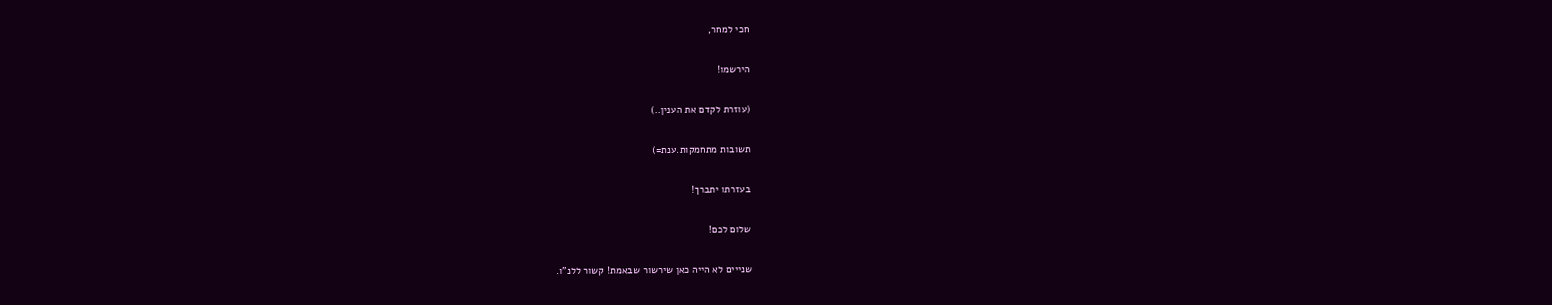חכי למחר,

הירשמו!

(עוזרת לקדם את הענין..)

תשובות מתחמקות.ענת=)

בעזרתו יתברך!

שלום לכם!

שנייים לא הייה כאן שירשור שבאמת! קשור ללנ"ו.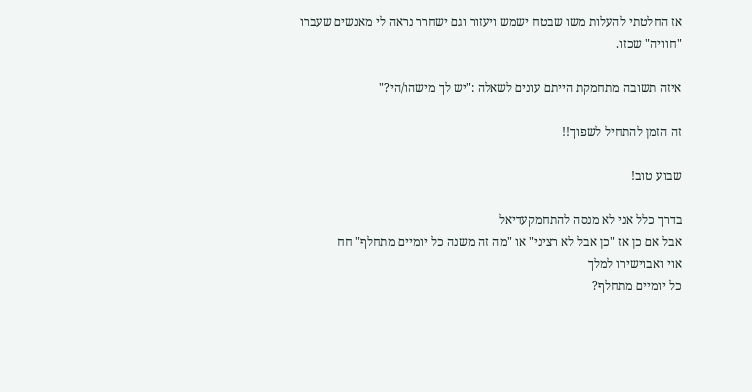אז החלטתי להעלות משו שבטח ישמש ויעזור וגם ישחרר נראה לי מאנשים שעברו "חוויה" שכזו.

איזה תשובה מתחמקת הייתם עונים לשאלה :"יש לך מישהו/הי?"

זה הזמן להתחיל לשפוך!!

שבוע טוב!

בדרך כלל אני לא מנסה להתחמקעדיאל
אבל אם כן אז "כן אבל לא רציני" או "מה זה משנה כל יומיים מתחלף" חח
אוי ואבוישירו למלך
כל יומיים מתחלף?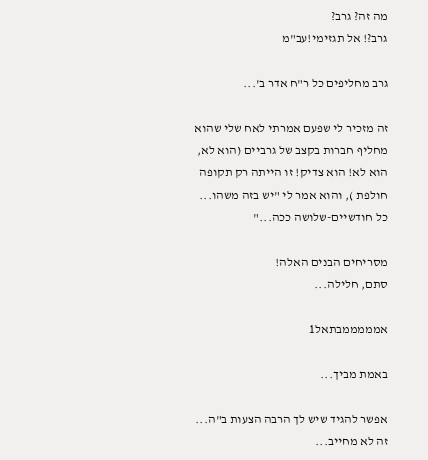מה זה? גרב?
גרב?! אל תגזימי!עב"מ

גרב מחליפים כל ר"ח אדר ב'...

זה מזכיר לי שפעם אמרתי לאח שלי שהוא מחליף חברות בקצב של גרביים (הוא לא, הוא לא! הוא צדיק! זו הייתה רק תקופה חולפת ), והוא אמר לי "יש בזה משהו... כל חודשיים-שלושה ככה..."

מסריחים הבנים האלה!
סתם, חלילה...

אמממממבתאל1

באמת מביך...

אפשר להגיד שיש לך הרבה הצעות ב"ה... זה לא מחייב...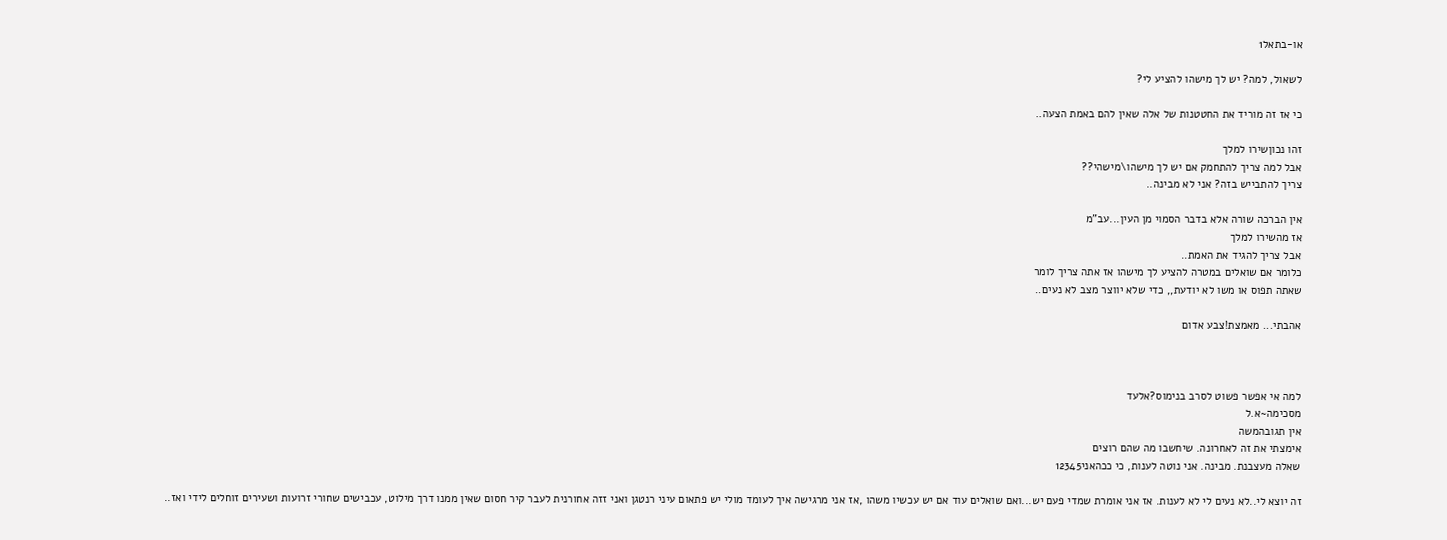או-בתאל1

לשאול, למה? יש לך מישהו להציע לי?

כי אז זה מוריד את החטטנות של אלה שאין להם באמת הצעה..

זהו נכוןשירו למלך
אבל למה צריך להתחמק אם יש לך מישהו\מישהי??
צריך להתבייש בזה? אני לא מבינה..

אין הברכה שורה אלא בדבר הסמוי מן העין...עב"מ
אז מהשירו למלך
אבל צריך להגיד את האמת..
כלומר אם שואלים במטרה להציע לך מישהו אז אתה צריך לומר
שאתה תפוס או משו לא יודעת,, כדי שלא יווצר מצב לא נעים..

אהבתי... מאמצת!צבע אדום



למה אי אפשר פשוט לסרב בנימוס?אלעד
מסכימה~א.ל
אין תגובהמשה
אימצתי את זה לאחרונה. שיחשבו מה שהם רוצים
שאלה מעצבנת. מבינה. אני נוטה לענות, כי ככהאני12345

זה יוצא לי..לא נעים לי לא לענות. אז אני אומרת שמדי פעם יש...ואם שואלים עוד אם יש עכשיו משהו ,אז אני מרגישה איך לעומד מולי יש פתאום עיני רנטגן ואני זזה אחורנית לעבר קיר חסום שאין ממנו דרך מילוט, עכבישים שחורי זרועות ושעירים זוחלים לידי ואז..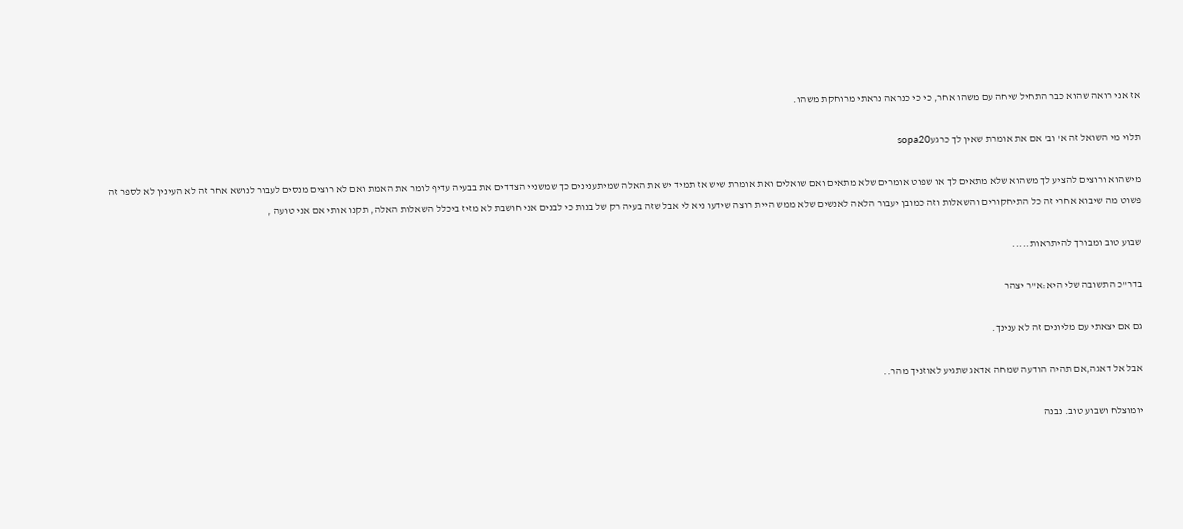אז אני רואה שהוא כבר התחיל שיחה עם משהו אחר, כי כי כנראה נראתי מרוחקת משהו.

תלוי מי השואל זה א' וב' אם את אומרת שאין לך כרגעsopa20

מישהוא ורוצים להציע לך משהוא שלא מתאים לך או שפוט אומרים שלא מתאים ואם שואלים ואת אומרת שיש אז תמיד יש את האלה שמיתענינים כך שמשניי הצדדים את בבעיה עדיף לומר את האמת ואם לא רוצים מנסים לעבור לנושא אחר זה לא העינין לא לספר זה פשוט מה שיבוא אחרי זה כל התיחקורים והשאלות וזה כמובן יעבור הלאה לאנשים שלא ממש היית רוצה שידעו ניא לי אבל שזה בעיה רק של בנות כי לבנים אני חושבת לא מזיז ביכלל השאלות האלה, תקנו אותי אם אני טועה ,

שבוע טוב ומבורך להיתראות.....

בדר"כ התשובה שלי היא:א"ר יצהר

גם אם יצאתי עם מליונים זה לא ענינך.

אבל אל דאגה,אם תהיה הודעה שמחה אדאג שתגיע לאוזניך מהר..

יומוצלח ושבוע טוב. נבנה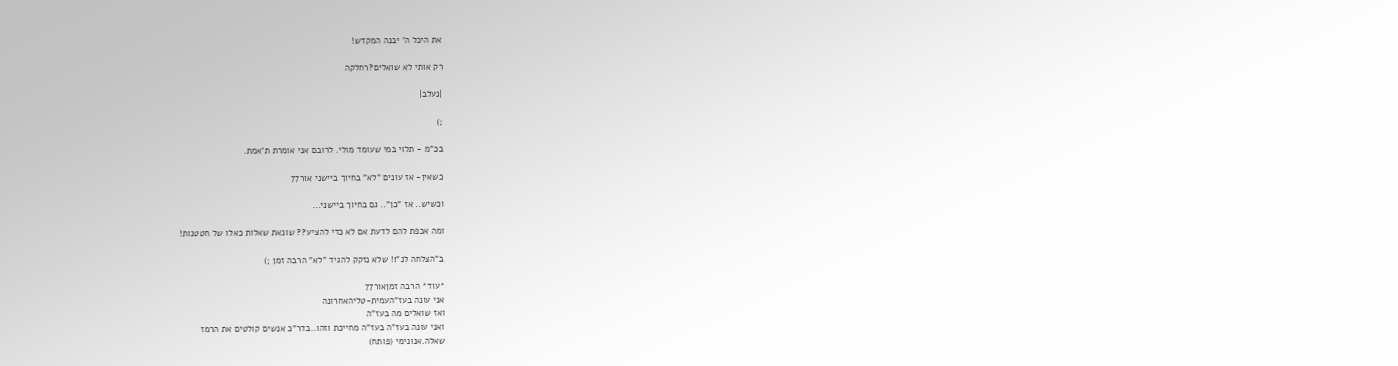את היכל ה' יבנה המקדש!

רק אותי לא שואלים?רחלקה

|נעלב|

;)

בכ"מ - תלוי במי שעומד מולי. לרובם אני אומרת ת'אמת.

כשאין- אז עונים "לא" בחיוך ביישני אור77

וכשיש.. אז "כן".. גם בחיוך ביישני...

ומה אכפת להם לדעת אם לא כדי להציע?? שונאת שאלות כאלו של חטטנות!

ב"הצלחה לנ"ו! שלא נזקק להגיד "לא" הרבה זמן ;)

*עוד* הרבה זמןאור77
אני עונה בעז"העמית-טליהאחרונה
ואז שואלים מה בעז"ה
ואני עונה בעז"ה בעז"ה מחייכת וזהו..בדר"כ אנשים קולטים את הרמז
שאלה.אנונימי (פותח)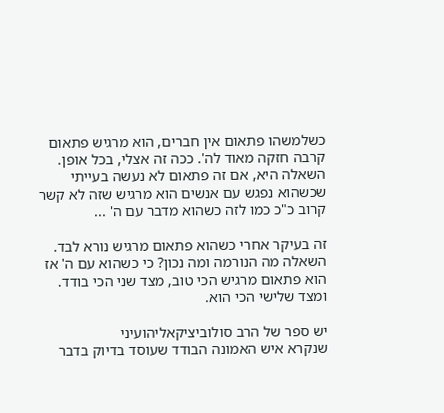כשלמשהו פתאום אין חברים, הוא מרגיש פתאום קרבה חזקה מאוד לה'. ככה זה אצלי, בכל אופן. השאלה היא, אם זה פתאום לא נעשה בעייתי שכשהוא נפגש עם אנשים הוא מרגיש שזה לא קשר קרוב כ"כ כמו לזה כשהוא מדבר עם ה' ...

זה בעיקר אחרי כשהוא פתאום מרגיש נורא לבד. השאלה מה הנורמה ומה נכון? כי כשהוא עם ה' אז הוא פתאום מרגיש הכי טוב, מצד שני הכי בודד. ומצד שלישי הכי הוא.

יש ספר של הרב סולוביציקאליהועיני
שנקרא איש האמונה הבודד שעוסד בדיוק בדבר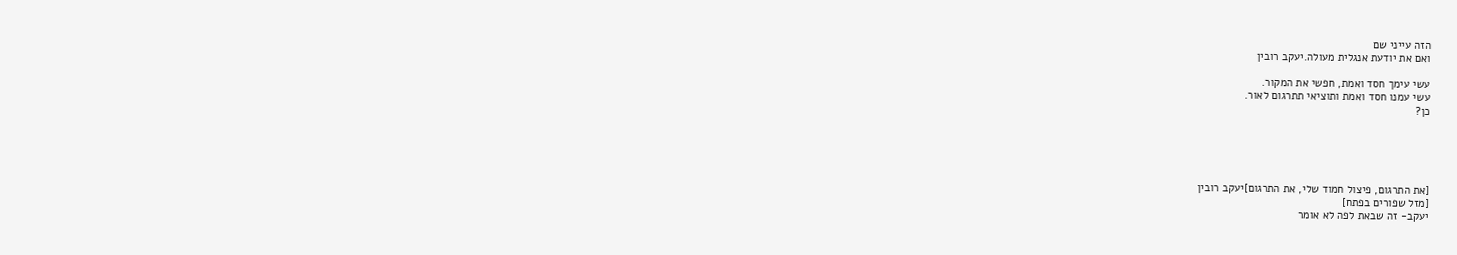הזה עייני שם
ואם את יודעת אנגלית מעולה.יעקב רובין

עשי עימך חסד ואמת, חפשי את המקור.
עשי עמנו חסד ואמת ותוציאי תתרגום לאור.
כן?





[את התרגום, פיצול חמוד שלי, את התרגום]יעקב רובין
[מזל שפורים בפתח]
יעקב- זה שבאת לפה לא אומר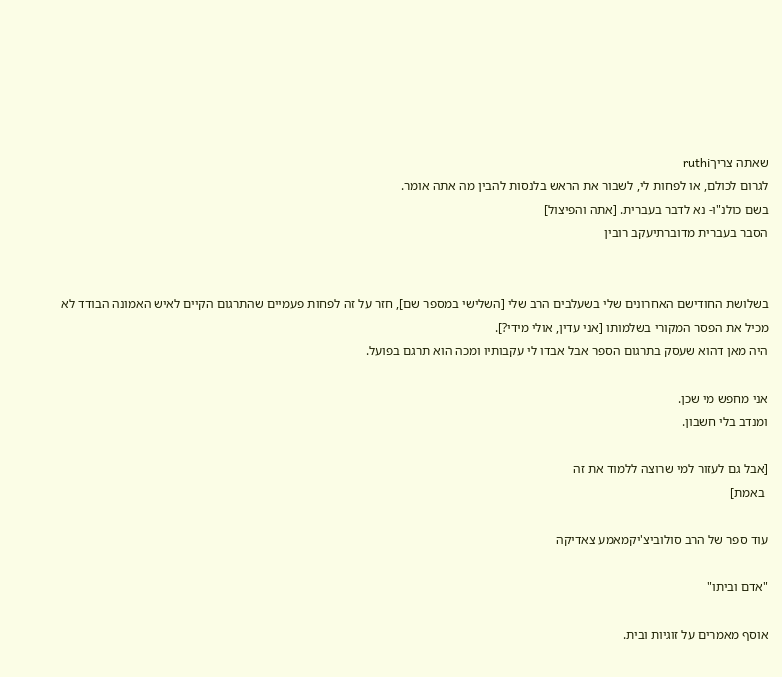שאתה צריךruthi
לגרום לכולם, או לפחות לי, לשבור את הראש בלנסות להבין מה אתה אומר.
בשם כולנ"ו- נא לדבר בעברית. [אתה והפיצול]
הסבר בעברית מדוברתיעקב רובין


בשלושת החודישם האחרונים שלי בשעלבים הרב שלי [השלישי במספר שם], חזר על זה לפחות פעמיים שהתרגום הקיים לאיש האמונה הבודד לא מכיל את הפסר המקורי בשלמותו [אני עדין, אולי מידי?].
היה מאן דהוא שעסק בתרגום הספר אבל אבדו לי עקבותיו ומכה הוא תרגם בפועל.

אני מחפש מי שכן.
ומנדב בלי חשבון.

[אבל גם לעזור למי שרוצה ללמוד את זה
 באמת]

עוד ספר של הרב סולוביצ'יקמאמע צאדיקה

"אדם וביתו"

אוסף מאמרים על זוגיות ובית.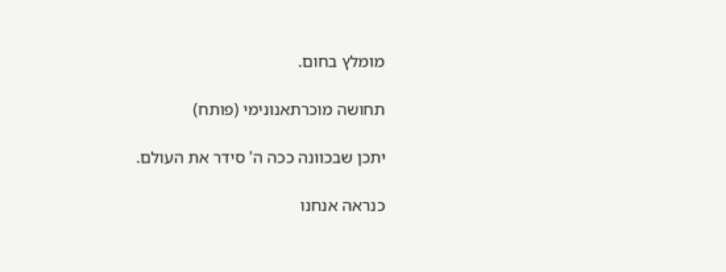מומלץ בחום.

תחושה מוכרתאנונימי (פותח)

יתכן שבכוונה ככה ה' סידר את העולם.

כנראה אנחנו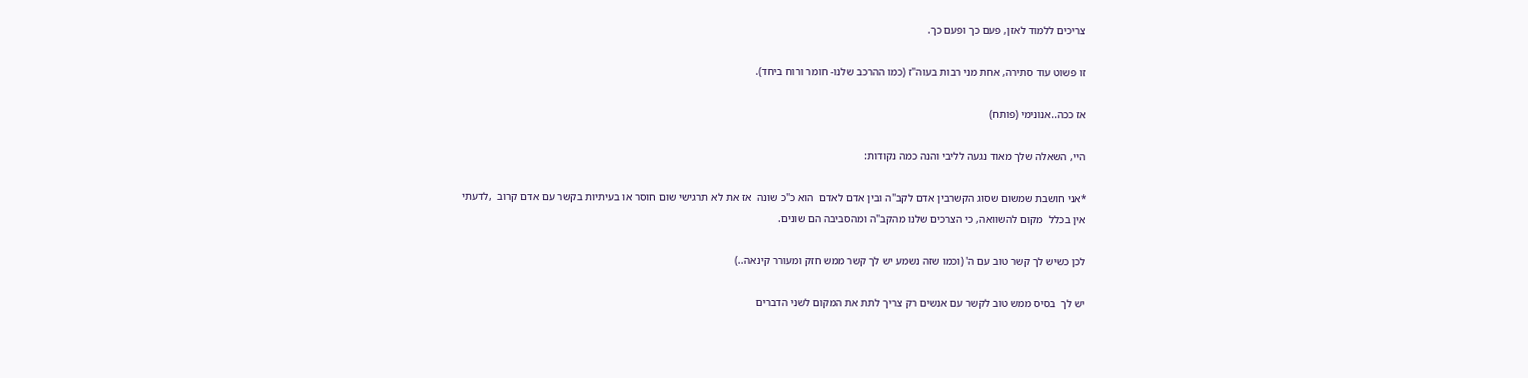צריכים ללמוד לאזן, פעם כך ופעם כך.

זו פשוט עוד סתירה, אחת מני רבות בעוה"ז (כמו ההרכב שלנו- חומר ורוח ביחד).

אז ככה..אנונימי (פותח)

היי, השאלה שלך מאוד נגעה לליבי והנה כמה נקודות:

*אני חושבת שמשום שסוג הקשרבין אדם לקב"ה ובין אדם לאדם  הוא כ"כ שונה  אז את לא תרגישי שום חוסר או בעיתיות בקשר עם אדם קרוב  ,לדעתי אין בכלל  מקום להשוואה, כי הצרכים שלנו מהקב"ה ומהסביבה הם שונים.

לכן כשיש לך קשר טוב עם ה' (וכמו שזה נשמע יש לך קשר ממש חזק ומעורר קינאה..)

יש לך  בסיס ממש טוב לקשר עם אנשים רק צריך לתת את המקום לשני הדברים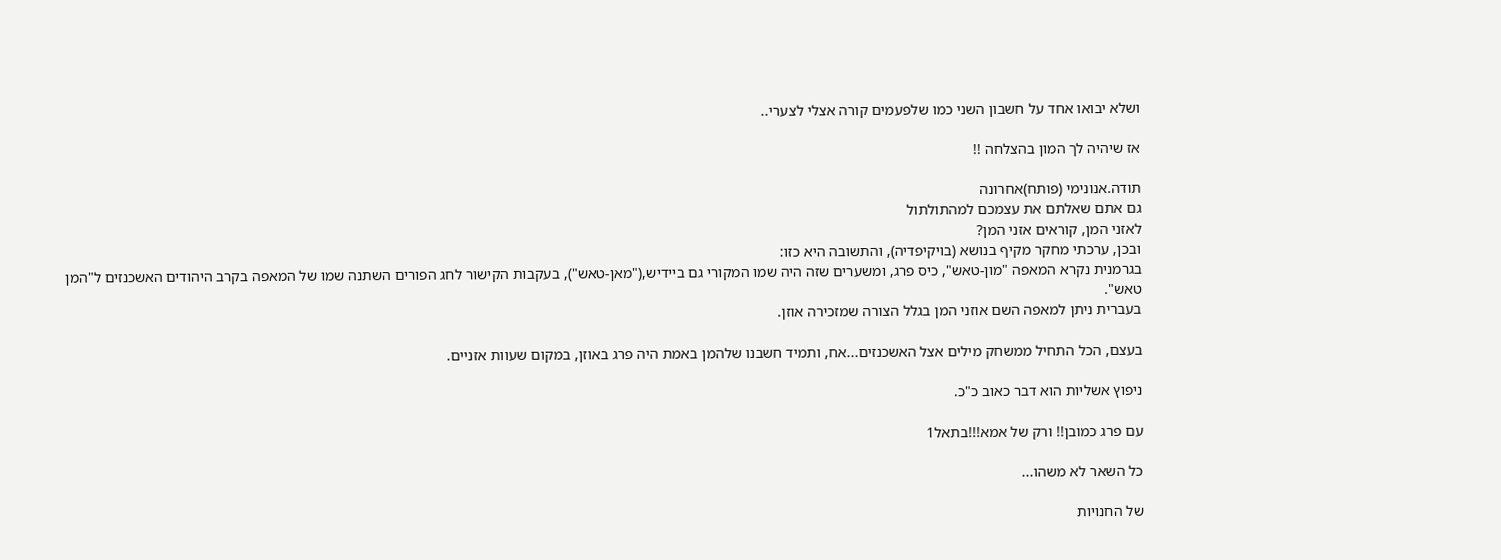ושלא יבואו אחד על חשבון השני כמו שלפעמים קורה אצלי לצערי..

אז שיהיה לך המון בהצלחה !!

תודה.אנונימי (פותח)אחרונה
גם אתם שאלתם את עצמכם למהתולתול
לאזני המן, קוראים אזני המן?
ובכן, ערכתי מחקר מקיף בנושא (בויקיפדיה), והתשובה היא כזו:
בגרמנית נקרא המאפה "מון-טאש", כיס פרג, ומשערים שזה היה שמו המקורי גם ביידיש,("מאן-טאש"), בעקבות הקישור לחג הפורים השתנה שמו של המאפה בקרב היהודים האשכנזים ל"המן טאש".
בעברית ניתן למאפה השם אוזני המן בגלל הצורה שמזכירה אוזן.

בעצם, הכל התחיל ממשחק מילים אצל האשכנזים...אח, ותמיד חשבנו שלהמן באמת היה פרג באוזן, במקום שעוות אזניים.

ניפוץ אשליות הוא דבר כאוב כ"כ.

עם פרג כמובן!! ורק של אמא!!!בתאל1

כל השאר לא משהו...

של החנויות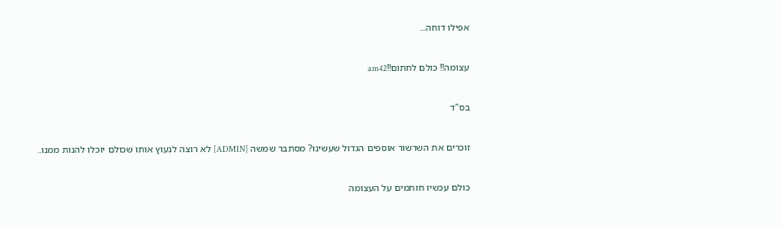אפילו דוחה...

עצומה!! כולם לחתום!!am42

בס"ד

זוכרים את השרשור אוספים הגדול שעשינו? מסתבר שמשה [ADMIN] לא רוצה לנעוץ אותו שכולם יוכלו להנות ממנו..

כולם עכשיו חותמים על העצומה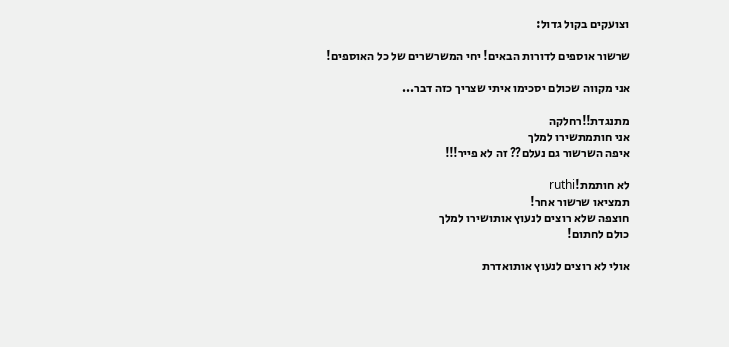וצועקים בקול גדול:

שרשור אוספים לדורות הבאים! יחי המשרשרים של כל האוספים!

אני מקווה שכולם יסכימו איתי שצריך כזה דבר...

מתנגדת!!רחלקה
אני חותמתשירו למלך
איפה השרשור גם נעלם?? זה לא פייר!!!

לא חותמת!ruthi
תמציאו שרשור אחר!
חוצפה שלא רוצים לנעוץ אותושירו למלך
כולם לחתום!

אולי לא רוצים לנעוץ אותואדרת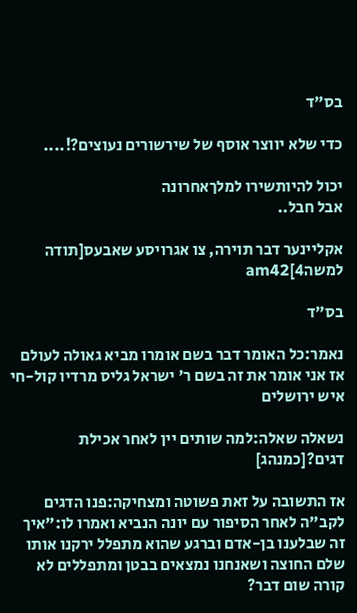בס"ד

כדי שלא יווצר אוסף של שירשורים נעוצים?!....

יכול להיותשירו למלךאחרונה
אבל חבל..

אקליינער דבר תוירה, צו אגרויסע שאבעס[תודה למשה4]am42

בס"ד

נאמר:כל האומר דבר בשם אומרו מביא גאולה לעולם אז אני אומר את זה בשם ר' ישראל גליס מרדיו קול-חי איש ירושלים

נשאלה שאלה:למה שותים יין לאחר אכילת דגים?[כמנהג]

אז התשובה על זאת פשוטה ומצחיקה:פנו הדגים לקב"ה לאחר הסיפור עם יונה הנביא ואמרו לו:"איך זה שבלענו בן-אדם וברגע שהוא מתפלל ירקנו אותו שלם החוצה ושאנחנו נמצאים בבטן ומתפללים לא קורה שום דבר?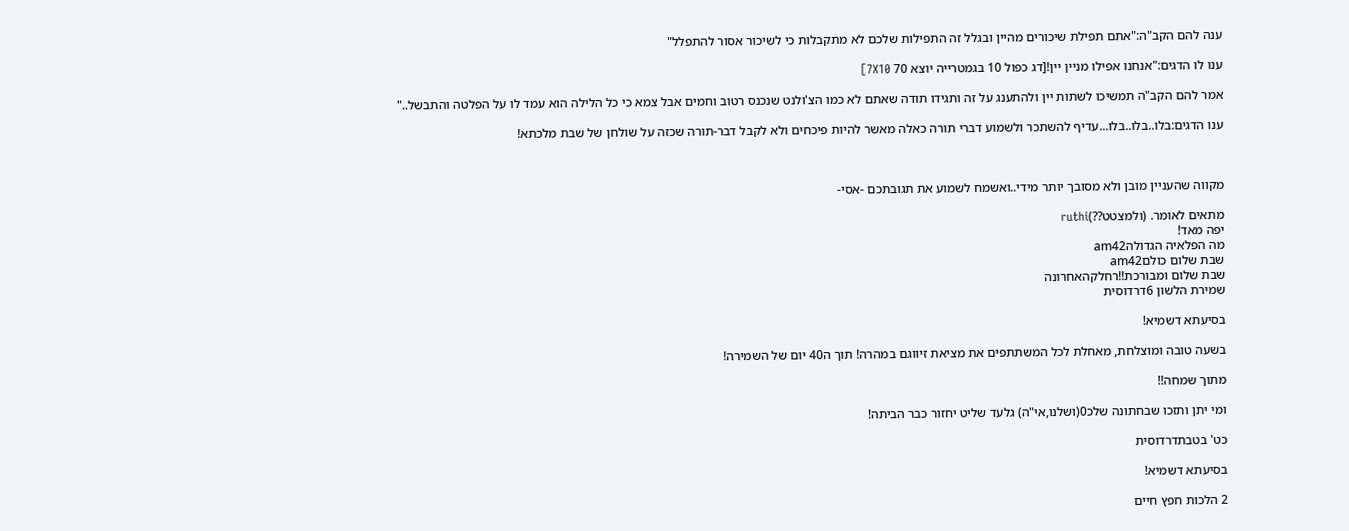ענה להם הקב"ה:"אתם תפילת שיכורים מהיין ובגלל זה התפילות שלכם לא מתקבלות כי לשיכור אסור להתפלל"

ענו לו הדגים:"אנחנו אפילו מניין יין![דג כפול 10 בגמטרייה יוצא 70 7X10]

אמר להם הקב"ה תמשיכו לשתות יין ולהתענג על זה ותגידו תודה שאתם לא כמו הצ'ולנט שנכנס רטוב וחמים אבל צמא כי כל הלילה הוא עמד לו על הפלטה והתבשל.."

ענו הדגים:בלו..בלו..בלו...עדיף להשתכר ולשמוע דברי תורה כאלה מאשר להיות פיכחים ולא לקבל דבר-תורה שכזה על שולחן של שבת מלכתא!



מקווה שהעניין מובן ולא מסובך יותר מידי..ואשמח לשמוע את תגובתכם -אסי-

מתאים לאומר. (ולמצטט??)ruthi
יפה מאד!
מה הפלאיה הגדולהam42
שבת שלום כולםam42
שבת שלום ומבורכת!!רחלקהאחרונה
שמירת הלשון 6דרדוסית

בסיעתא דשמיא!

בשעה טובה ומוצלחת, מאחלת לכל המשתתפים את מציאת זיווגם במהרה! תוך ה40 יום של השמירה!

מתוך שמחה!!

ומי יתן ותזכו שבחתונה שלכ0(ושלנו,אי"ה) גלעד שליט יחזור כבר הביתה!

כט' בטבתדרדוסית

בסיעתא דשמיא!

2 הלכות חפץ חיים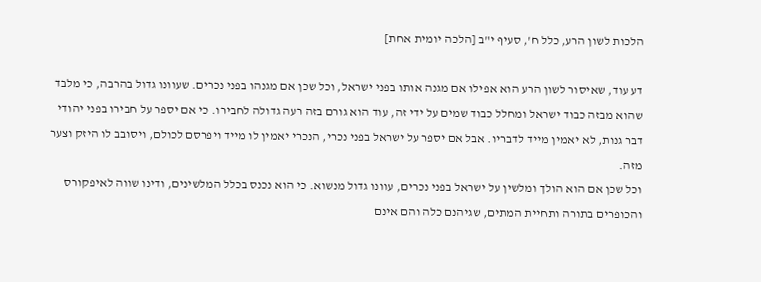הלכות לשון הרע, כלל ח', סעיף י"ב [הלכה יומית אחת]

דע עוד, שאיסור לשון הרע הוא אפילו אם מגנה אותו בפני ישראל, וכל שכן אם מגנהו בפני נכרים. שעוונו גדול בהרבה, כי מלבד שהוא מבזה כבוד ישראל ומחלל כבוד שמים על ידי זה, עוד הוא גורם בזה רעה גדולה לחבירו. כי אם יספר על חבירו בפני יהודי דבר גנות, לא יאמין מייד לדבריו. אבל אם יספר על ישראל בפני נכרי, הנכרי יאמין לו מייד ויפרסם לכולם, ויסובב לו היזק וצער מזה.
וכל שכן אם הוא הולך ומלשין על ישראל בפני נכרים, עוונו גדול מנשוא. כי הוא נכנס בכלל המלשינים, ודינו שווה לאיפקורס והכופרים בתורה ותחיית המתים, שגיהנם כלה והם אינם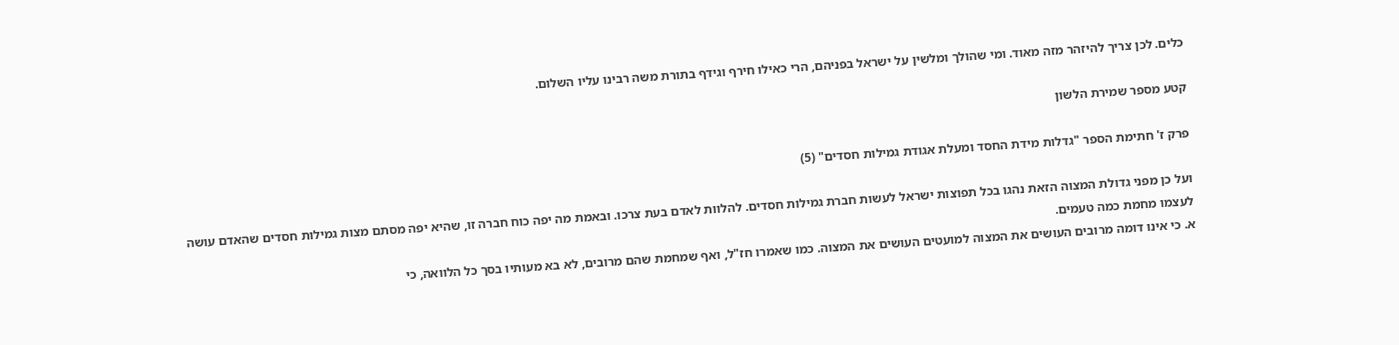כלים. לכן צריך להיזהר מזה מאוד. ומי שהולך ומלשין על ישראל בפניהם, הרי כאילו חירף וגידף בתורת משה רבינו עליו השלום.

קטע מספר שמירת הלשון

פרק ז' חתימת הספר "גדלות מידת החסד ומעלת אגודת גמילות חסדים" (5)

ועל כן מפני גדולת המצוה הזאת נהגו בכל תפוצות ישראל לעשות חברת גמילות חסדים. להלוות לאדם בעת צרכו. ובאמת מה יפה כוח חברה זו, שהיא יפה מסתם מצות גמילות חסדים שהאדם עושה לעצמו מחמת כמה טעמים.
א. כי אינו דומה מרובים העושים את המצוה למועטים העושים את המצוה. כמו שאמרו חז"ל, ואף שמחמת שהם מרובים, לא בא מעותיו בסך כל הלוואה, כי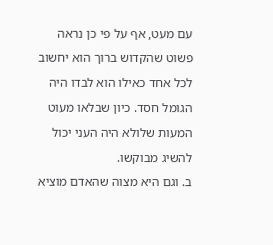עם מעט, אף על פי כן נראה פשוט שהקדוש ברוך הוא יחשוב לכל אחד כאילו הוא לבדו היה הגומל חסד. כיון שבלאו מעוט המעות שלולא היה העני יכול להשיג מבוקשו.
ב. וגם היא מצוה שהאדם מוציא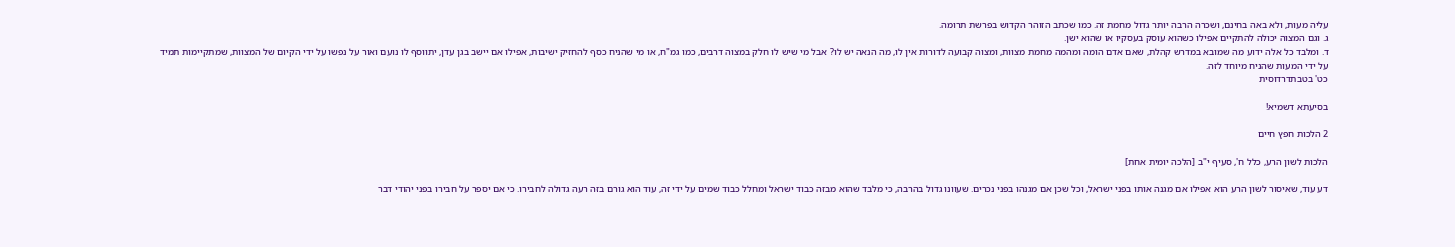עליה מעות, ולא באה בחינם, ושכרה הרבה יותר גדול מחמת זה. כמו שכתב הזוהר הקדוש בפרשת תרומה.
ג. וגם המצוה יכולה להתקיים אפילו כשהוא עוסק בעסקיו או שהוא ישן.
ד. ומלבד כל אלה ידוע מה שמובא במדרש קהלת, שאם אדם הומה ומהמה מחמת מצוות, ומצוה קבועה לדורות אין לו, מה הנאה יש לו? אבל מי שיש לו חלק במצוה דרבים, כמו גמ"ח, או מי שהניח כסף להחזיק ישיבות, אפילו אם יישב בגן עדן, יתווסף לו נועם ואור על נפשו על ידי הקיום של המצוות, שמתקיימות תמיד על ידי המעות שהניח מיוחד לזה.
כט' בטבתדרדוסית

בסיעתא דשמיא!

2 הלכות חפץ חיים

הלכות לשון הרע, כלל ח', סעיף י"ב [הלכה יומית אחת]

דע עוד, שאיסור לשון הרע הוא אפילו אם מגנה אותו בפני ישראל, וכל שכן אם מגנהו בפני נכרים. שעוונו גדול בהרבה, כי מלבד שהוא מבזה כבוד ישראל ומחלל כבוד שמים על ידי זה, עוד הוא גורם בזה רעה גדולה לחבירו. כי אם יספר על חבירו בפני יהודי דבר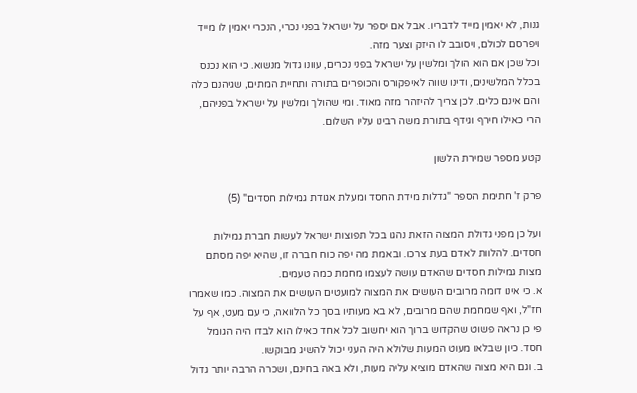גנות, לא יאמין מייד לדבריו. אבל אם יספר על ישראל בפני נכרי, הנכרי יאמין לו מייד ויפרסם לכולם, ויסובב לו היזק וצער מזה.
וכל שכן אם הוא הולך ומלשין על ישראל בפני נכרים, עוונו גדול מנשוא. כי הוא נכנס בכלל המלשינים, ודינו שווה לאיפקורס והכופרים בתורה ותחיית המתים, שגיהנם כלה והם אינם כלים. לכן צריך להיזהר מזה מאוד. ומי שהולך ומלשין על ישראל בפניהם, הרי כאילו חירף וגידף בתורת משה רבינו עליו השלום.

קטע מספר שמירת הלשון

פרק ז' חתימת הספר "גדלות מידת החסד ומעלת אגודת גמילות חסדים" (5)

ועל כן מפני גדולת המצוה הזאת נהגו בכל תפוצות ישראל לעשות חברת גמילות חסדים. להלוות לאדם בעת צרכו. ובאמת מה יפה כוח חברה זו, שהיא יפה מסתם מצות גמילות חסדים שהאדם עושה לעצמו מחמת כמה טעמים.
א. כי אינו דומה מרובים העושים את המצוה למועטים העושים את המצוה. כמו שאמרו חז"ל, ואף שמחמת שהם מרובים, לא בא מעותיו בסך כל הלוואה, כי עם מעט, אף על פי כן נראה פשוט שהקדוש ברוך הוא יחשוב לכל אחד כאילו הוא לבדו היה הגומל חסד. כיון שבלאו מעוט המעות שלולא היה העני יכול להשיג מבוקשו.
ב. וגם היא מצוה שהאדם מוציא עליה מעות, ולא באה בחינם, ושכרה הרבה יותר גדול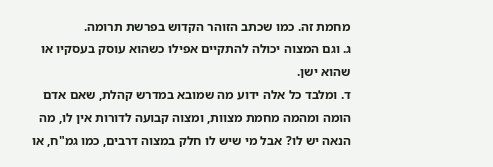מחמת זה. כמו שכתב הזוהר הקדוש בפרשת תרומה.
ג. וגם המצוה יכולה להתקיים אפילו כשהוא עוסק בעסקיו או שהוא ישן.
ד. ומלבד כל אלה ידוע מה שמובא במדרש קהלת, שאם אדם הומה ומהמה מחמת מצוות, ומצוה קבועה לדורות אין לו, מה הנאה יש לו? אבל מי שיש לו חלק במצוה דרבים, כמו גמ"ח, או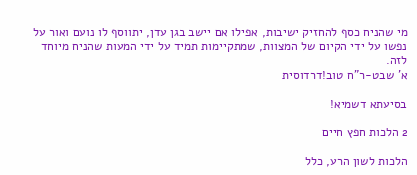מי שהניח כסף להחזיק ישיבות, אפילו אם יישב בגן עדן, יתווסף לו נועם ואור על נפשו על ידי הקיום של המצוות, שמתקיימות תמיד על ידי המעות שהניח מיוחד לזה.
א' שבט-ר"ח טוב!דרדוסית

בסיעתא דשמיא!

2 הלכות חפץ חיים

הלכות לשון הרע, כלל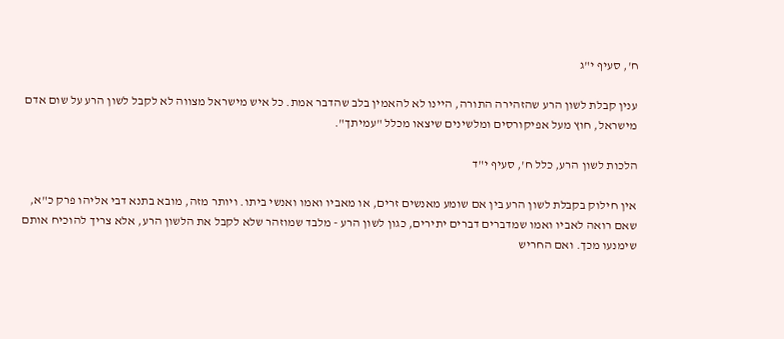ח', סעיף י"ג

ענין קבלת לשון הרע שהזהירה התורה, היינו לא להאמין בלב שהדבר אמת. כל איש מישראל מצווה לא לקבל לשון הרע על שום אדם מישראל, חוץ מעל אפיקורסים ומלשינים שיצאו מכלל "עמיתך".

הלכות לשון הרע, כלל ח', סעיף י"ד

אין חילוק בקבלת לשון הרע בין אם שומע מאנשים זרים, או מאביו ואמו ואנשי ביתו. ויותר מזה, מובא בתנא דבי אליהו פרק כ"א, שאם רואה לאביו ואמו שמדברים דברים יתירים, כגון לשון הרע - מלבד שמוזהר שלא לקבל את הלשון הרע, אלא צריך להוכיח אותם שימנעו מכך. ואם החריש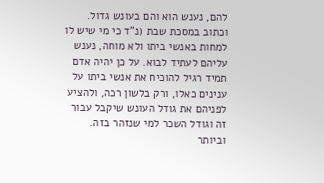להם, נענש הוא והם בעונש גדול.
וכתוב במסכת שבת (נ"ד כי מי שיש לו למחות באנשי ביתו ולא מוחה, נענש עליהם לעתיד לבוא. על כן יהיה אדם תמיד רגיל להוכיח את אנשי ביתו על ענינים כאלו, ורק בלשון רכה, ולהציע לפניהם את גודל העונש שיקבל עבור זה וגודל השכר למי שנזהר בזה. וביותר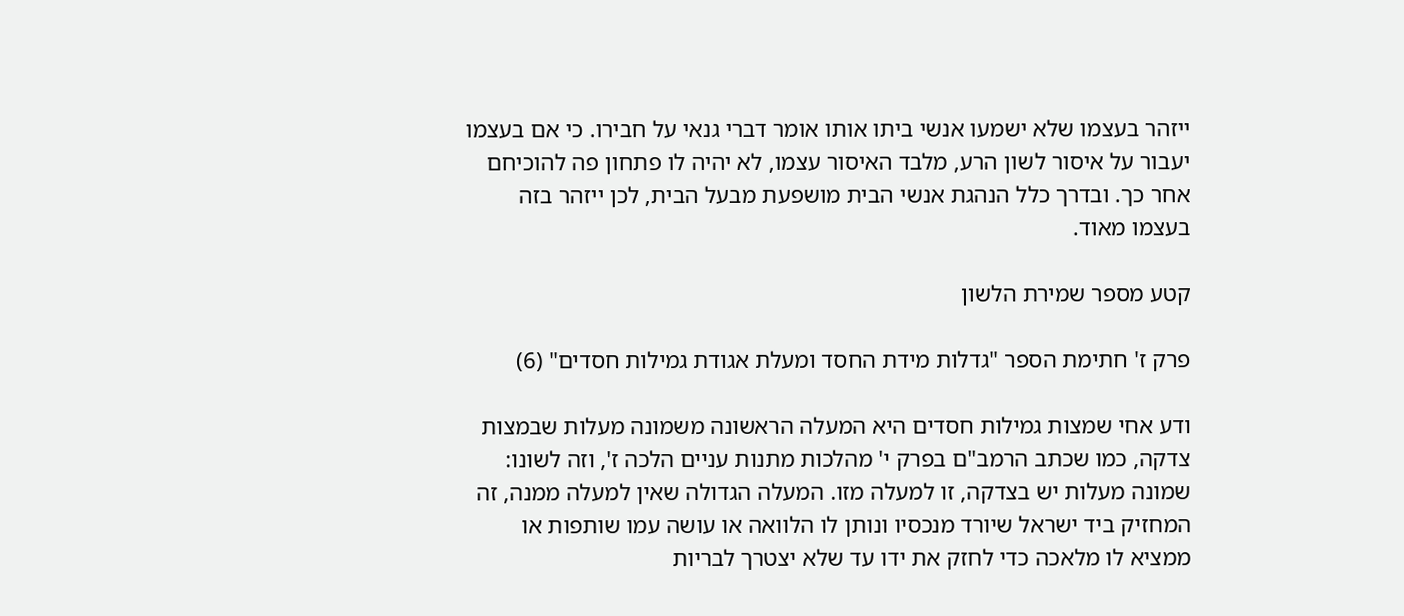ייזהר בעצמו שלא ישמעו אנשי ביתו אותו אומר דברי גנאי על חבירו. כי אם בעצמו יעבור על איסור לשון הרע, מלבד האיסור עצמו, לא יהיה לו פתחון פה להוכיחם אחר כך. ובדרך כלל הנהגת אנשי הבית מושפעת מבעל הבית, לכן ייזהר בזה בעצמו מאוד.

קטע מספר שמירת הלשון

פרק ז' חתימת הספר "גדלות מידת החסד ומעלת אגודת גמילות חסדים" (6)

ודע אחי שמצות גמילות חסדים היא המעלה הראשונה משמונה מעלות שבמצות צדקה, כמו שכתב הרמב"ם בפרק י' מהלכות מתנות עניים הלכה ז', וזה לשונו: שמונה מעלות יש בצדקה, זו למעלה מזו. המעלה הגדולה שאין למעלה ממנה, זה המחזיק ביד ישראל שיורד מנכסיו ונותן לו הלוואה או עושה עמו שותפות או ממציא לו מלאכה כדי לחזק את ידו עד שלא יצטרך לבריות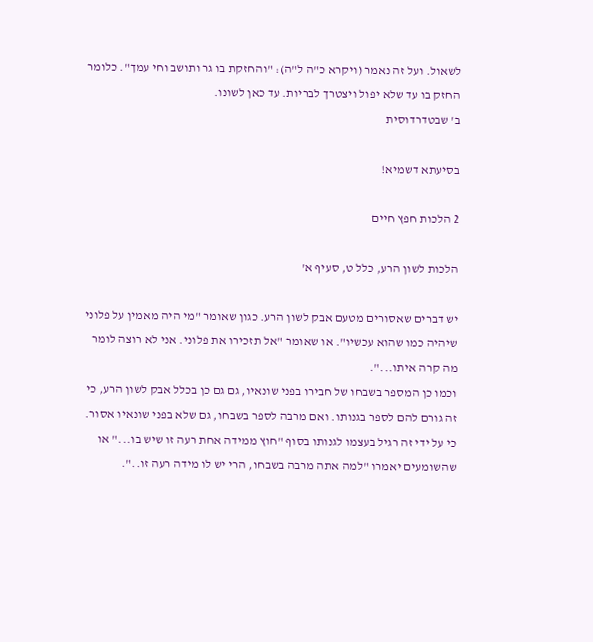לשאול. ועל זה נאמר (ויקרא כ"ה ל"ה): "והחזקת בו גר ותושב וחי עמך". כלומר החזק בו עד שלא יפול ויצטרך לבריות. עד כאן לשונו.
ב' שבטדרדוסית

בסיעתא דשמיא!

2 הלכות חפץ חיים

הלכות לשון הרע, כלל ט, סעיף א'

יש דברים שאסורים מטעם אבק לשון הרע. כגון שאומר "מי היה מאמין על פלוני שיהיה כמו שהוא עכשיו". או שאומר "אל תזכירו את פלוני. אני לא רוצה לומר מה קרה איתו...".
וכמו כן המספר בשבחו של חבירו בפני שונאיו, גם גם כן בכלל אבק לשון הרע, כי זה גורם להם לספר בגנותו. ואם מרבה לספר בשבחו, גם שלא בפני שונאיו אסור. כי על ידי זה רגיל בעצמו לגנותו בסוף "חוץ ממידה אחת רעה זו שיש בו..." או שהשומעים יאמרו "למה אתה מרבה בשבחו, הרי יש לו מידה רעה זו..".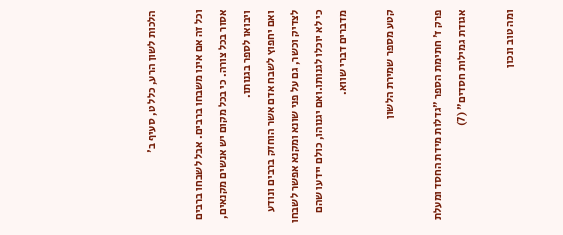הלכות לשון הרע, כלל ט, סעיף ב'

וכל זה אם אינו משבחו ברבים. אבל לשבחו ברבים אסור בכל צורה. כי בכל מקום יש אנשים מקנאים, ויבואו לספר בגנותו.
ואם יחפוץ לשבח אדם אשר הוחזק ברבים ונודע לצדיק וכשר, גם על פני שונא ומקנא אפשר לשבחו כי לא יוכלו לגנותו.ואם יגנוהו, כולם יידעו שהם מדברים דברי שווא.

קטע מספר שמירת הלשון

פרק ז' חתימת הספר "גדלות מידת החסד ומעלת אגודת גמילות חסדים" (7)

ומה טוב ונכון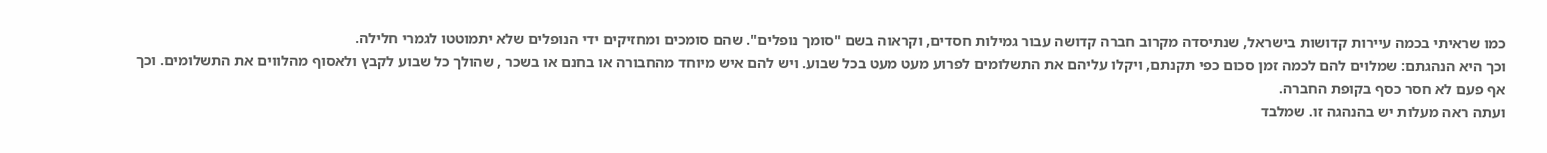כמו שראיתי בכמה עיירות קדושות בישראל, שנתיסדה מקרוב חברה קדושה עבור גמילות חסדים, וקראוה בשם "סומך נופלים". שהם סומכים ומחזיקים ידי הנופלים שלא יתמוטטו לגמרי חלילה.
וכך היא הנהגתם: שמלוים להם לכמה זמן סכום כפי תקנתם, ויקלו עליהם את התשלומים לפרוע מעט מעט בכל שבוע. ויש להם איש מיוחד מהחבורה או בחנם או בשכר , שהולך כל שבוע לקבץ ולאסוף מהלווים את התשלומים. וכך אף פעם לא חסר כסף בקופת החברה.
ועתה ראה מעלות יש בהנהגה זו. שמלבד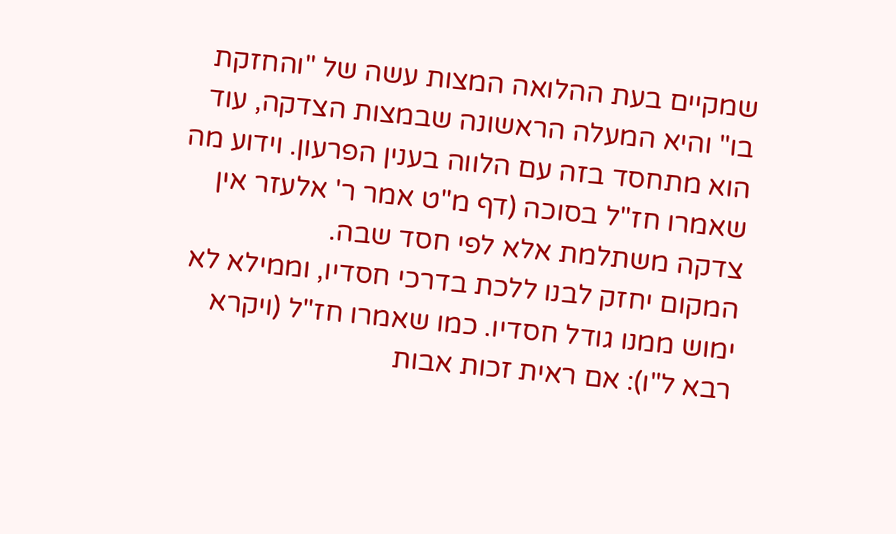שמקיים בעת ההלואה המצות עשה של "והחזקת בו" והיא המעלה הראשונה שבמצות הצדקה, עוד הוא מתחסד בזה עם הלווה בענין הפרעון. וידוע מה שאמרו חז"ל בסוכה (דף מ"ט אמר ר' אלעזר אין צדקה משתלמת אלא לפי חסד שבה.
המקום יחזק לבנו ללכת בדרכי חסדיו, וממילא לא ימוש ממנו גודל חסדיו. כמו שאמרו חז"ל (ויקרא רבא ל"ו): אם ראית זכות אבות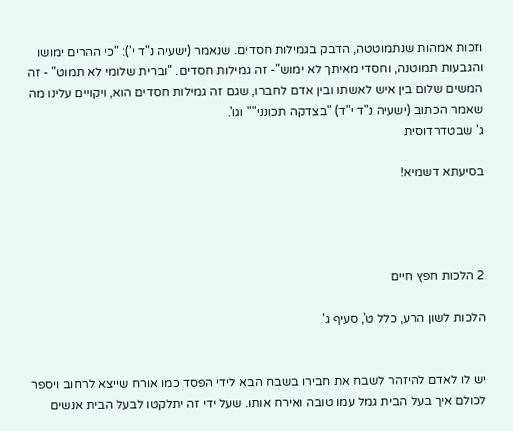וזכות אמהות שנתמוטטה, הדבק בגמילות חסדים. שנאמר (ישעיה נ"ד י'): "כי ההרים ימושו והגבעות תמוטנה, וחסדי מאיתך לא ימוש"- זה גמילות חסדים. "וברית שלומי לא תמוט" - זה המשים שלום בין איש לאשתו ובין אדם לחברו, שגם זה גמילות חסדים הוא, ויקויים עלינו מה שאמר הכתוב (ישעיה נ"ד י"ד) "בצדקה תכונני"" וגו'.
ג' שבטדרדוסית

בסיעתא דשמיא!




2 הלכות חפץ חיים

הלכות לשון הרע, כלל ט', סעיף ג'


יש לו לאדם להיזהר לשבח את חבירו בשבח הבא לידי הפסד כמו אורח שייצא לרחוב ויספר לכולם איך בעל הבית גמל עמו טובה ואירח אותו. שעל ידי זה יתלקטו לבעל הבית אנשים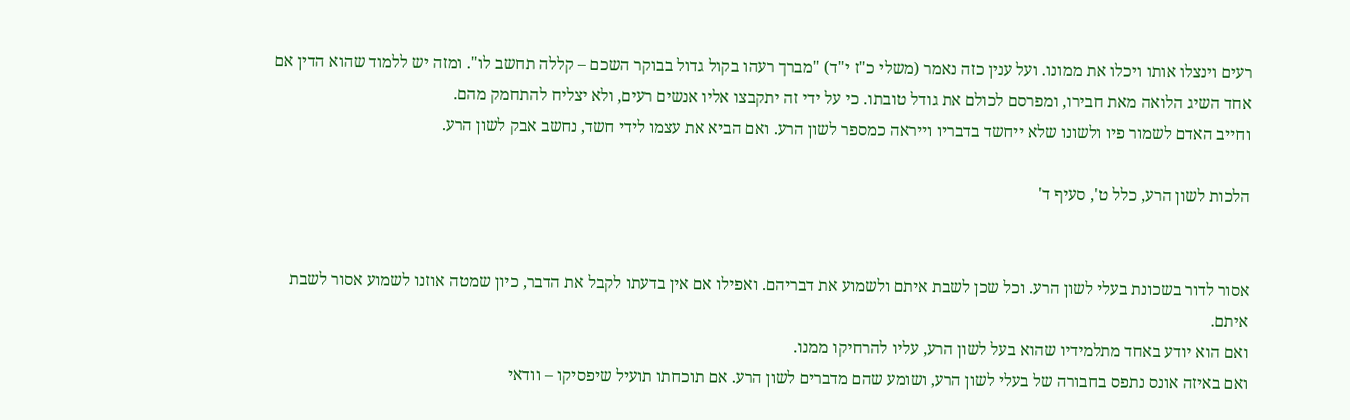רעים וינצלו אותו ויכלו את ממונו. ועל ענין כזה נאמר (משלי כ"ז י"ד) "מברך רעהו בקול גדול בבוקר השכם – קללה תחשב לו". ומזה יש ללמוד שהוא הדין אם אחד השיג הלואה מאת חבירו, ומפרסם לכולם את גודל טובתו. כי על ידי זה יתקבצו אליו אנשים רעים, ולא יצליח להתחמק מהם.
וחייב האדם לשמור פיו ולשונו שלא ייחשד בדבריו וייראה כמספר לשון הרע. ואם הביא את עצמו לידי חשד, נחשב אבק לשון הרע.

הלכות לשון הרע, כלל ט', סעיף ד'


אסור לדור בשכונת בעלי לשון הרע. וכל שכן לשבת איתם ולשמוע את דבריהם. ואפילו אם אין בדעתו לקבל את הדבר, כיון שמטה אוזנו לשמוע אסור לשבת איתם.
ואם הוא יודע באחד מתלמידיו שהוא בעל לשון הרע, עליו להרחיקו ממנו.
ואם באיזה אונס נתפס בחבורה של בעלי לשון הרע, ושומע שהם מדברים לשון הרע. אם תוכחתו תועיל שיפסיקו – וודאי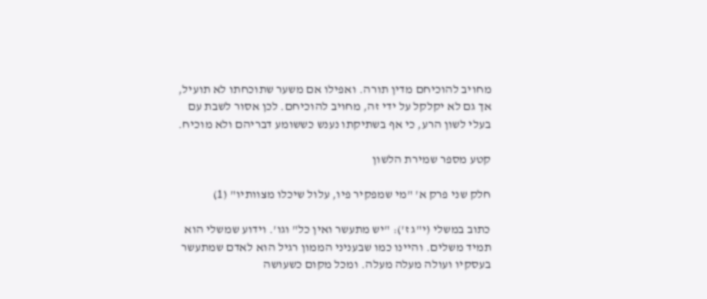מחויב להוכיחם מדין תורה. ואפילו אם משער שתוכחתו לא תועיל, אך גם לא יקלקל על ידי זה, מחויב להוכיחם. לכן אסור לשבת עם בעלי לשון הרע, כי אף בשתיקתו נענש כששומע דבריהם ולא מוכיח.

קטע מספר שמירת הלשון

חלק שני פרק א' "מי שמפקיר פיו, עלול שיכלו מצוותיו" (1)

כתוב במשלי (י"ג ז'): "יש מתעשר ואין כל" וגו'. וידוע שמשלי הוא תמיד משלים. והיינו כמו שבעניני הממון רגיל הוא לאדם שמתעשר בעסקיו ועולה מעלה מעלה. ומכל מקום כשעושה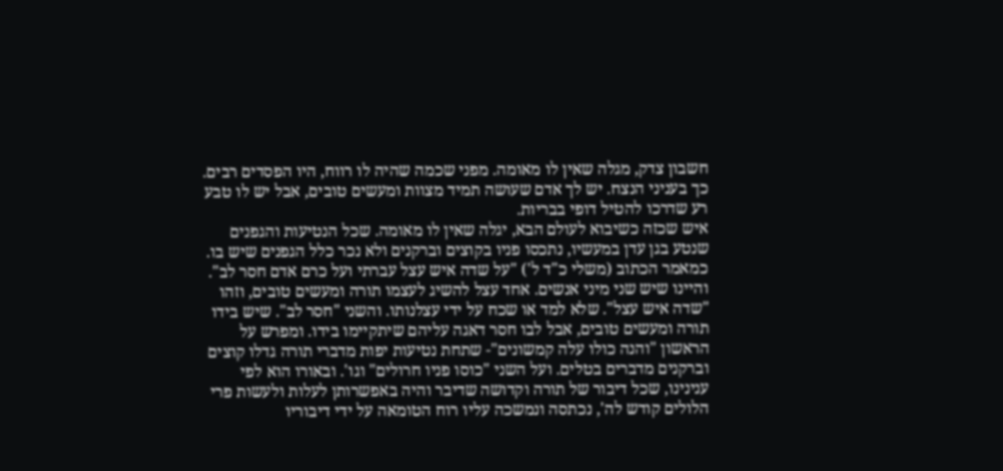חשבון צדק, מגלה שאין לו מאומה. מפני שכמה שהיה לו רווח, היו הפסדים רבים. כך בעניני הנצח. יש לך אדם שעושה תמיד מצוות ומעשים טובים, אבל יש לו טבע רע שדרכו להטיל דופי בבריות.
איש שכזה כשיבוא לעולם הבא, יגלה שאין לו מאומה. שכל הנטיעות והגפנים שנטע בגן עדן במעשיו, נתכסו פניו בקוצים וברקנים ולא נכר כלל הגפנים שיש בו. כמאמר הכתוב (משלי כ"ד ל') "על שדה איש עצל עברתי ועל כרם אדם חסר לב". והיינו שיש שני מיני אנשים. אחד עצל להשיג לעצמו תורה ומעשים טובים, וזהו "שדה איש עצל". שלא למד או שכח על ידי עצלנותו. והשני "חסר לב". שיש בידו תורה ומעשים טובים, אבל לבו חסר דאגה עליהם שיתקיימו בידו. ומפרש על הראשון "והנה כולו עלה קמשונים"- שתחת נטיעות יפות מדברי תורה גדלו קוצים וברקנים מדברים בטלים. ועל השני "כוסו פניו חרולים" וגו'. ובאורו הוא לפי ענינינו, שכל דיבור של תורה וקדושה שדיבר והיה באפשרותן לעלות ולעשות פרי הלולים קודש לה', נכתסה ונמשכה עליו רוח הטומאה על ידי דיבוריו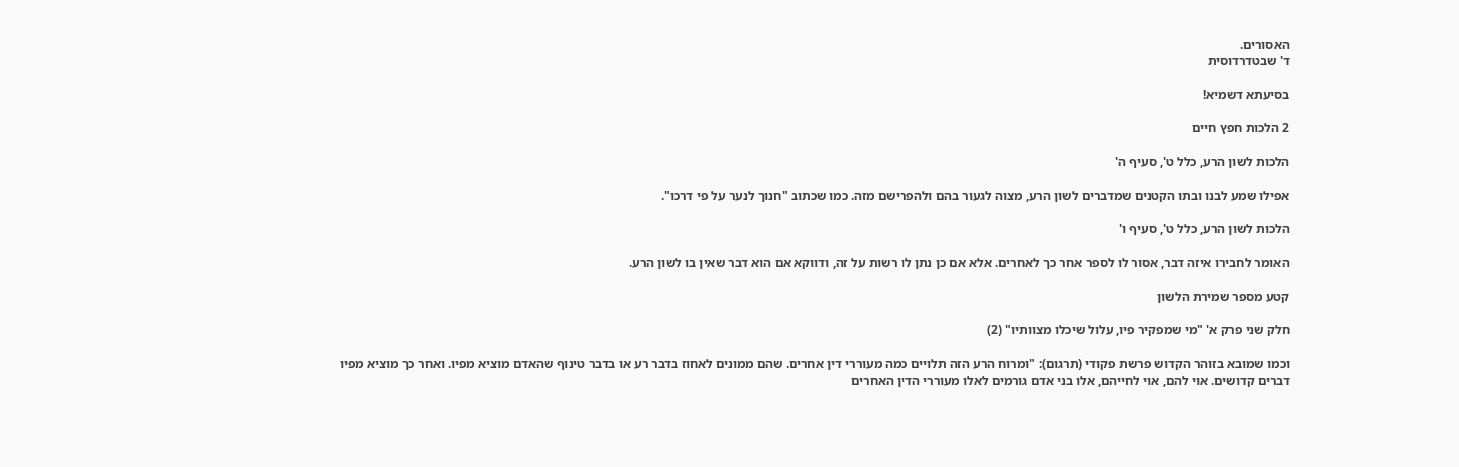האסורים.
ד' שבטדרדוסית

בסיעתא דשמיא!

2 הלכות חפץ חיים

הלכות לשון הרע, כלל ט', סעיף ה'

אפילו שמע לבנו ובתו הקטנים שמדברים לשון הרע, מצוה לגעור בהם ולהפרישם מזה. כמו שכתוב "חנוך לנער על פי דרכו".

הלכות לשון הרע, כלל ט', סעיף ו'

האומר לחבירו איזה דבר, אסור לו לספר אחר כך לאחרים. אלא אם כן נתן לו רשות על זה, ודווקא אם הוא דבר שאין בו לשון הרע.

קטע מספר שמירת הלשון

חלק שני פרק א' "מי שמפקיר פיו, עלול שיכלו מצוותיו" (2)

וכמו שמובא בזוהר הקדוש פרשת פקודי (תרגום): "ומרוח הרע הזה תלויים כמה מעוררי דין אחרים. שהם ממונים לאחוז בדבר רע או בדבר טינוף שהאדם מוציא מפיו. ואחר כך מוציא מפיו דברים קדושים. אוי להם, אוי לחייהם, אלו בני אדם גורמים לאלו מעוררי הדין האחרים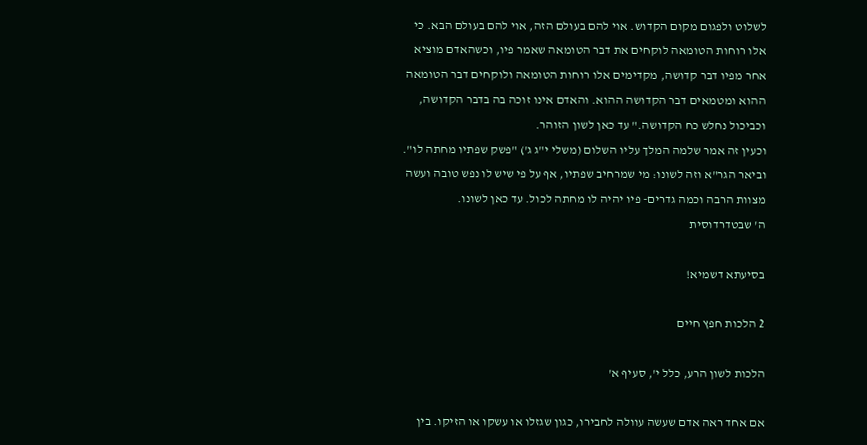לשלוט ולפגום מקום הקדוש. אוי להם בעולם הזה, אוי להם בעולם הבא. כי אלו רוחות הטומאה לוקחים את דבר הטומאה שאמר פיו, וכשהאדם מוציא אחר מפיו דבר קדושה, מקדימים אלו רוחות הטומאה ולוקחים דבר הטומאה ההוא ומטמאים דבר הקדושה ההוא. והאדם אינו זוכה בה בדבר הקדושה, וכביכול נחלש כח הקדושה." עד כאן לשון הזוהר.
וכעין זה אמר שלמה המלך עליו השלום (משלי י"ג ג') "פשק שפתיו מחתה לו". וביאר הגר"א וזה לשונו: מי שמרחיב שפתיו, אף על פי שיש לו נפש טובה ועשה מצוות הרבה וכמה גדרים- פיו יהיה לו מחתה לכול. עד כאן לשונו.
ה' שבטדרדוסית

בסיעתא דשמיא!

2 הלכות חפץ חיים

הלכות לשון הרע, כלל י', סעיף א'

אם אחד ראה אדם שעשה עוולה לחבירו, כגון שגזלו או עשקו או הזיקו. בין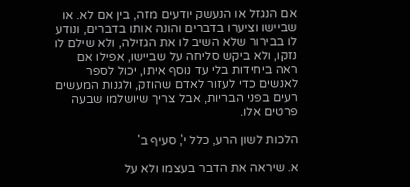אם הנגזל או הנעשק יודעים מזה, בין אם לא. או שביישו וציערו בדברים והונה אותו בדברים, ונודע לו בבירור שלא השיב לו את הגזילה, ולא שילם לו נזקו, ולא ביקש סליחה על שביישו, אפילו אם ראה ביחידות בלי עד נוסף איתו, יכול לספר לאנשים כדי לעזור לאדם שהוזק, ולגנות המעשים רעים בפני הבריות, אבל צריך שיושלמו שבעה פרטים אלו.

הלכות לשון הרע, כלל י', סעיף ב'

א. שיראה את הדבר בעצמו ולא על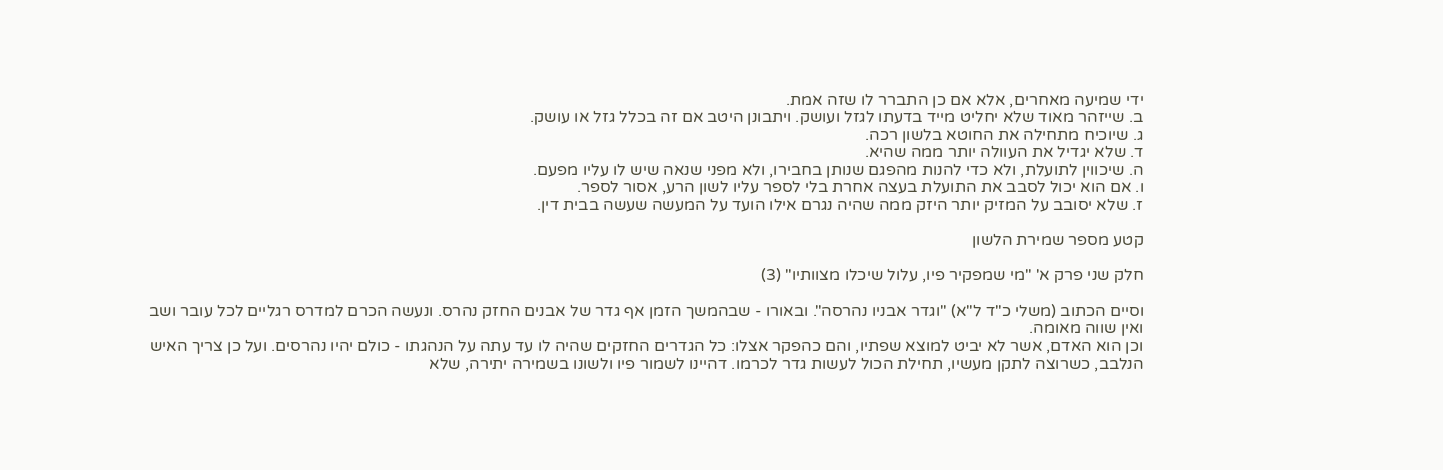ידי שמיעה מאחרים, אלא אם כן התברר לו שזה אמת.
ב. שייזהר מאוד שלא יחליט מייד בדעתו לגזל ועושק. ויתבונן היטב אם זה בכלל גזל או עושק.
ג. שיוכיח מתחילה את החוטא בלשון רכה.
ד. שלא יגדיל את העוולה יותר ממה שהיא.
ה. שיכווין לתועלת, ולא כדי להנות מהפגם שנותן בחבירו, ולא מפני שנאה שיש לו עליו מפעם.
ו. אם הוא יכול לסבב את התועלת בעצה אחרת בלי לספר עליו לשון הרע, אסור לספר.
ז. שלא יסובב על המזיק יותר היזק ממה שהיה נגרם אילו הועד על המעשה שעשה בבית דין.

קטע מספר שמירת הלשון

חלק שני פרק א' "מי שמפקיר פיו, עלול שיכלו מצוותיו" (3)

וסיים הכתוב (משלי כ"ד ל"א) "וגדר אבניו נהרסה". ובאורו - שבהמשך הזמן אף גדר של אבנים החזק נהרס. ונעשה הכרם למדרס רגליים לכל עובר ושב ואין שווה מאומה.
וכן הוא האדם, אשר לא יביט למוצא שפתיו, והם כהפקר אצלו: כל הגדרים החזקים שהיה לו עד עתה על הנהגתו - כולם יהיו נהרסים. ועל כן צריך האיש הנלבב, כשרוצה לתקן מעשיו, תחילת הכול לעשות גדר לכרמו. דהיינו לשמור פיו ולשונו בשמירה יתירה, שלא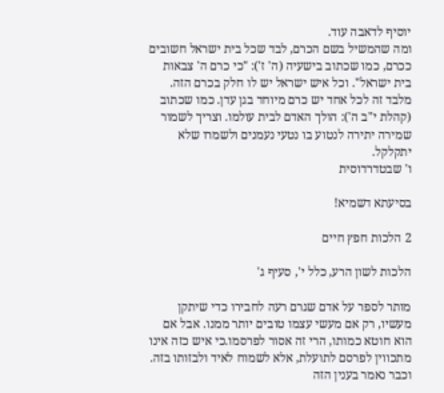יוסיף לדאבה עוד.
ומה שהמשיל בשם הכרם, לבד שכל בית ישראל חשובים ככרם, כמו שכתוב בישעיה (ה' ז'): "כי כרם ה' צבאות בית ישראל". וכל איש ישראל יש לו חלק בכרם הזה. מלבד זה לכל אחד יש כרם מיוחד בגן עדן. כמו שכתוב (קהלת י"ב ה'): הולך האדם לבית עולמו. וצריך לשמור שמירה יתירה לנטוע בו נטעי נעמנים ולשמרו שלא יתקלקל.
ו' שבטדרדוסית

בסיעתא דשמיא!

2 הלכות חפץ חיים

הלכות לשון הרע, כלל י', סעיף ג'

מותר לספר על אדם שגרם רעה לחבירו כדי שיתקן מעשיו, רק אם מעשי עצמו טובים יותר ממנו. אבל אם הוא חוטא כמותו, הרי זה אסור לפרסמו.כי איש כזה אינו מתכווין לפרסם לתועלת, אלא לשמוח לאיד ולבזותו בזה. וכבר נאמר בענין הזה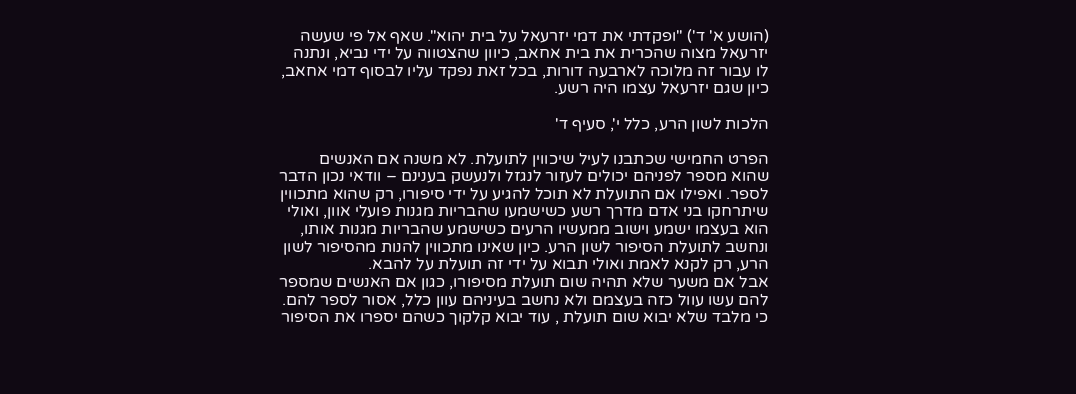(הושע א' ד') "ופקדתי את דמי יזרעאל על בית יהוא". שאף אל פי שעשה יזרעאל מצוה שהכרית את בית אחאב, כיוון שהצטווה על ידי נביא, ונתנה לו עבור זה מלוכה לארבעה דורות, בכל זאת נפקד עליו לבסוף דמי אחאב, כיון שגם יזרעאל עצמו היה רשע.

הלכות לשון הרע, כלל י', סעיף ד'

הפרט החמישי שכתבנו לעיל שיכווין לתועלת. לא משנה אם האנשים שהוא מספר לפניהם יכולים לעזור לנגזל ולנעשק בענינם – וודאי נכון הדבר לספר. ואפילו אם התועלת לא תוכל להגיע על ידי סיפורו, רק שהוא מתכווין שיתרחקו בני אדם מדרך רשע כשישמעו שהבריות מגנות פועלי אוון, ואולי הוא בעצמו ישמע וישוב ממעשיו הרעים כשישמע שהבריות מגנות אותו, ונחשב לתועלת הסיפור לשון הרע. כיון שאינו מתכווין להנות מהסיפור לשון הרע, רק לקנא לאמת ואולי תבוא על ידי זה תועלת על להבא.
אבל אם משער שלא תהיה שום תועלת מסיפורו, כגון אם האנשים שמספר להם עשו עוול כזה בעצמם ולא נחשב בעיניהם עוון כלל, אסור לספר להם. כי מלבד שלא יבוא שום תועלת , עוד יבוא קלקוך כשהם יספרו את הסיפור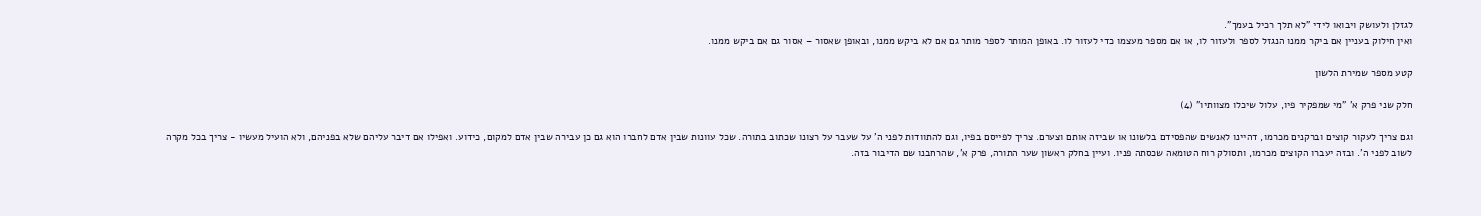לגזלן ולעושק ויבואו לידי "לא תלך רכיל בעמך".
ואין חילוק בעניין אם ביקר ממנו הנגזל לספר ולעזור לו, או אם מספר מעצמו כדי לעזור לו. באופן המותר לספר מותר גם אם לא ביקש ממנו, ובאופן שאסור – אסור גם אם ביקש ממנו.

קטע מספר שמירת הלשון

חלק שני פרק א' "מי שמפקיר פיו, עלול שיכלו מצוותיו" (4)

וגם צריך לעקור קוצים וברקנים מכרמו, דהיינו לאנשים שהפסידם בלשונו או שביזה אותם וצערם. צריך לפייסם בפיו, וגם להתוודות לפני ה' על שעבר על רצונו שכתוב בתורה. שכל עוונות שבין אדם לחברו הוא גם כן עבירה שבין אדם למקום, כידוע. ואפילו אם דיבר עליהם שלא בפניהם, ולא הועיל מעשיו - צריך בכל מקרה לשוב לפני ה'. ובזה יעברו הקוצים מכרמו, ותסולק רוח הטומאה שכסתה פניו. ועיין בחלק ראשון שער התורה, פרק א', שהרחבנו שם הדיבור בזה.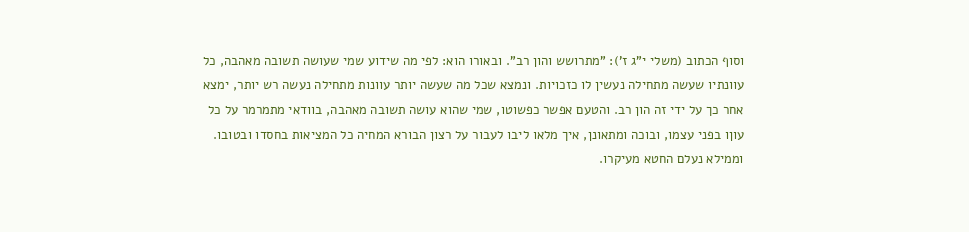וסוף הכתוב (משלי י"ג ז'): "מתרושש והון רב". ובאורו הוא: לפי מה שידוע שמי שעושה תשובה מאהבה, כל עוונתיו שעשה מתחילה נעשין לו כזכויות. ונמצא שכל מה שעשה יותר עוונות מתחילה נעשה רש יותר, ימצא אחר כך על ידי זה הון רב. והטעם אפשר כפשוטו, שמי שהוא עושה תשובה מאהבה, בוודאי מתמרמר על כל עוןו בפני עצמו, ובוכה ומתאונן, איך מלאו ליבו לעבור על רצון הבורא המחיה כל המציאות בחסדו ובטובו. וממילא נעלם החטא מעיקרו.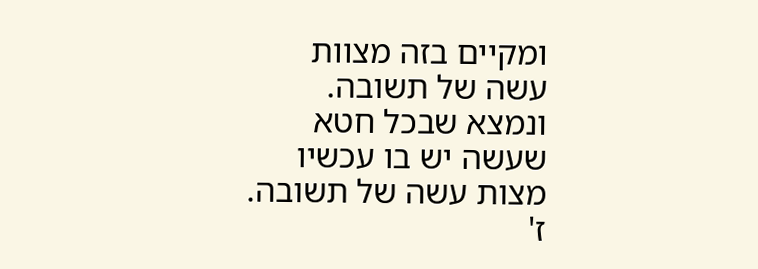ומקיים בזה מצוות עשה של תשובה. ונמצא שבכל חטא שעשה יש בו עכשיו מצות עשה של תשובה.
ז'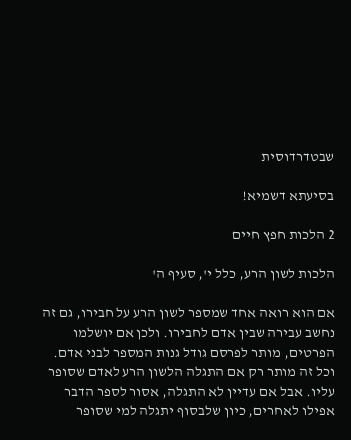שבטדרדוסית

בסיעתא דשמיא!

2 הלכות חפץ חיים

הלכות לשון הרע, כלל י', סעיף ה'

אם הוא רואה אחד שמספר לשון הרע על חבירו, גם זה נחשב עבירה שבין אדם לחבירו. ולכן אם יושלמו הפרטים, מותר לפרסם גודל גנות המספר לבני אדם. וכל זה מותר רק אם התגלה הלשון הרע לאדם שסופר עליו. אבל אם עדיין לא התגלה, אסור לספר הדבר אפילו לאחרים, כיון שלבסוף יתגלה למי שסופר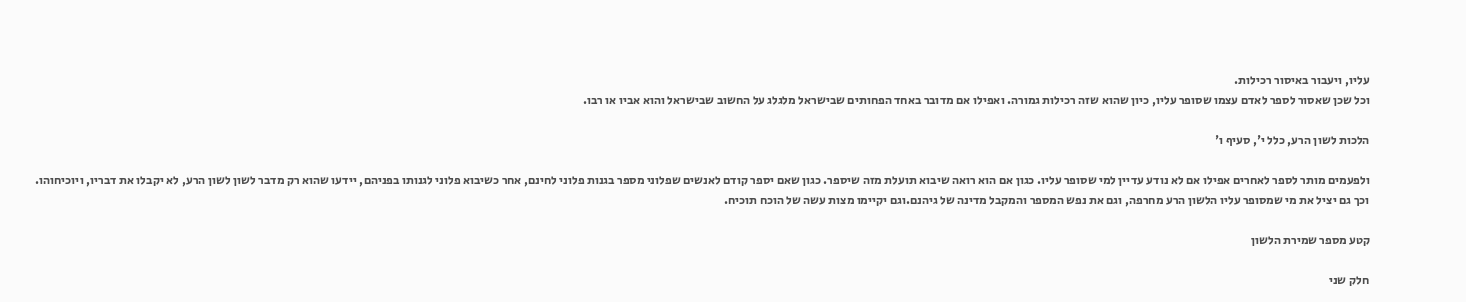עליו, ויעבור באיסור רכילות.
וכל שכן שאסור לספר לאדם עצמו שסופר עליו, כיון שהוא שזה רכילות גמורה. ואפילו אם מדובר באחד הפחותים שבישראל מלגלג על החשוב שבישראל והוא אביו או רבו.

הלכות לשון הרע, כלל י', סעיף ו'

ולפעמים מותר לספר לאחרים אפילו אם לא נודע עדיין למי שסופר עליו. כגון אם הוא רואה שיבוא תועלת מזה שיספר. כגון שאם יספר קודם לאנשים שפלוני מספר בגנות פלוני לחינם, אחר כשיבוא פלוני לגנותו בפניהם, יידעו שהוא רק מדבר לשון לשון הרע, לא יקבלו את דבריו, ויוכיחוהו. וכך גם יציל את מי שמסופר עליו הלשון הרע מחרפה, וגם את נפש המספר והמקבל מדינה של גיהנם.וגם יקיימו מצות עשה של הוכח תוכיח.

קטע מספר שמירת הלשון

חלק שני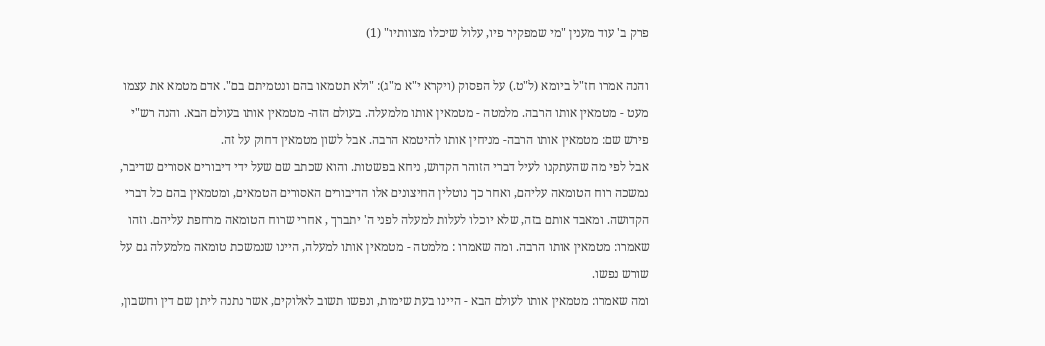פרק ב' עוד מענין "מי שמפקיר פיו, עלול שיכלו מצוותיו" (1)

והנה אמרו חז"ל ביומא (ל"ט.) על הפסוק (ויקרא י"א מ"ג): "ולא תטמאו בהם ונטמיתם בם". אדם מטמא את עצמו מעט - מטמאין אותו הרבה. מלמטה - מטמאין אותו מלמעלה. בעולם הזה- מטמאין אותו בעולם הבא. והנה רש"י פירש שם: מטמאין אותו הרבה- מניחין אותו להיטמא הרבה. אבל לשון מטמאין דחוק על זה.
אבל לפי מה שהעתקנו לעיל דברי הזוהר הקדוש, ניחא בפשטות. והוא שכתב שם שעל ידי דיבורים אסורים שדיבר, נמשכה רוח הטומאה עליהם, ואחר כך נוטלין החיצונים אלו הדיבורים האסורים הטמאים, ומטמאין בהם כל דברי הקדושה. ומאבד אותם בזה, שלא יוכלו לעלות למעלה לפני ה' יתברך , אחרי שרוח הטומאה מרחפת עליהם. וזהו שאמרו: מטמאין אותו הרבה. ומה שאמרו : מלמטה - מטמאין אותו למעלה, היינו שנמשכת טומאה מלמעלה גם על שורש נפשו.
ומה שאמרו: מטמאין אותו לעולם הבא - היינו בעת שימות, ונפשו תשוב לאלוקים, אשר נתנה ליתן שם דין וחשבון,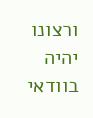ורצונו יהיה בוודאי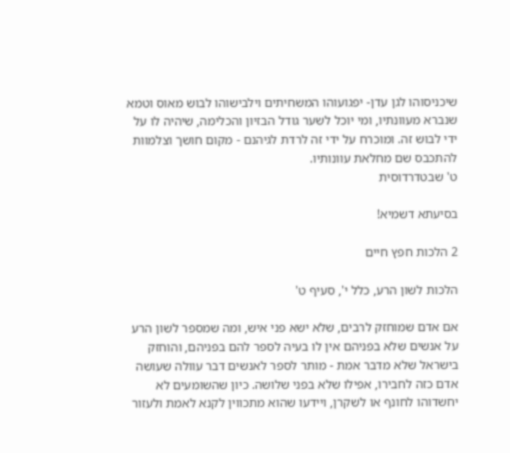שיכניסוהו לגן עדן- יפגועוהו המשחיתים וילבישוהו לבוש מאוס וטמא שנברא מעוונתיו, ומי יוכל לשער גודל הבזיון והכלימה, שיהיה לו על ידי לבוש זה. ומוכרח על ידי זה לרדת לגיהנם - מקום חושך וצלמוות להתכבס שם מחלאת עוונותיו.
ט' שבטדרדוסית

בסיעתא דשמיא!

2 הלכות חפץ חיים

הלכות לשון הרע, כלל י', סעיף ט'

אם אדם שמוחזק לרבים, שלא ישא פני איש, ומה שמספר לשון הרע על אנשים שלא בפניהם אין לו בעיה לספר להם בפניהם, והוחזק בישראל שלא מדבר אמת - מותר לספר לאנשים דבר עוולה שעושה אדם כזה לחבירו, אפילו שלא בפני שלושה. כיון שהשומעים לא יחשדוהו לחונף או לשקרן, ויידעו שהוא מתכווין לקנא לאמת ולעזור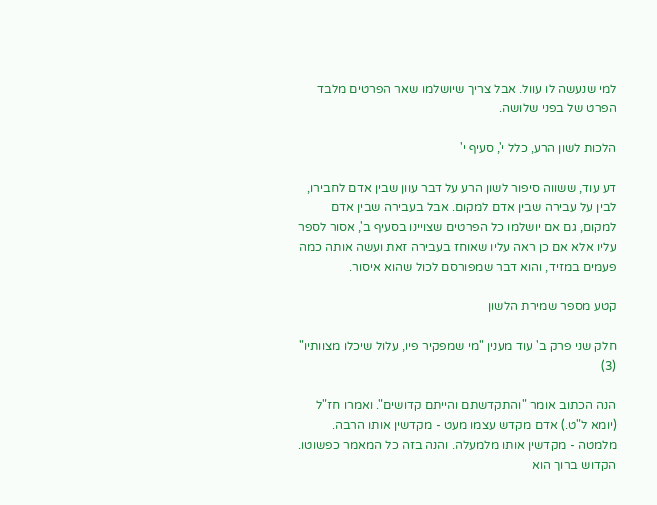למי שנעשה לו עוול. אבל צריך שיושלמו שאר הפרטים מלבד הפרט של בפני שלושה.

הלכות לשון הרע, כלל י', סעיף י'

דע עוד, ששווה סיפור לשון הרע על דבר עוון שבין אדם לחבירו, לבין על עבירה שבין אדם למקום. אבל בעבירה שבין אדם למקום, גם אם יושלמו כל הפרטים שצויינו בסעיף ב', אסור לספר עליו אלא אם כן ראה עליו שאוחז בעבירה זאת ועשה אותה כמה פעמים במזיד, והוא דבר שמפורסם לכול שהוא איסור.

קטע מספר שמירת הלשון

חלק שני פרק ב' עוד מענין "מי שמפקיר פיו, עלול שיכלו מצוותיו" (3)

הנה הכתוב אומר "והתקדשתם והייתם קדושים". ואמרו חז"ל (יומא ל"ט.) אדם מקדש עצמו מעט - מקדשין אותו הרבה. מלמטה - מקדשין אותו מלמעלה. והנה בזה כל המאמר כפשוטו. הקדוש ברוך הוא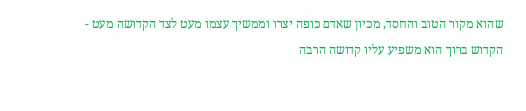שהוא מקור הטוב והחסד, מכיון שאדם כופה יצרו וממשיך עצמו מעט לצד הקדושה מעט - הקדוש ברוך הוא משפיע עליו קדושה הרבה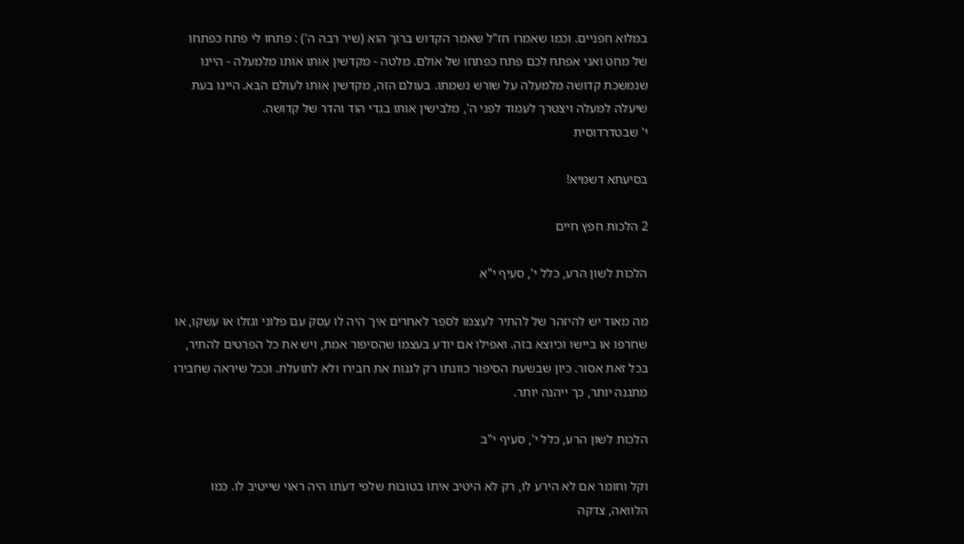במלוא חפניים. וכמו שאמרו חז"ל שאמר הקדוש ברוך הוא (שיר רבה ה') : פתחו לי פתח כפתחו של מחט ואני אפתח לכם פתח כפתחו של אולם. מלטה - מקדשין אותו אותו מלמעלה - היינו שנמשכת קדושה מלמעלה על שורש נשמתו. בעולם הזה, מקדשין אותו לעולם הבא. היינו בעת שיעלה למעלה ויצטרך לעמוד לפני ה', מלבישין אותו בגדי הוד והדר של קדושה.
י' שבטדרדוסית

בסיעתא דשמיא!

2 הלכות חפץ חיים

הלכות לשון הרע, כלל י', סעיף י"א

מה מאוד יש להיזהר של להתיר לעצמו לספר לאחרים איך היה לו עסק עם פלוני וגזלו או עשקו, או שחרפו או ביישו וכיוצא בזה. ואפילו אם יודע בעצמו שהסיפור אמת, ויש את כל הפרטים להתיר, בכל זאת אסור. כיון שבשעת הסיפור כוונתו רק לגנות את חבירו ולא לתועלת. וככל שיראה שחבירו מתגנה יותר, כך ייהנה יותר.

הלכות לשון הרע, כלל י', סעיף י"ב

וקל וחומר אם לא הירע לו, רק לא היטיב איתו בטובות שלפי דעתו היה ראוי שייטיב לו. כמו הלוואה, צדקה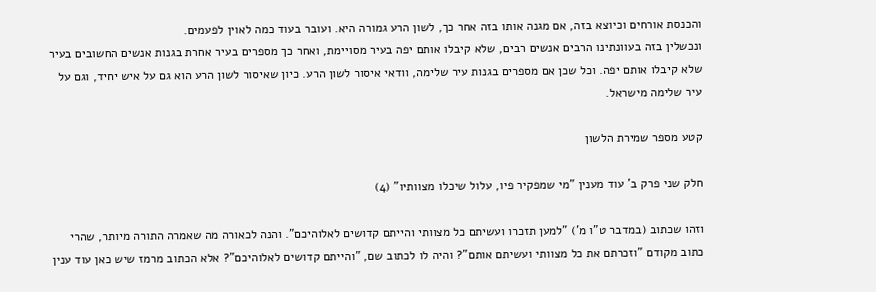והכנסת אורחים וכיוצא בזה, אם מגנה אותו בזה אחר כך, לשון הרע גמורה היא. ועובר בעוד כמה לאוין לפעמים.
ונכשלין בזה בעוונתינו הרבים אנשים רבים, שלא קיבלו אותם יפה בעיר מסויימת, ואחר כך מספרים בעיר אחרת בגנות אנשים החשובים בעיר שלא קיבלו אותם יפה. וכל שכן אם מספרים בגנות עיר שלימה, וודאי איסור לשון הרע. כיון שאיסור לשון הרע הוא גם על איש יחיד, וגם על עיר שלימה מישראל.

קטע מספר שמירת הלשון

חלק שני פרק ב' עוד מענין "מי שמפקיר פיו, עלול שיכלו מצוותיו" (4)

וזהו שכתוב (במדבר ט"ו מ') "למען תזכרו ועשיתם כל מצוותי והייתם קדושים לאלוהיכם". והנה לכאורה מה שאמרה התורה מיותר, שהרי כתוב מקודם "וזכרתם את כל מצוותי ועשיתם אותם"? והיה לו לכתוב שם, "והייתם קדושים לאלוהיכם"? אלא הכתוב מרמז שיש כאן עוד ענין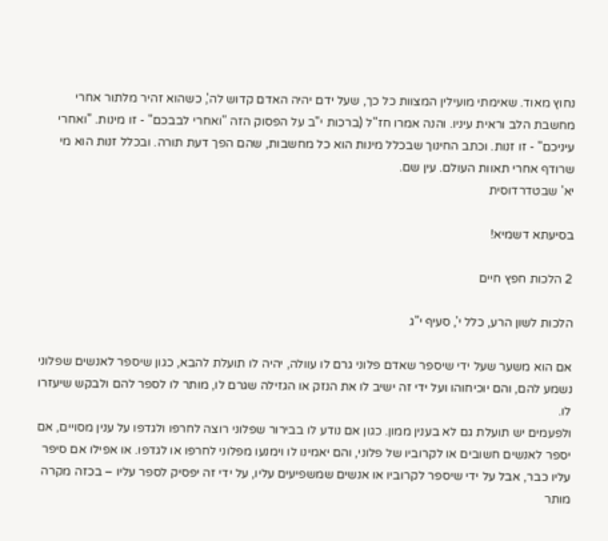נחוץ מאוד. שאימתי מועילין המצוות כל כך, שעל ידם יהיה האדם קדוש לה', כשהוא זהיר מלתור אחרי מחשבת הלב וראית עיניו. והנה אמרו חז"ל (ברכות י"ב על הפסוק הזה "ואחרי לבבכם" - זו מינות. "ואחרי עיניכם" - זו זנות. וכתב החינוך שבכלל מינות הוא כל מחשבות, שהם הפך דעת תורה. ובכלל זנות הוא מי שרודף אחרי תאוות העולם. עין שם.
יא' שבטדרדוסית

בסיעתא דשמיא!

2 הלכות חפץ חיים

הלכות לשון הרע, כלל י', סעיף י"ג

אם הוא משער שעל ידי שיספר שאדם פלוני גרם לו עוולה, יהיה לו תועלת להבא, כגון שיספר לאנשים שפלוני נשמע להם, והם יוכיחוהו ועל ידי זה ישיב לו את הנזק או הגזילה שגרם לו, מותר לו לספר להם ולבקש שיעזרו לו.
ולפעמים יש תועלת גם לא בענין ממון. כגון אם נודע לו בבירור שפלוני רוצה לחרפו ולגדפו על ענין מסויים, אם יספר לאנשים חשובים או לקרוביו של פלוני, והם יאמינו לו וימנעו מפלוני לחרפו או לגדפו. או אפילו אם סיפר עליו כבר, אבל על ידי שיספר לקרוביו או אנשים שמשפיעים עליו, על ידי זה יפסיק לספר עליו – בכזה מקרה מותר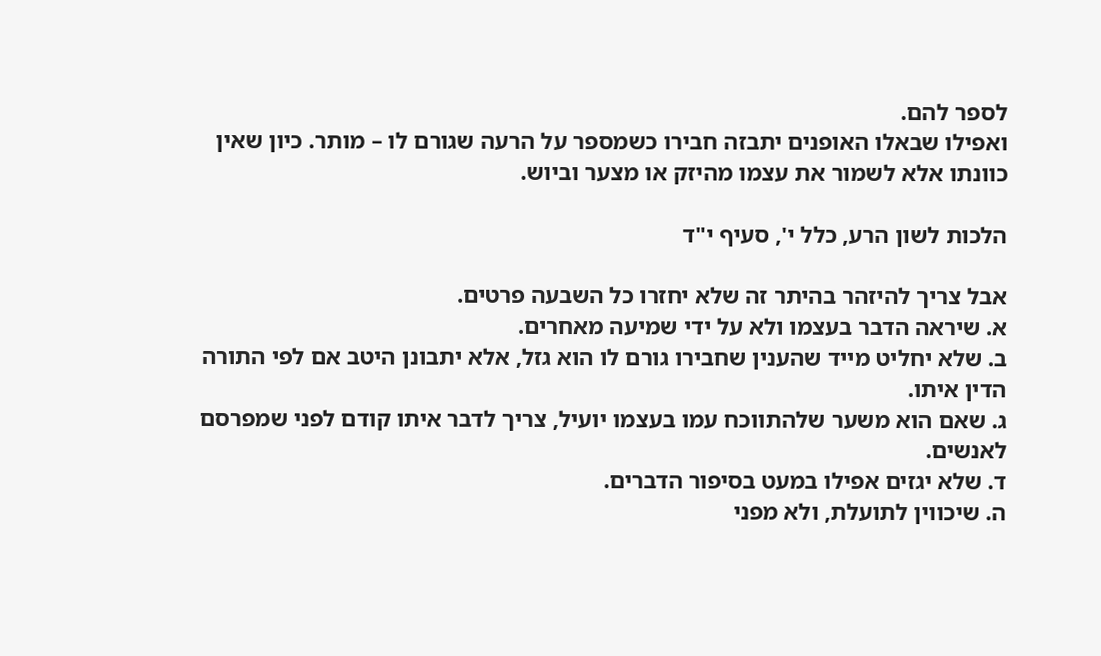לספר להם.
ואפילו שבאלו האופנים יתבזה חבירו כשמספר על הרעה שגורם לו – מותר. כיון שאין כוונתו אלא לשמור את עצמו מהיזק או מצער וביוש.

הלכות לשון הרע, כלל י', סעיף י"ד

אבל צריך להיזהר בהיתר זה שלא יחזרו כל השבעה פרטים.
א. שיראה הדבר בעצמו ולא על ידי שמיעה מאחרים.
ב. שלא יחליט מייד שהענין שחבירו גורם לו הוא גזל, אלא יתבונן היטב אם לפי התורה הדין איתו.
ג. שאם הוא משער שלהתווכח עמו בעצמו יועיל, צריך לדבר איתו קודם לפני שמפרסם לאנשים.
ד. שלא יגזים אפילו במעט בסיפור הדברים.
ה. שיכווין לתועלת, ולא מפני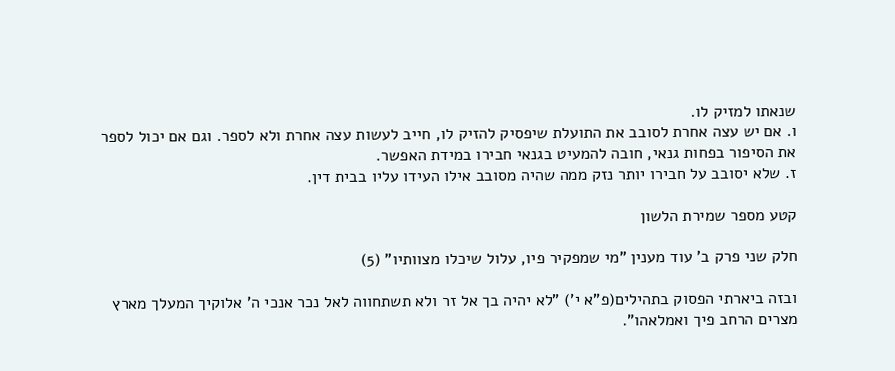שנאתו למזיק לו.
ו. אם יש עצה אחרת לסובב את התועלת שיפסיק להזיק לו, חייב לעשות עצה אחרת ולא לספר. וגם אם יכול לספר את הסיפור בפחות גנאי, חובה להמעיט בגנאי חבירו במידת האפשר.
ז. שלא יסובב על חבירו יותר נזק ממה שהיה מסובב אילו העידו עליו בבית דין.

קטע מספר שמירת הלשון

חלק שני פרק ב' עוד מענין "מי שמפקיר פיו, עלול שיכלו מצוותיו" (5)

ובזה ביארתי הפסוק בתהילים(פ"א י') "לא יהיה בך אל זר ולא תשתחווה לאל נכר אנכי ה' אלוקיך המעלך מארץ מצרים הרחב פיך ואמלאהו".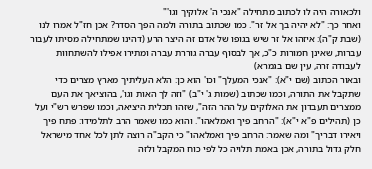ולכאורה היה לו לכתוב מתחילה "אנכי ה' אלוקיך וגו'"
ואחר כך: "לא יהיה בך אל זר". כמו שכתוב בתורה ולמה הפך הסדר? אכן חז"ל אמרו לנו (שבת ק"ה): איזהו אל זר שיש בגופו של אדם זה היצר הרע (דהינו שמתחילה מסיתו לעבור עברות, שאינן חמורות כ"כ, אך לבסוף עברה גוררת עברה ומתירו אפילו להשתחוות לעבודה זרה, עין שם בגמרא)
ובאור הכתוב (שם י"א): "אנכי המעלך" וכו' הוא כן: הלא העליתיך מארץ מצרים כדי שתקבל את התורה, וכמו שכתוב (שמות ג' י"ב) "וזה לך האות וגו', בהוציאך את העם ממצרים תעבדון את האלוקים על ההר הזה", שזהו תכלית היציאה, וכמו שפרש רש"י ועל כן (תהילים פ"א י"א): "הרחב פיך ואמלאהו". והוא כמו שאמר הרב לתלמידו: פתח פיך ויאירו דבריך" ומה שאמר: הרחב פיך ואמלאהו" כי הקב"ה רוצה לתן לכל אחד מישראל חלק גדול בתורה, אכן באמת תלויה כל לפי כוח המקבל ולזה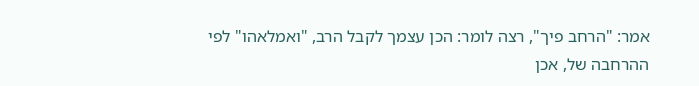אמר: "הרחב פיך", רצה לומר: הכן עצמך לקבל הרב, "ואמלאהו" לפי ההרחבה של, אכן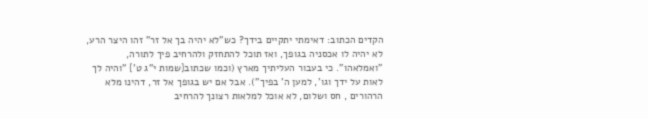הקדים הכתוב: דאימתי יתקיים בידך? כש"לא יהיה בך אל זר" זהו היצר הרע, לא יהיה לו אכסניה בגופך, ואז תוכל להתחזק ולהרחיב פיך לתורה, "ואמלאהו". כי בעבור העליתיך מארץ (וכמו שכתוב{שמות י"ג ט'} "והיה לך לאות על ידך וגו', למען ה' בפיך"). אבל אם יש בגופך אל זר, דהינו מלא הרהורים , חס ושלום, לא אוכל למלאות רצונך להרחיב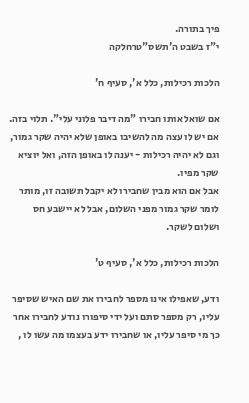פיך בתורה.
י"ז בשבט ה'תשס"טרחלקה

הלכות רכילות, כלל א', סעיף ח'

אם שואל אותו חבירו "מה דיבר פלוני עלי". תלוי בזה. אם יש לו עצה מה להשיבו באופן שלא יהיה שקר גמור, וגם לא יהיה רכילות - יענה לו באופן הזה, ואל יוציא שקר מפיו.
אבל אם הוא מבין שחבירו לא יקבל תשובה זו, מותר לומר שקר גמור מפני השלום, אבל לא יישבע חס ושלום לשקר.

הלכות רכילות, כלל א', סעיף ט'

ודע, שאפילו אינו מספר לחבירו את שם האיש שסיפר עליו, רק מספר סתם ועל ידי סיפורו נודע לחבירו אחר כך מי סיפר עליו, או שחבירו ידע בעצמו מה עשו לו ,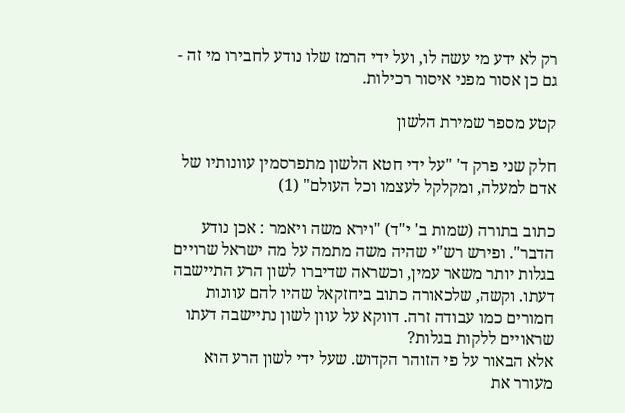רק לא ידע מי עשה לו, ועל ידי הרמז שלו נודע לחבירו מי זה - גם כן אסור מפני איסור רכילות.

קטע מספר שמירת הלשון

חלק שני פרק ד' "על ידי חטא הלשון מתפרסמין עוונותיו של אדם למעלה, ומקלקל לעצמו וכל העולם" (1)

כתוב בתורה (שמות ב' י"ד) "וירא משה ויאמר : אכן נודע הדבר". ופירש רש"י שהיה משה מתמה על מה ישראל שרויים בגלות יותר משאר עמין, וכשראה שדיברו לשון הרע התיישבה דעתו. וקשה, שלכאורה כתוב ביחזקאל שהיו להם עוונות חמורים כמו עבודה זרה. דווקא על עוון לשון נתיישבה דעתו שראויים ללקות בגלות?
אלא הבאור על פי הזוהר הקדוש. שעל ידי לשון הרע הוא מעורר את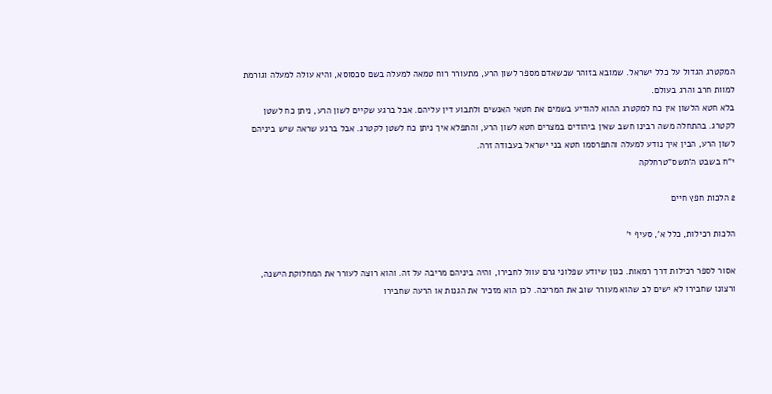המקטרג הגדול על כלל ישראל. שמובא בזוהר שכשאדם מספר לשון הרע, מתעורר רוח טמאה למעלה בשם סכסוסא, והיא עולה למעלה וגורמת למוות חרב והרג בעולם.
בלא חטא הלשון אין כח למקטרג ההוא להודיע בשמים את חטאי האנשים ולתבוע דין עליהם. אבל ברגע שקיים לשון הרע, ניתן כח לשטן לקטרג. בהתחלה משה רבינו חשב שאין ביהודים במצרים חטא לשון הרע, והתפלא איך ניתן כח לשטן לקטרג. אבל ברגע שראה שיש ביניהם לשון הרע, הבין איך נודע למעלה והתפרסמו חטא בני ישראל בעבודה זרה.
י"ח בשבט ה'תשס"טרחלקה

2 הלכות חפץ חיים

הלכות רכילות, כלל א', סעיף י'

אסור לספר רכילות דרך רמאות. כגון שיודע שפלוני גרם עוול לחבירו, והיה ביניהם מריבה על זה. והוא רוצה לעורר את המחלוקת הישנה, ורצונו שחבירו לא ישים לב שהוא מעורר שוב את המריבה. לכן הוא מזכיר את הגנות או הרעה שחבירו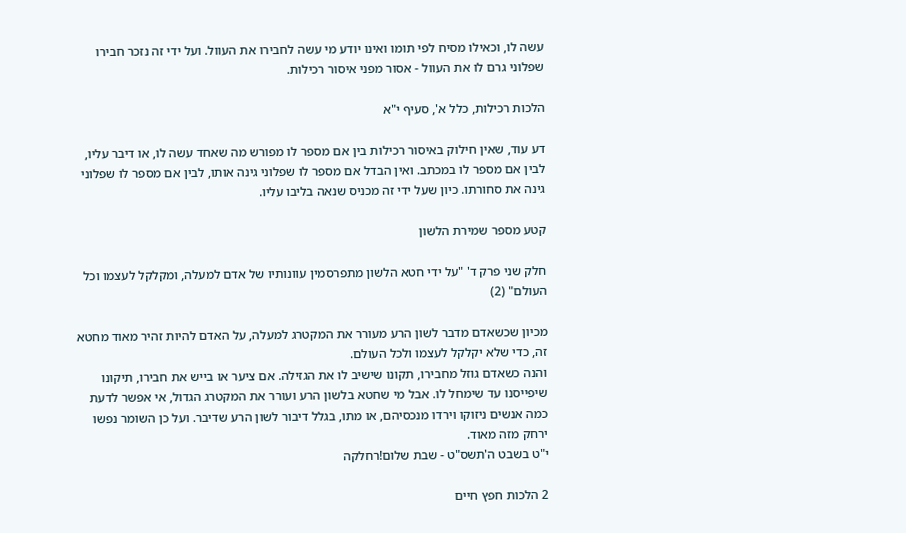עשה לו, וכאילו מסיח לפי תומו ואינו יודע מי עשה לחבירו את העוול. ועל ידי זה נזכר חבירו שפלוני גרם לו את העוול - אסור מפני איסור רכילות.

הלכות רכילות, כלל א', סעיף י"א

דע עוד, שאין חילוק באיסור רכילות בין אם מספר לו מפורש מה שאחד עשה לו, או דיבר עליו, לבין אם מספר לו במכתב. ואין הבדל אם מספר לו שפלוני גינה אותו, לבין אם מספר לו שפלוני גינה את סחורתו. כיון שעל ידי זה מכניס שנאה בליבו עליו.

קטע מספר שמירת הלשון

חלק שני פרק ד' "על ידי חטא הלשון מתפרסמין עוונותיו של אדם למעלה, ומקלקל לעצמו וכל העולם" (2)

מכיון שכשאדם מדבר לשון הרע מעורר את המקטרג למעלה, על האדם להיות זהיר מאוד מחטא זה, כדי שלא יקלקל לעצמו ולכל העולם.
והנה כשאדם גוזל מחבירו, תקונו שישיב לו את הגזילה. אם ציער או בייש את חבירו, תיקונו שיפייסנו עד שימחל לו. אבל מי שחטא בלשון הרע ועורר את המקטרג הגדול, אי אפשר לדעת כמה אנשים ניזוקו וירדו מנכסיהם, או מתו, בגלל דיבור לשון הרע שדיבר. ועל כן השומר נפשו ירחק מזה מאוד.
י"ט בשבט ה'תשס"ט - שבת שלום!רחלקה

2 הלכות חפץ חיים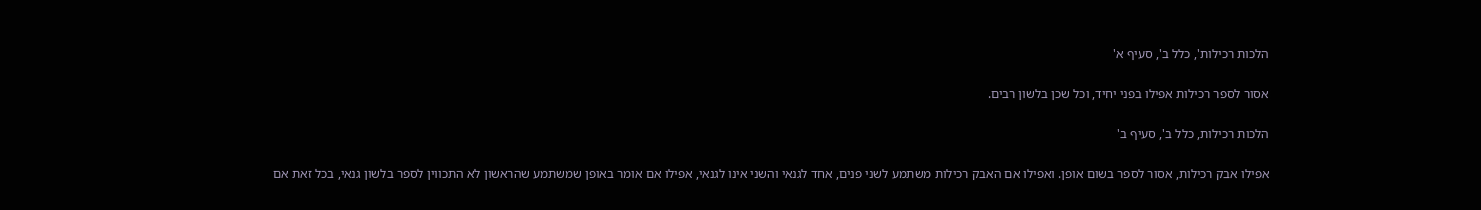הלכות רכילות', כלל ב', סעיף א'

אסור לספר רכילות אפילו בפני יחיד, וכל שכן בלשון רבים.

הלכות רכילות, כלל ב', סעיף ב'

אפילו אבק רכילות, אסור לספר בשום אופן. ואפילו אם האבק רכילות משתמע לשני פנים, אחד לגנאי והשני אינו לגנאי, אפילו אם אומר באופן שמשתמע שהראשון לא התכווין לספר בלשון גנאי, בכל זאת אם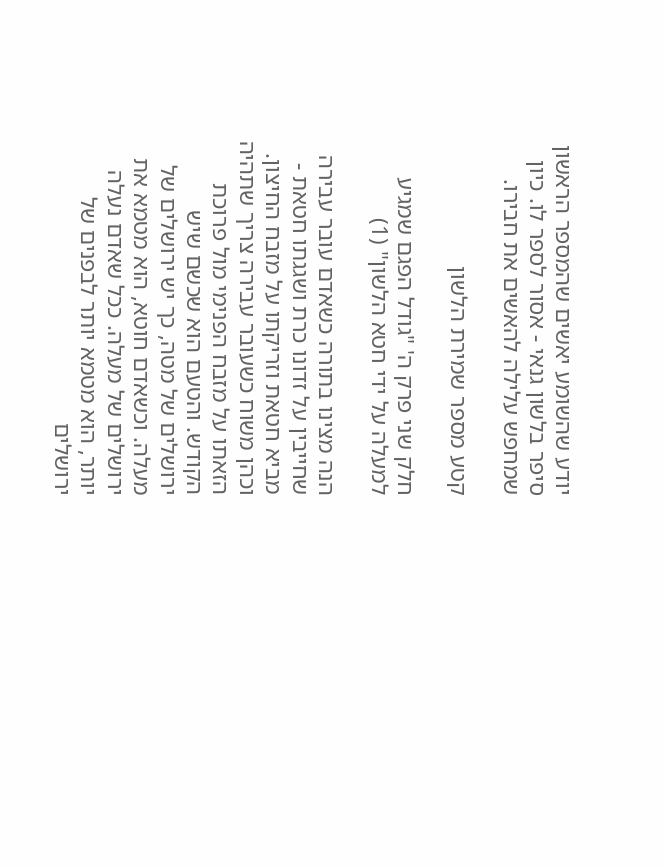יודע שהשומע יאשים שהמספר הראשון סיפר בלשון גנאי - אסור לספר לו. כיון שמחפש עלילה להאשים את חבירו.

קטע מספר שמירת הלשון

חלק שני פרק ה' "גודל הפגם שמגיע למעלה על ידי חטא הלשון" (1)

הנה מצינו בתורה כשאדם עובר עבירה שחייבין על זדונו כרת ושגגתו חטאת - מביא חטאת וזריקתו על מזבח החיצון. וכהן משוח כשעובר עבירה צריך שתהיה הזאתו על מזבח הפנימי מול פרוכת הקודש. והטעם הוא שכשם שיש ירושלים של מטה, כך יש ירושלים של מעלה. וכשאדם חוטא, הוא מטמא את ירושלים של מעלה. ככל שאדם נעלה יותר, הוא מטמא יותר לבפנים של ירושלים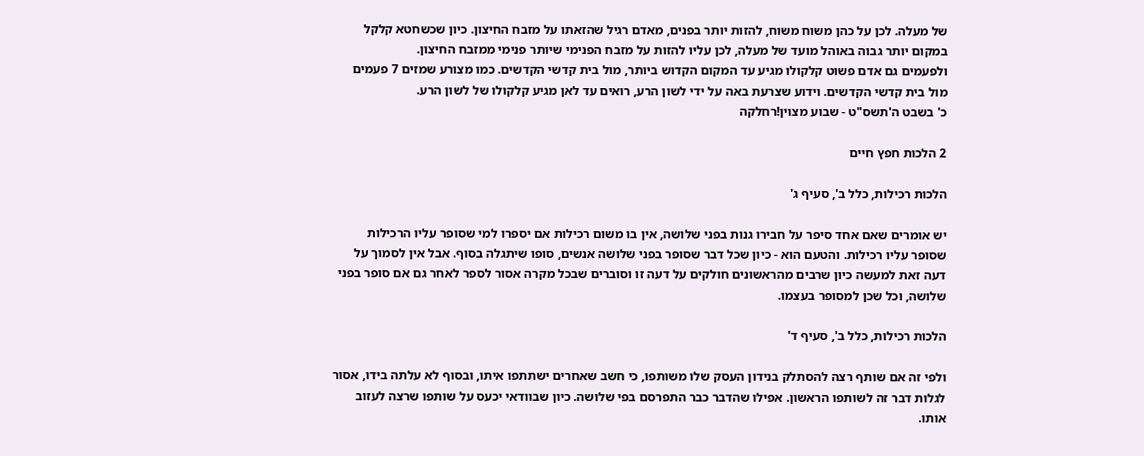של מעלה. לכן על כהן משוח משוח, להזות יותר בפנים, מאדם רגיל שהזאתו על מזבח החיצון. כיון שכשחטא קלקל במקום יותר גבוה באוהל מועד של מעלה, לכן עליו להזות על מזבח הפנימי שיותר פנימי ממזבח החיצון.
ולפעמים גם אדם פשוט קלקולו מגיע עד המקום הקדוש ביותר, מול בית קדשי הקדשים. כמו מצורע שמזים 7 פעמים מול בית קדשי הקדשים. וידוע שצרעת באה על ידי לשון הרע, רואים עד לאן מגיע קלקולו של לשון הרע.
כ' בשבט ה'תשס"ט - שבוע מצוין!רחלקה

2 הלכות חפץ חיים

הלכות רכילות, כלל ב', סעיף ג'

יש אומרים שאם אחד סיפר על חבירו גנות בפני שלושה, אין בו משום רכילות אם יספרו למי שסופר עליו הרכילות שסופר עליו רכילות. והטעם הוא - כיון שכל דבר שסופר בפני שלושה אנשים, סופו שיתגלה בסוף. אבל אין לסמוך על דעה זאת למעשה כיון שרבים מהראשונים חולקים על דעה זו וסוברים שבכל מקרה אסור לספר לאחר גם אם סופר בפני שלושה, וכל שכן למסופר בעצמו.

הלכות רכילות, כלל ב', סעיף ד'

ולפי זה אם שותף רצה להסתלק בנידון העסק שלו משותפו, כי חשב שאחרים ישתתפו איתו, ובסוף לא עלתה בידו, אסור לגלות דבר זה לשותפו הראשון. אפילו שהדבר כבר התפרסם בפי שלושה. כיון שבוודאי יכעס על שותפו שרצה לעזוב אותו.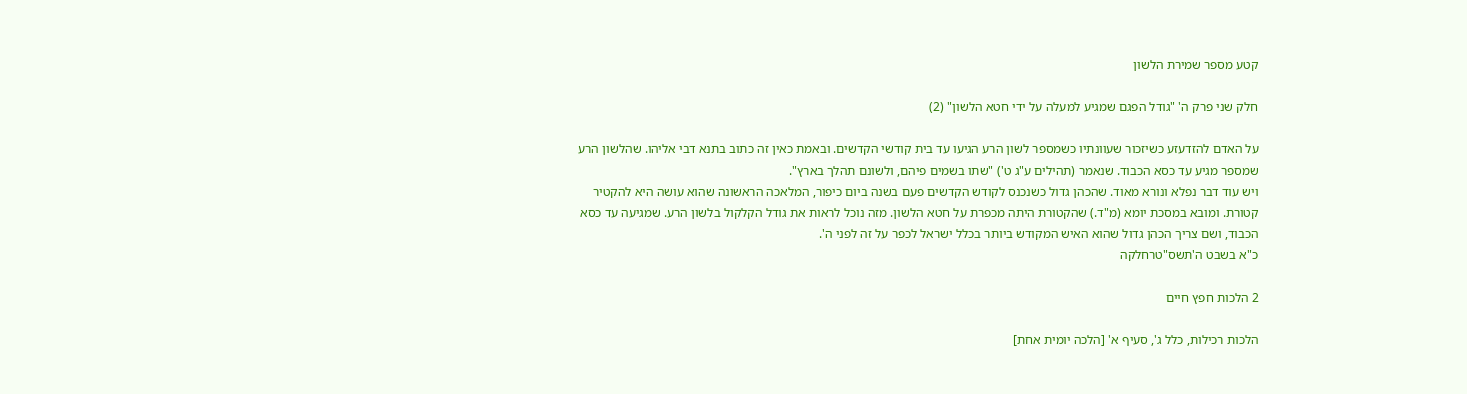קטע מספר שמירת הלשון

חלק שני פרק ה' "גודל הפגם שמגיע למעלה על ידי חטא הלשון" (2)

על האדם להזדעזע כשיזכור שעוונתיו כשמספר לשון הרע הגיעו עד בית קודשי הקדשים. ובאמת כאין זה כתוב בתנא דבי אליהו. שהלשון הרע שמספר מגיע עד כסא הכבוד. שנאמר (תהילים ע"ג ט') "שתו בשמים פיהם, ולשונם תהלך בארץ".
ויש עוד דבר נפלא ונורא מאוד. שהכהן גדול כשנכנס לקודש הקדשים פעם בשנה ביום כיפור, המלאכה הראשונה שהוא עושה היא להקטיר קטורת. ומובא במסכת יומא (מ"ד.) שהקטורת היתה מכפרת על חטא הלשון. מזה נוכל לראות את גודל הקלקול בלשון הרע. שמגיעה עד כסא הכבוד, ושם צריך הכהן גדול שהוא האיש המקודש ביותר בכלל ישראל לכפר על זה לפני ה'.
כ"א בשבט ה'תשס"טרחלקה

2 הלכות חפץ חיים

הלכות רכילות, כלל ג', סעיף א' [הלכה יומית אחת]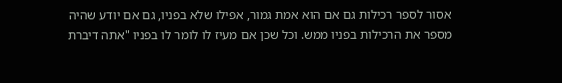אסור לספר רכילות גם אם הוא אמת גמור, אפילו שלא בפניו, גם אם יודע שהיה מספר את הרכילות בפניו ממש. וכל שכן אם מעיז לו לומר לו בפניו "אתה דיברת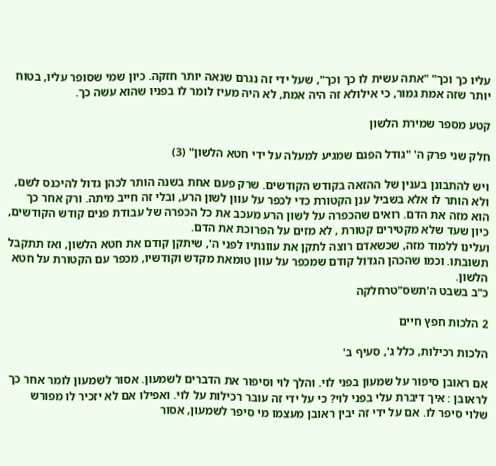עליו כך וכך" "אתה עשית לו כך וכך", שעל ידי זה נגרם שנאה יותר חזקה. כיון שמי שסופר עליו, בטוח יותר שזה אמת גמור, כי אילולא זה היה אמת, לא היה מעיז לומר לו בפניו שהוא עשה כך.

קטע מספר שמירת הלשון

חלק שני פרק ה' "גודל הפגם שמגיע למעלה על ידי חטא הלשון" (3)

ויש להתבונן בענין של ההזאה בקודש הקודשים. שרק פעם אחת בשנה הותר לכהן גדול להיכנס לשם, ולא הותר לו אלא בשביל ענן הקטורת כדי לכפר על עוון לשון הרע, ובלי זה חייב מיתה. ורק אחר כך הוא מזה את הדם. רואים שהכפרה על לשון הרע מעכב את כל הכפרה של עבודת פנים קודש הקודשים, כיון שעד שלא מקטירים קטורת , לא מזים על הפרוכת את הדם.
ועלינו ללמוד מזה, שכשאדם רוצה לתקן את עוונתיו לפני ה', שיתקן קודם את חטא הלשון, ואז תתקבל תשובתו. וכמו שהכהן הגדול קודם שמכפר על עוון טומאת מקדש וקודשיו, מכפר עם הקטורת על חטא הלשון.
כ"ב בשבט ה'תשס"טרחלקה

2 הלכות חפץ חיים

הלכות רכילות, כלל ג', סעיף ב'

אם ראובן סיפור על שמעון בפני לוי. והלך לוי וסיפור את הדברים לשמעון. אסור לשמעון לומר אחר כך לראובן : איך דיברת עלי בפני לוי? כי על ידי זה עובר רכילות על לוי. ואפילו אם לא יזכיר לו מפורש שלוי סיפר לו. אם על ידי זה יבין ראובן מעצמו מי סיפר לשמעון, אסור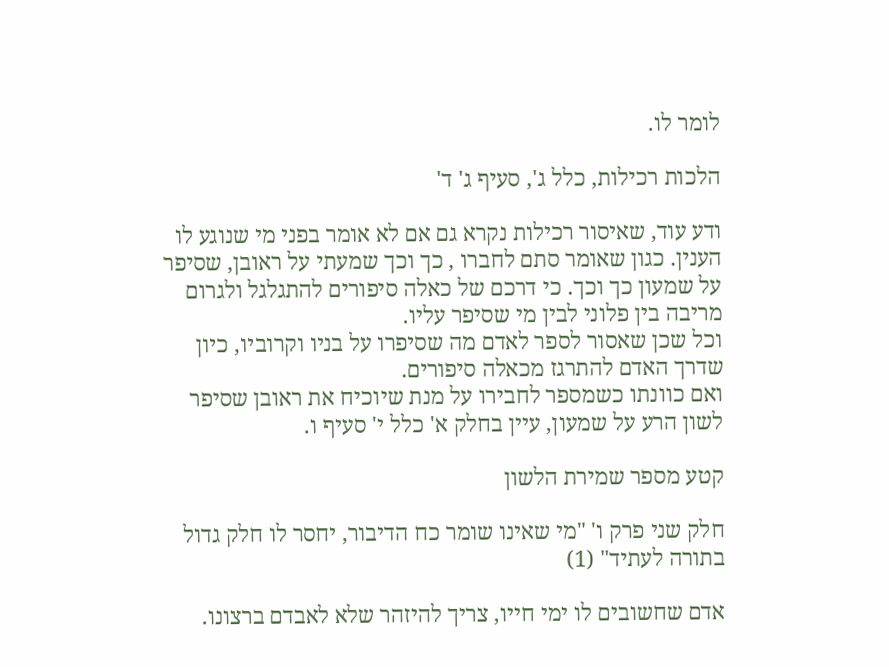לומר לו.

הלכות רכילות, כלל ג', סעיף ג' ד'

ודע עוד, שאיסור רכילות נקרא גם אם לא אומר בפני מי שנוגע לו הענין. כגון שאומר סתם לחברו , כך וכך שמעתי על ראובן, שסיפר על שמעון כך וכך. כי דרכם של כאלה סיפורים להתגלגל ולגרום מריבה בין פלוני לבין מי שסיפר עליו.
וכל שכן שאסור לספר לאדם מה שסיפרו על בניו וקרוביו, כיון שדרך האדם להתרגז מכאלה סיפורים.
ואם כוונתו כשמספר לחבירו על מנת שיוכיח את ראובן שסיפר לשון הרע על שמעון, עיין בחלק א' כלל י' סעיף ו.

קטע מספר שמירת הלשון

חלק שני פרק ו' "מי שאינו שומר כח הדיבור, יחסר לו חלק גדול בתורה לעתיד" (1)

אדם שחשובים לו ימי חייו, צריך להיזהר שלא לאבדם ברצונו.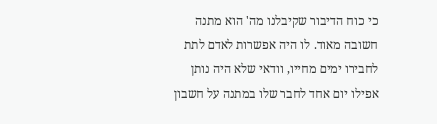כי כוח הדיבור שקיבלנו מה' הוא מתנה חשובה מאוד. לו היה אפשרות לאדם לתת לחבירו ימים מחייו, וודאי שלא היה נותן אפילו יום אחד לחבר שלו במתנה על חשבון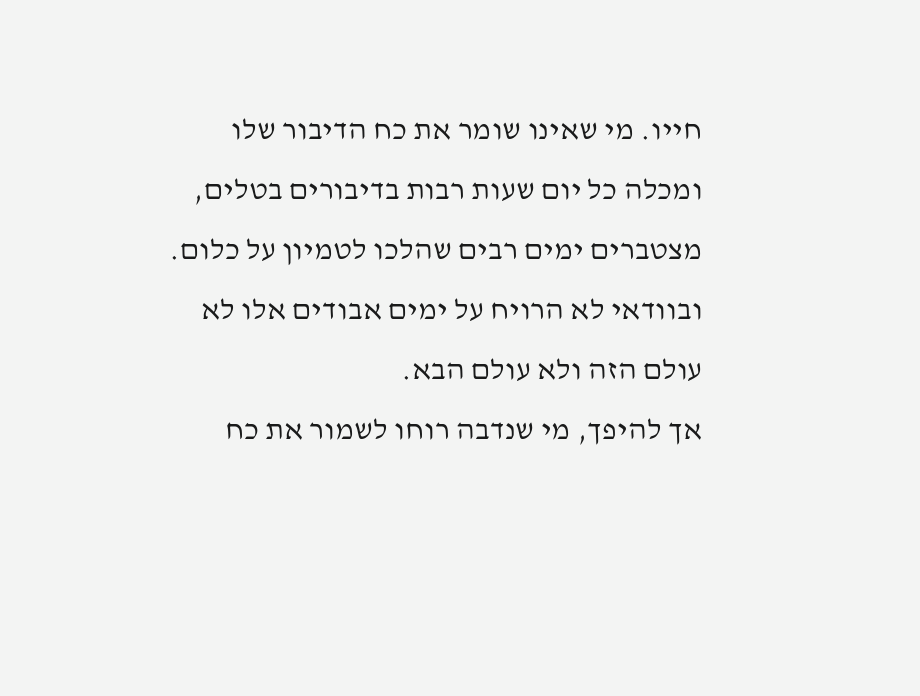חייו. מי שאינו שומר את כח הדיבור שלו ומכלה כל יום שעות רבות בדיבורים בטלים, מצטברים ימים רבים שהלכו לטמיון על כלום. ובוודאי לא הרויח על ימים אבודים אלו לא עולם הזה ולא עולם הבא.
אך להיפך, מי שנדבה רוחו לשמור את כח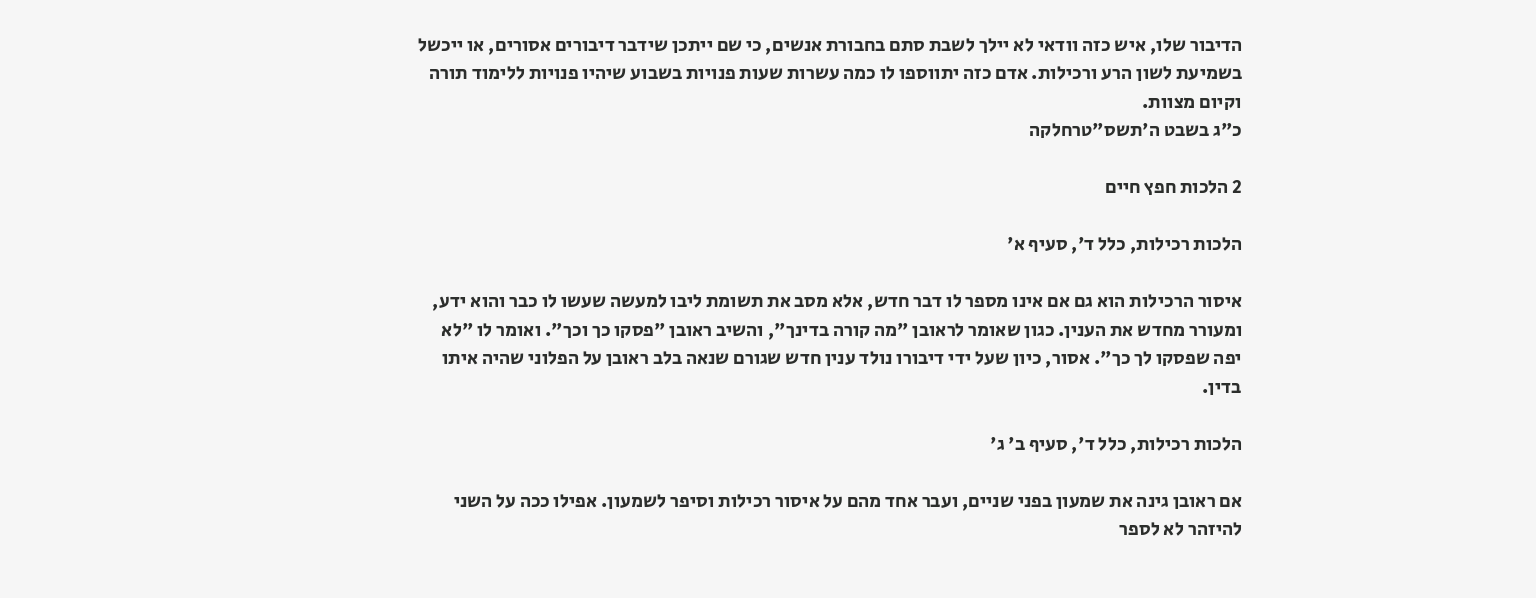הדיבור שלו, איש כזה וודאי לא יילך לשבת סתם בחבורת אנשים, כי שם ייתכן שידבר דיבורים אסורים, או ייכשל בשמיעת לשון הרע ורכילות. אדם כזה יתווספו לו כמה עשרות שעות פנויות בשבוע שיהיו פנויות ללימוד תורה וקיום מצוות.
כ"ג בשבט ה'תשס"טרחלקה

2 הלכות חפץ חיים

הלכות רכילות, כלל ד', סעיף א'

איסור הרכילות הוא גם אם אינו מספר לו דבר חדש, אלא מסב את תשומת ליבו למעשה שעשו לו כבר והוא ידע, ומעורר מחדש את הענין. כגון שאומר לראובן "מה קורה בדינך", והשיב ראובן "פסקו כך וכך". ואומר לו "לא יפה שפסקו לך כך". אסור, כיון שעל ידי דיבורו נולד ענין חדש שגורם שנאה בלב ראובן על הפלוני שהיה איתו בדין.

הלכות רכילות, כלל ד', סעיף ב' ג'

אם ראובן גינה את שמעון בפני שניים, ועבר אחד מהם על איסור רכילות וסיפר לשמעון. אפילו ככה על השני להיזהר לא לספר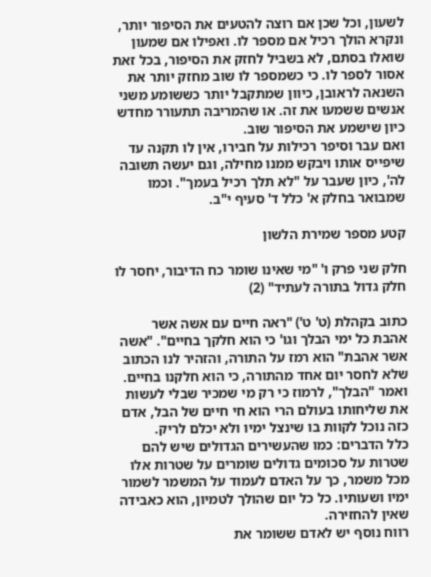לשעון, וכל שכן אם רוצה להטעים את הסיפור יותר, ונקרא הולך רכיל אם מספר לו. ואפילו אם שמעון שואלו בסתם, לא בשביל לחזק את הסיפור, בכל זאת אסור לספר לו. כי כשמספר לו שוב מחזק יותר את השנאה לראובן, כיוון שמתקבל יותר כששומע משני אנשים ששמעו את זה. או שהמריבה תתעורר מחדש כיון שישמע את הסיפור שוב.
ואם עבר וסיפר רכילות על חבירו, אין לו תקנה עד שיפייס אותו ויבקש ממנו מחילה, וגם יעשה תשובה לה', כיון שעבר על "לא תלך רכיל בעמך". וכמו שמבואר בחלק א' כלל ד' סעיף י"ב.

קטע מספר שמירת הלשון

חלק שני פרק ו' "מי שאינו שומר כח הדיבור, יחסר לו חלק גדול בתורה לעתיד" (2)

כתוב בקהלת (ט' ט') "ראה חיים עם אשה אשר אהבת כל ימי הבלך וגו' כי הוא חלקך בחיים". "אשה אשר אהבת" הוא רמז על התורה, והזהיר לנו הכתוב שלא לחסר יום אחד מהתורה, כי הוא חלקנו בחיים. ואמר "הבלך", לרמוז כי רק מי שמכיר שבלי לעשות את שליחותו בעולם הרי הוא חי חיים של הבל, אדם כזה נוכל לקוות בו שינצל ימיו ולא יכלם לריק.
כלל הדברים: כמו שהעשירים הגדולים שיש להם שטרות על סכומים גדולים שומרים על שטרות אלו מכל משמר, כך על האדם לעמוד על המשמר לשמור ימיו ושעותיו. כל כל יום שהולך לטמיון, הוא כאבידה שאין להחזירה.
רווח נוסף יש לאדם ששומר את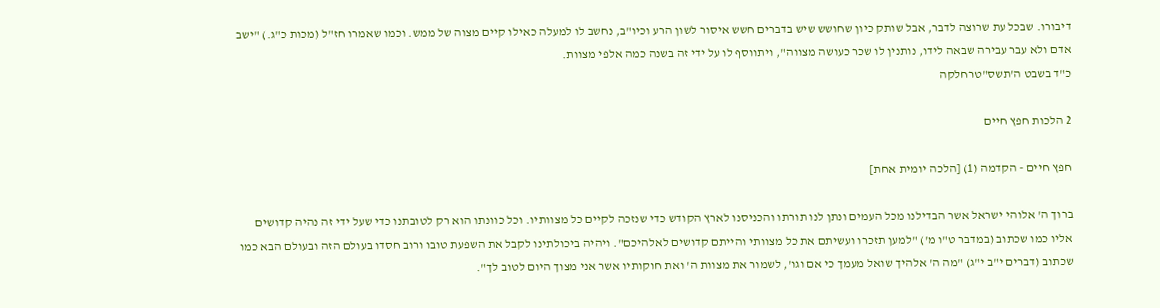דיבורו. שבכל עת שרוצה לדבר, אבל שותק כיון שחושש שיש בדברים חשש איסור לשון הרע וכיו"ב, נחשב לו למעלה כאילו קיים מצוה של ממש. וכמו שאמרו חז"ל (מכות כ"ג.) "ישב אדם ולא עבר עבירה שבאה לידו, נותנין לו שכר כעושה מצווה", ויתווסף לו על ידי זה בשנה כמה אלפי מצוות.
כ"ד בשבט ה'תשס"טרחלקה

2 הלכות חפץ חיים

חפץ חיים - הקדמה (1) [הלכה יומית אחת]

ברוך ה' אלוהי ישראל אשר הבדילנו מכל העמים ונתן לנו תורתו והכניסנו לארץ הקודש כדי שנזכה לקיים כל מצוותיו. וכל כוונתו הוא רק לטובתנו כדי שעל ידי זה נהיה קדושים אליו כמו שכתוב (במדבר ט"ו מ') "למען תזכרו ועשיתם את כל מצוותי והייתם קדושים לאלהיכם". ויהיה ביכולתינו לקבל את השפעת טובו ורוב חסדו בעולם הזה ובעולם הבא כמו שכתוב (דברים י"ב י"ג) "מה ה' אלהיך שואל מעמך כי אם וגו', לשמור את מצוות ה' ואת חוקותיו אשר אני מצוך היום לטוב לך".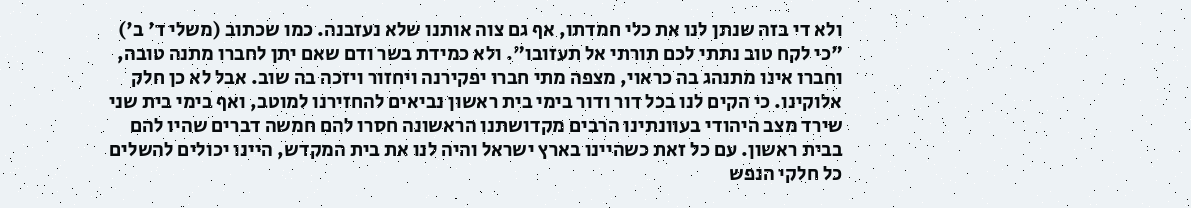ולא די בזה שנתן לנו את כלי חמדתו, אף גם צוה אותנו שלא נעזבנה. כמו שכתוב (משלי ד' ב') "כי לקח טוב נתתי לכם תורתי אל תעזובו". ולא כמידת בשר ודם שאם יתן לחברו מתנה טובה, וחברו אינו מתנהג בה כראוי, מצפה מתי חברו יפקירנה ויחזור ויזכה בה שוב. אבל לא כן חלק אלוקינו. כי הקים לנו בכל דור ודור בימי בית ראשון נביאים להחזירנו למוטב, ואף בימי בית שני שירד מצב היהודי בעוונתינו הרבים מקדושתנו הראשונה חסרו להם חמשה דברים שהיו להם בבית ראשון. עם כל זאת כשהיינו בארץ ישראל והיה לנו את בית המקדש, היינו יכולים להשלים כל חלקי הנפש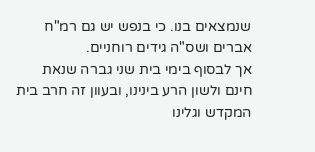שנמצאים בנו. כי בנפש יש גם רמ"ח אברים ושס"ה גידים רוחניים.
אך לבסוף בימי בית שני גברה שנאת חינם ולשון הרע בינינו, ובעוון זה חרב בית המקדש וגלינו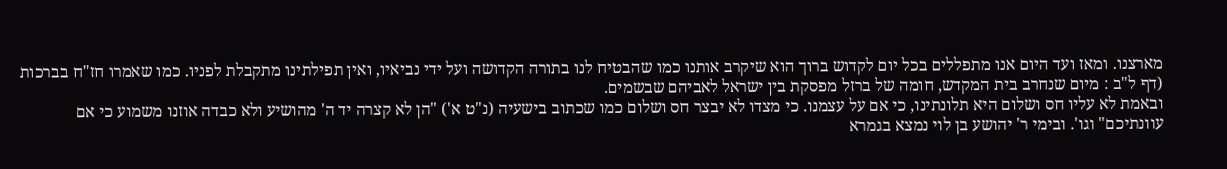מארצנו. ומאז ועד היום אנו מתפללים בכל יום לקדוש ברוך הוא שיקרב אותנו כמו שהבטיח לנו בתורה הקדושה ועל ידי נביאיו, ואין תפילתינו מתקבלת לפניו. כמו שאמרו חז"ח בברכות (דף ל"ב : מיום שנחרב בית המקדש, חומה של ברזל מפסקת בין ישראל לאביהם שבשמים.
ובאמת לא עליו חס ושלום היא תלונתינו, כי אם על עצמנו. כי מצדו לא יבצר חס ושלום כמו שכתוב בישעיה (נ"ט א') "הן לא קצרה יד ה' מהושיע ולא כבדה אוזנו משמוע כי אם עוונתיכם" וגו'. ובימי ר' יהושע בן לוי נמצא בגמרא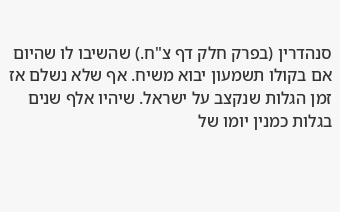סנהדרין (בפרק חלק דף צ"ח.) שהשיבו לו שהיום אם בקולו תשמעון יבוא משיח. אף שלא נשלם אז זמן הגלות שנקצב על ישראל. שיהיו אלף שנים בגלות כמנין יומו של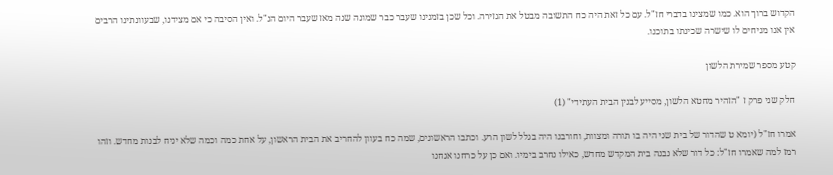הקדוש ברוך הוא. כמו שמצינו בדברי חז"ל. עם כל זאת היה כח התשובה מבטל את הגזירה. וכל שכן בזמנינו שעבר כבר שמונה שנה מאז שעבר היום הנ"ל. ואין הסיבה כי אם מצידנו, שבעוונתינו הרבים אין אנו מניחים לו שישרה שכינתו בתוכנו.

קטע מספר שמירת הלשון

חלק שני פרק ז "הזהיר מחטא הלשון, מסייע לבנין הבית העתידי" (1)

אמרו חז"ל (יומא ט שהדור של בית שני היה בו תורה ומצוות, וחורבנו היה בגלל לשון הרע. וכתבו הראשונים, שמה כח בעוון להחריב את הבית הראשון, על אחת כמה וכמה שלא יניח לבנות מחדש. וזהו רמז למה שאמרו חז"ל: כל דור שלא נבנה בית המקדש מחדש, כאילו נחרב בימיו. ואם כן על כרחנו אנחנו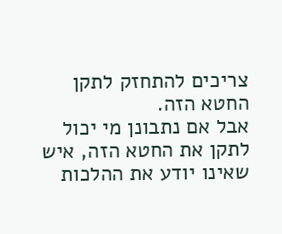צריכים להתחזק לתקן החטא הזה.
אבל אם נתבונן מי יכול לתקן את החטא הזה, איש שאינו יודע את ההלכות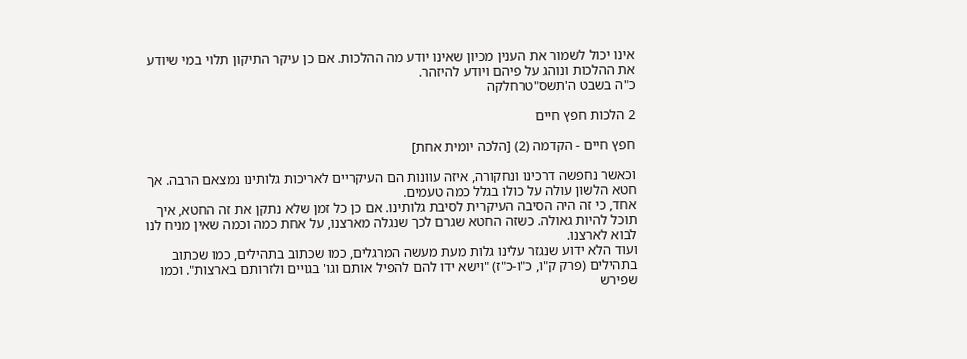אינו יכול לשמור את הענין מכיון שאינו יודע מה ההלכות. אם כן עיקר התיקון תלוי במי שיודע את ההלכות ונוהג על פיהם ויודע להיזהר.
כ"ה בשבט ה'תשס"טרחלקה

2 הלכות חפץ חיים

חפץ חיים - הקדמה (2) [הלכה יומית אחת]

וכאשר נחפשה דרכינו ונחקורה, איזה עוונות הם העיקריים לאריכות גלותינו נמצאם הרבה. אך חטא הלשון עולה על כולו בגלל כמה טעמים.
אחד, כי זה היה הסיבה העיקרית לסיבת גלותינו. אם כן כל זמן שלא נתקן את זה החטא, איך תוכל להיות גאולה. כשזה החטא שגרם לכך שנגלה מארצנו, על אחת כמה וכמה שאין מניח לנו לבוא לארצנו.
ועוד הלא ידוע שנגזר עלינו גלות מעת מעשה המרגלים, כמו שכתוב בתהילים, כמו שכתוב בתהילים (פרק ק"ו, כ"ו-כ"ז) "וישא ידו להם להפיל אותם וגו' בגויים ולזרותם בארצות". וכמו שפירש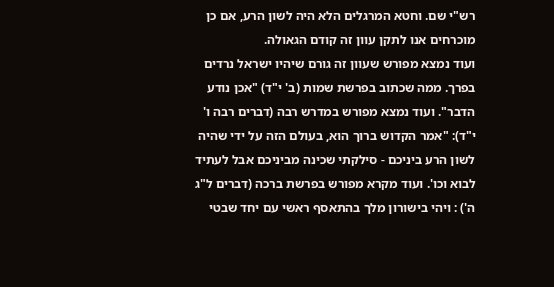רש"י שם. וחטא המרגלים הלא היה לשון הרע, אם כן מוכרחים אנו לתקן עוון זה קודם הגאולה.
ועוד נמצא מפורש שעוון זה גורם שיהיו ישראל נרדים בפרך. ממה שכתוב בפרשת שמות (ב' י"ד) "אכן נודע הדבר". ועוד נמצא מפורש במדרש רבה (דברים רבה ו' י"ד): "אמר הקדוש ברוך הוא, בעולם הזה על ידי שהיה לשון הרע ביניכם - סילקתי שכינה מביניכם אבל לעתיד לבוא וכו'. ועוד מקרא מפורש בפרשת ברכה (דברים ל"ג ה') : ויהי בישורון מלך בהתאסף ראשי עם יחד שבטי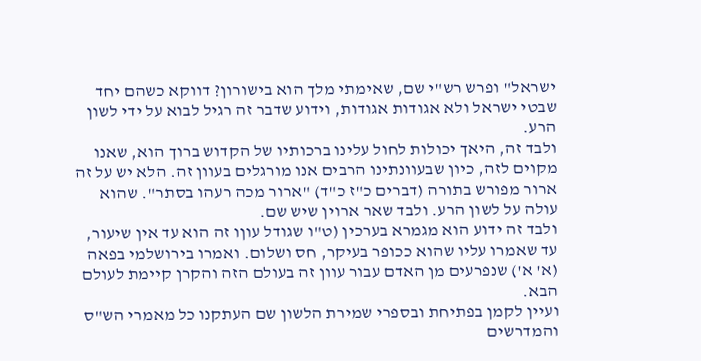ישראל" ופרש רש"י שם, שאימתי מלך הוא בישורון? דווקא כשהם יחד שבטי ישראל ולא אגודות אגודות, וידוע שדבר זה רגיל לבוא על ידי לשון הרע.
ולבד זה, היאך יכולות לחול עלינו ברכותיו של הקדוש ברוך הוא, שאנו מקוים לזה, כיון שבעוונתינו הרבים אנו מורגלים בעוון זה. הלא יש על זה ארור מפורש בתורה (דברים כ"ז כ"ד) "ארור מכה רעהו בסתר". שהוא עולה על לשון הרע. ולבד שאר ארוין שיש שם.
ולבד זה ידוע הוא מגמרא בערכין (ט"ו שגודל עוןו זה הוא עד אין שיעור, עד שאמרו עליו שהוא ככופר בעיקר, חס ושלום. ואמרו בירושלמי בפאה (א' א') שנפרעים מן האדם עבור עוון זה בעולם הזה והקרן קיימת לעולם הבא.
ועיין לקמן בפתיחת ובספרי שמירת הלשון שם העתקנו כל מאמרי הש"ס והמדרשים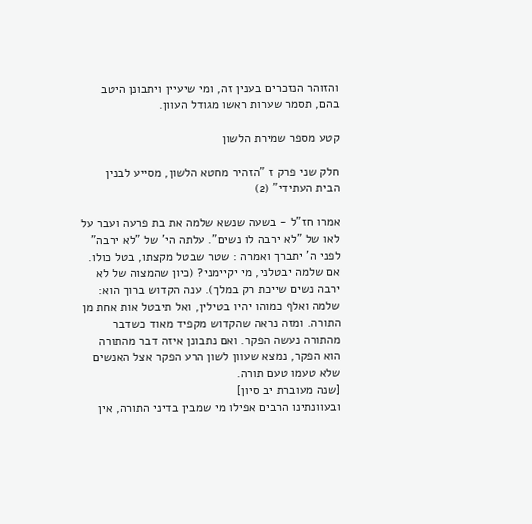והזוהר הנזכרים בענין זה, ומי שיעיין ויתבונן היטב בהם, תסמר שערות ראשו מגודל העוון.

קטע מספר שמירת הלשון

חלק שני פרק ז "הזהיר מחטא הלשון, מסייע לבנין הבית העתידי" (2)

אמרו חז"ל - בשעה שנשא שלמה את בת פרעה ועבר על לאו של "לא ירבה לו נשים". עלתה הי' של "לא ירבה" לפני ה' יתברך ואמרה : שטר שבטל מקצתו, בטל כולו. אם שלמה יבטלני, מי יקיימני? (כיון שהמצוה של לא ירבה נשים שייכת רק במלך). ענה הקדוש ברוך הוא: שלמה ואלף כמוהו יהיו בטילין, ואל תיבטל אות אחת מן התורה. ומזה נראה שהקדוש מקפיד מאוד כשדבר מהתורה נעשה הפקר. ואם נתבונן איזה דבר מהתורה הוא הפקר, נמצא שעוון לשון הרע הפקר אצל האנשים שלא טעמו טעם תורה.
[שנה מעוברת יב סיון]
ובעוונתינו הרבים אפילו מי שמבין בדיני התורה, אין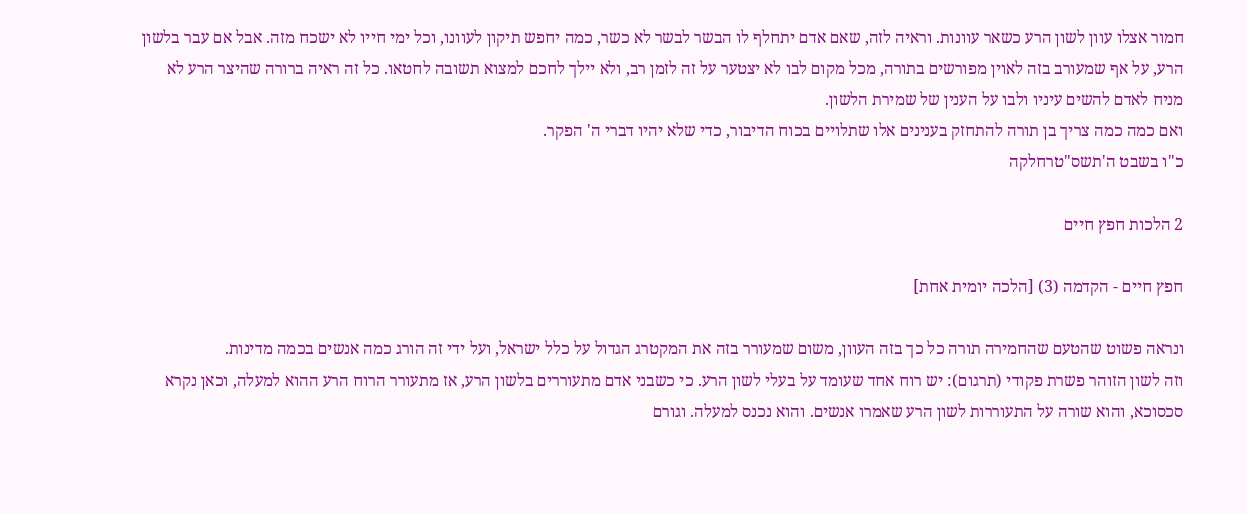חמור אצלו עוון לשון הרע כשאר עוונות. וראיה לזה, שאם אדם יתחלף לו הבשר לבשר לא כשר, כמה יחפש תיקון לעוונו, וכל ימי חייו לא ישכח מזה. אבל אם עבר בלשון הרע, על אף שמעורב בזה לאוין מפורשים בתורה, מכל מקום לבו לא יצטער על זה לזמן רב, ולא יילך לחכם למצוא תשובה לחטאו. כל זה ראיה ברורה שהיצר הרע לא מניח לאדם להשים עיניו ולבו על הענין של שמירת הלשון.
ואם כמה כמה צריך בן תורה להתחזק בענינים אלו שתלויים בכוח הדיבור, כדי שלא יהיו דברי ה' הפקר.
כ"ו בשבט ה'תשס"טרחלקה

2 הלכות חפץ חיים

חפץ חיים - הקדמה (3) [הלכה יומית אחת]

ונראה פשוט שהטעם שהחמירה תורה כל כך בזה העוון, משום שמעורר בזה את המקטרג הגדול על כלל ישראל, ועל ידי זה הורג כמה אנשים בכמה מדינות.
וזה לשון הזוהר פשרת פקודי (תרגום): יש רוח אחד שעומד על בעלי לשון הרע. כי כשבני אדם מתעוררים בלשון הרע, אז מתעורר הרוח הרע ההוא למעלה, וכאן נקרא סכסוכא, והוא שורה על התעוררות לשון הרע שאמרו אנשים. והוא נכנס למעלה. וגורם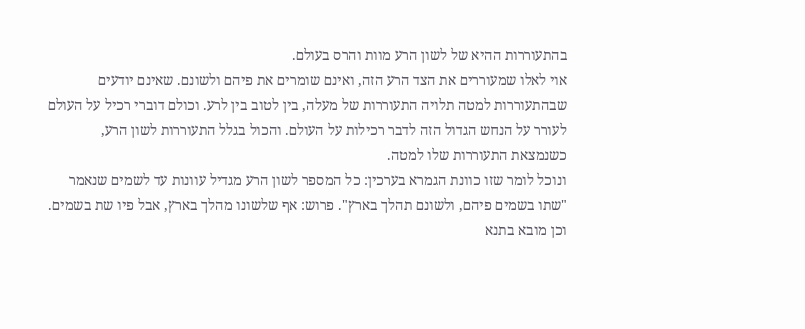בהתעוררות ההיא של לשון הרע מוות והרס בעולם.
אוי לאלו שמעוררים את הצד הרע הזה, ואינם שומרים את פיהם ולשונם. שאינם יודעים שבהתעוררות למטה תלויה התעוררות של מעלה, בין לטוב בין לרע. וכולם דוברי רכיל על העולם לעורר על הנחש הגדול הזה לדבר רכילות על העולם. והכול בגלל התעוררות לשון הרע, כשנמצאת התעוררות שלו למטה.
ונוכל לומר שזו כוונת הגמרא בערכין: כל המספר לשון הרע מגדיל עוונות עד לשמים שנאמר "שתו בשמים פיהם, ולשונם תהלך בארץ". פרוש: אף שלשונו מהלך בארץ, אבל פיו שת בשמים. וכן מובא בתנא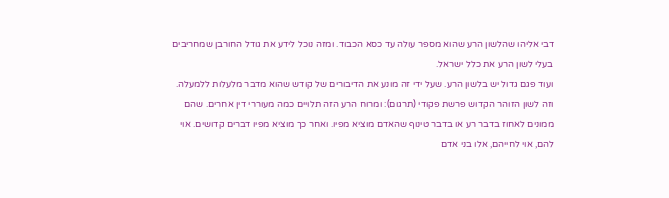דבי אליהו שהלשון הרע שהוא מספר עולה עד כסא הכבוד. ומזה נוכל לידע את גודל החורבן שמחריבים בעלי לשון הרע את כלל ישראל.
ועוד פגם גדול יש בלשון הרע. שעל ידי זה מונע את הדיבורים של קודש שהוא מדבר מלעלות ללמעלה.
וזה לשון הזוהר הקדוש פרשת פקודי (תרגום): ומרוח הרע הזה תלויים כמה מעוררי דין אחרים. שהם ממונים לאחוז בדבר רע או בדבר טינוף שהאדם מוציא מפיו. ואחר כך מוציא מפיו דברים קדושים. אוי להם, אוי לחייהם, אלו בני אדם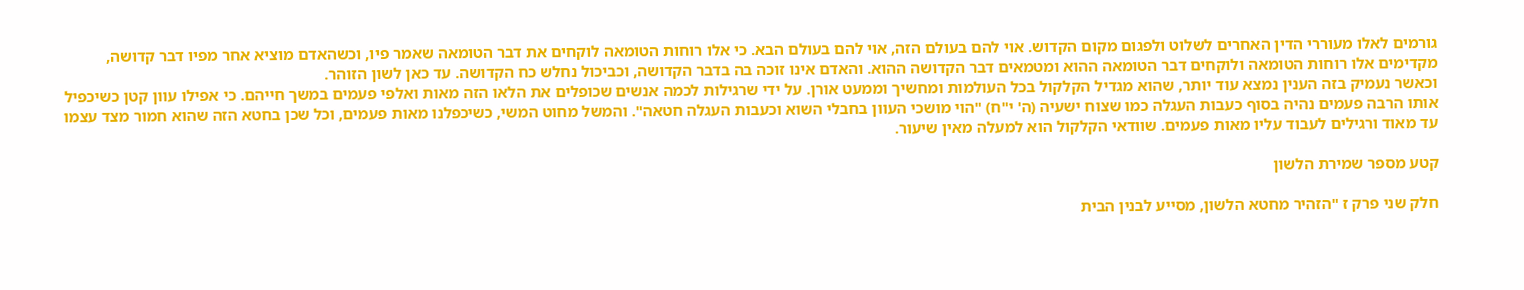גורמים לאלו מעוררי הדין האחרים לשלוט ולפגום מקום הקדוש. אוי להם בעולם הזה, אוי להם בעולם הבא. כי אלו רוחות הטומאה לוקחים את דבר הטומאה שאמר פיו, וכשהאדם מוציא אחר מפיו דבר קדושה, מקדימים אלו רוחות הטומאה ולוקחים דבר הטומאה ההוא ומטמאים דבר הקדושה ההוא. והאדם אינו זוכה בה בדבר הקדושה, וכביכול נחלש כח הקדושה. עד כאן לשון הזוהר.
וכאשר נעמיק בזה הענין נמצא עוד יותר, שהוא מגדיל הקלקול בכל העולמות ומחשיך וממעט אורן. על ידי שרגילות לכמה אנשים שכופלים את הלאו הזה מאות ואלפי פעמים במשך חייהם. כי אפילו עוון קטן כשיכפיל אותו הרבה פעמים נהיה בסוף כעבות העגלה כמו שצוח ישעיה (ה' י"ח) "הוי מושכי העוון בחבלי השוא וכעבות העגלה חטאה". והמשל מחוט המשי, כשיכפלנו מאות פעמים, וכל שכן בחטא הזה שהוא חמור מצד עצמו עד מאוד ורגילים לעבוד עליו מאות פעמים. שוודאי הקלקול הוא למעלה מאין שיעור.

קטע מספר שמירת הלשון

חלק שני פרק ז "הזהיר מחטא הלשון, מסייע לבנין הבית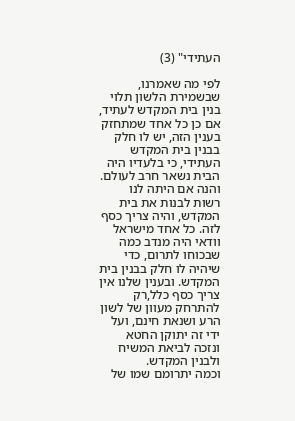העתידי" (3)

לפי מה שאמרנו, שבשמירת הלשון תלוי בנין בית המקדש לעתיד, אם כן כל אחד שמתחזק בענין הזה, יש לו חלק בבנין בית המקדש העתידי, כי בלעדיו היה הבית נשאר חרב לעולם.
והנה אם היתה לנו רשות לבנות את בית המקדש, והיה צריך כסף לזה. כל אחד מישראל וודאי היה מנדב כמה שבכוחו לתרום, כדי שיהיה לו חלק בבנין בית המקדש. ובענין שלנו אין צריך כסף כלל,רק להתרחק מעוון של לשון הרע ושנאת חינם, ועל ידי זה יתוקן החטא ונזכה לביאת המשיח ולבנין המקדש.
וכמה יתרומם שמו של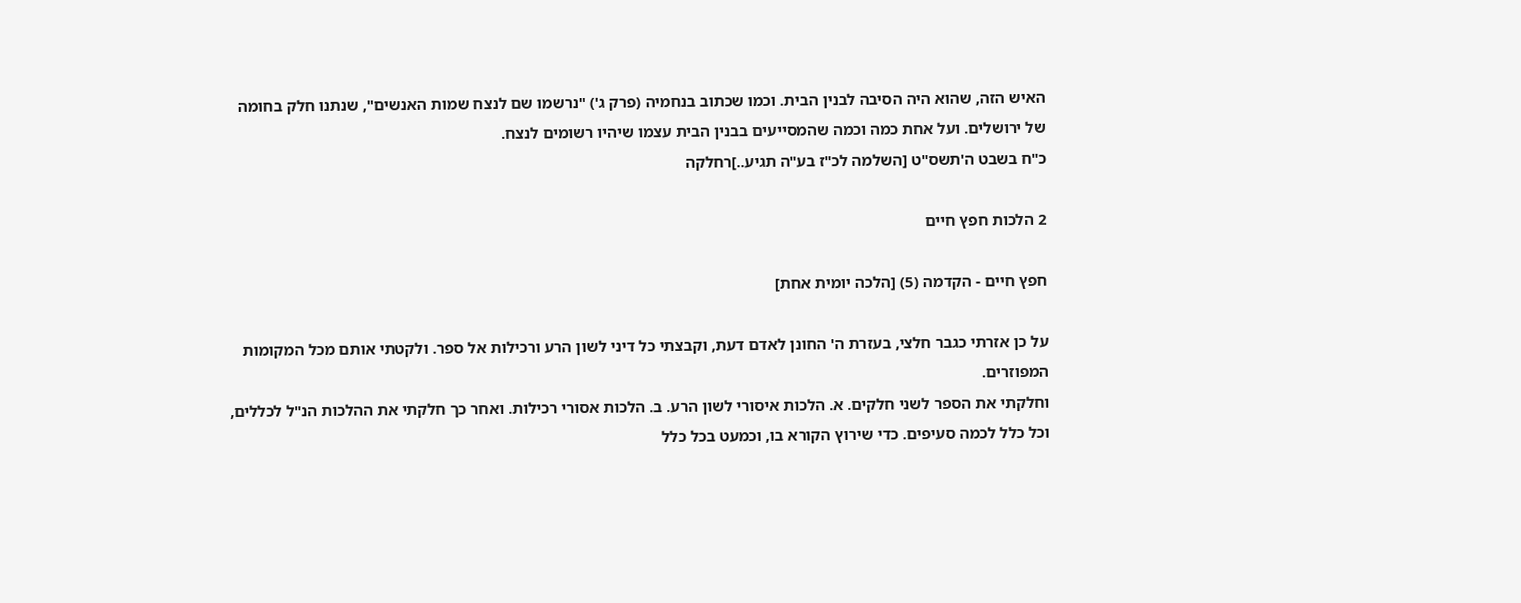האיש הזה, שהוא היה הסיבה לבנין הבית. וכמו שכתוב בנחמיה (פרק ג') "נרשמו שם לנצח שמות האנשים", שנתנו חלק בחומה של ירושלים. ועל אחת כמה וכמה שהמסייעים בבנין הבית עצמו שיהיו רשומים לנצח.
כ"ח בשבט ה'תשס"ט [השלמה לכ"ז בע"ה תגיע..]רחלקה

2 הלכות חפץ חיים

חפץ חיים - הקדמה (5) [הלכה יומית אחת]

על כן אזרתי כגבר חלצי, בעזרת ה' החונן לאדם דעת, וקבצתי כל דיני לשון הרע ורכילות אל ספר. ולקטתי אותם מכל המקומות המפוזרים.
וחלקתי את הספר לשני חלקים. א. הלכות איסורי לשון הרע. ב. הלכות אסורי רכילות. ואחר כך חלקתי את ההלכות הנ"ל לכללים, וכל כלל לכמה סעיפים. כדי שירוץ הקורא בו, וכמעט בכל כלל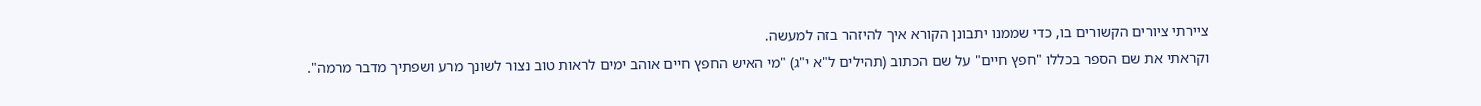ציירתי ציורים הקשורים בו, כדי שממנו יתבונן הקורא איך להיזהר בזה למעשה.
וקראתי את שם הספר בכללו "חפץ חיים" על שם הכתוב (תהילים ל"א י"ג) "מי האיש החפץ חיים אוהב ימים לראות טוב נצור לשונך מרע ושפתיך מדבר מרמה".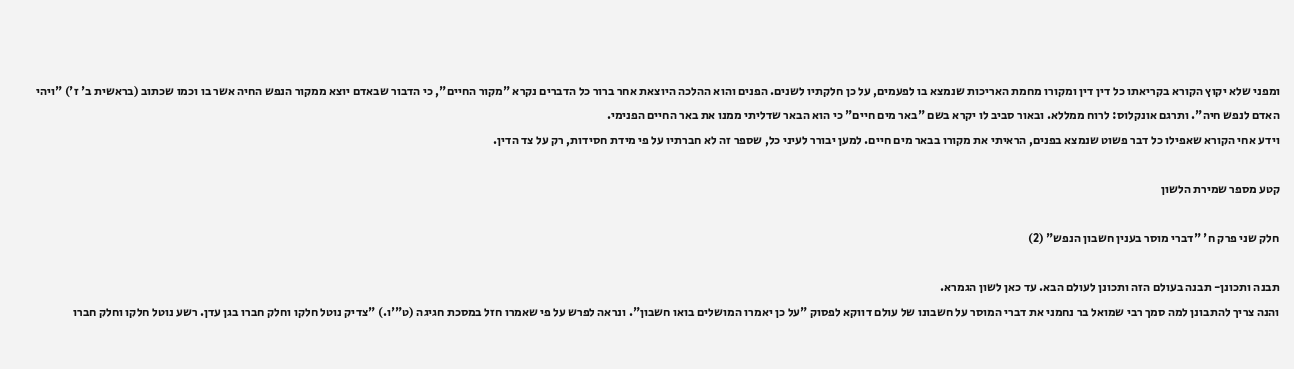ומפני שלא יקוץ הקורא בקריאתו כל דין דין ומקורו מחמת האריכות שנמצא בו לפעמים, על כן חלקתיו לשנים. הפנים והוא ההלכה היוצאת אחר ברור כל הדברים נקרא "מקור החיים", כי הדבור שבאדם יוצא ממקור הנפש החיה אשר בו וכמו שכתוב (בראשית ב' ז') "ויהי האדם לנפש חיה". ותרגם אונקלוס: לרוח ממללא. ובאור סביב לו יקרא בשם "באר מים חיים" כי הוא הבאר שדליתי ממנו את באר החיים הפנימי.
וידע אחי הקורא שאפילו כל דבר פשוט שנמצא בפנים, הראיתי את מקורו בבאר מים חיים. למען יבורר לעיני כל, שספר זה לא חברתיו על פי מידת חסידות, רק על צד הדין.

קטע מספר שמירת הלשון

חלק שני פרק ח' "דברי מוסר בענין חשבון הנפש" (2)

תבנה ותכונן- תבנה בעולם הזה ותכונן לעולם הבא. עד כאן לשון הגמרא.
והנה צריך להתבונן למה סמך רבי שמואל בר נחמני את דברי המוסר על חשבונו של עולם דווקא לפסוק "על כן יאמרו המושלים בואו חשבון". ונראה לפרש על פי שאמרו חזל במסכת חגיגה (ט"'ו.) "צדיק נוטל חלקו וחלק חברו בגן עדן. רשע נוטל חלקו וחלק חברו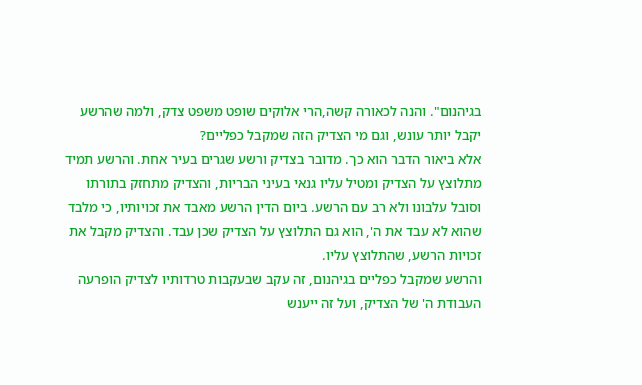בגיהנום". והנה לכאורה קשה,הרי אלוקים שופט משפט צדק, ולמה שהרשע יקבל יותר עונש, וגם מי הצדיק הזה שמקבל כפליים?
אלא ביאור הדבר הוא כך. מדובר בצדיק ורשע שגרים בעיר אחת. והרשע תמיד מתלוצץ על הצדיק ומטיל עליו גנאי בעיני הבריות, והצדיק מתחזק בתורתו וסובל עלבונו ולא רב עם הרשע. ביום הדין הרשע מאבד את זכויותיו, כי מלבד שהוא לא עבד את ה', הוא גם התלוצץ על הצדיק שכן עבד. והצדיק מקבל את זכויות הרשע, שהתלוצץ עליו.
והרשע שמקבל כפליים בגיהנום, זה עקב שבעקבות טרדותיו לצדיק הופרעה העבודת ה' של הצדיק, ועל זה ייענש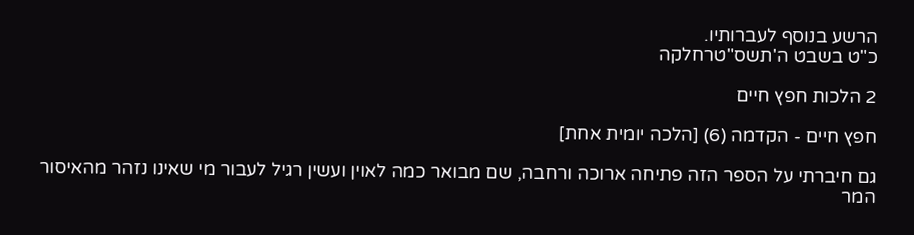הרשע בנוסף לעברותיו.
כ"ט בשבט ה'תשס"טרחלקה

2 הלכות חפץ חיים

חפץ חיים - הקדמה (6) [הלכה יומית אחת]

גם חיברתי על הספר הזה פתיחה ארוכה ורחבה, שם מבואר כמה לאוין ועשין רגיל לעבור מי שאינו נזהר מהאיסור המר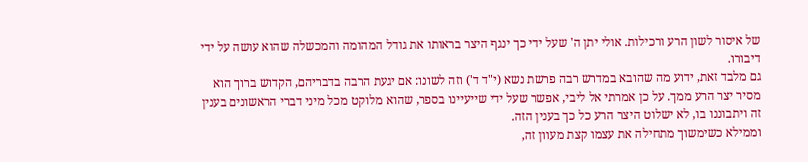של איסור לשון הרע ורכילות. אולי יתן ה' שעל ידי כך ינגף היצר בראותו את גודל המהומה והמכשלה שהוא עושה על ידי דיבורו.
גם מלבד זאת, ידוע מה שהובא במדרש רבה פרשת נשא (י"ד ד') וזה לשונו: אם יגעת הרבה בדבריהם, הקדוש ברוך הוא מסיר יצר הרע ממך. על כן אמרתי אל ליבי, אפשר שעל ידי שייעיינו בספר, שהוא מלוקט מכל מיני דברי הראשונים בענין זה ויתבוננו בו, לא ישלוט היצר הרע כל כך בענין הזה.
וממילא כשימשוך מתחילה את עצמו קצת מעוון זה,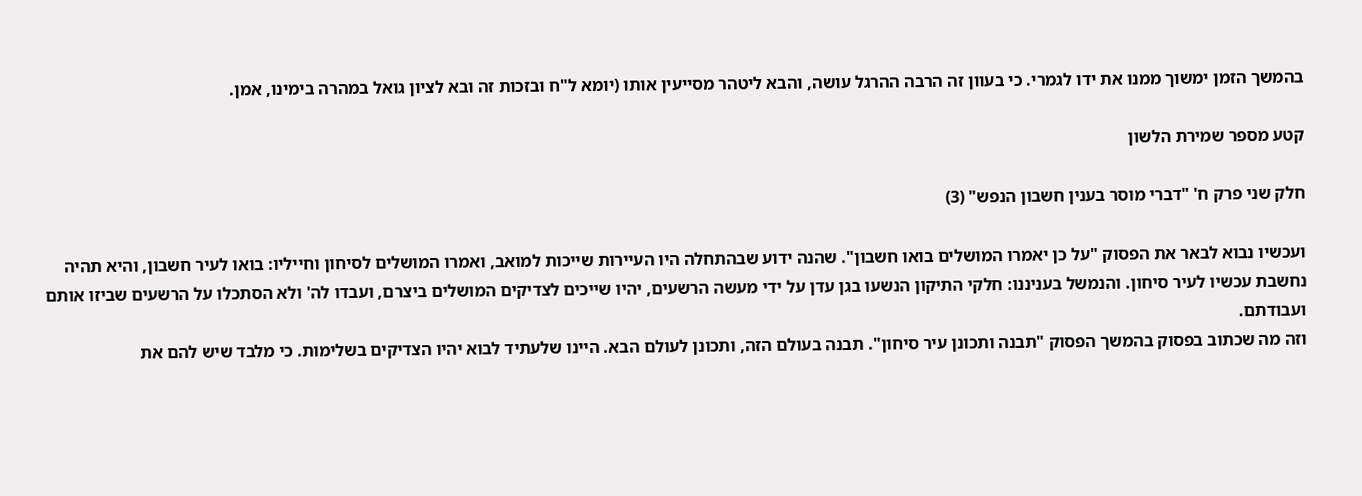בהמשך הזמן ימשוך ממנו את ידו לגמרי. כי בעוון זה הרבה ההרגל עושה, והבא ליטהר מסייעין אותו (יומא ל"ח ובזכות זה ובא לציון גואל במהרה בימינו, אמן.

קטע מספר שמירת הלשון

חלק שני פרק ח' "דברי מוסר בענין חשבון הנפש" (3)

ועכשיו נבוא לבאר את הפסוק "על כן יאמרו המושלים בואו חשבון". שהנה ידוע שבהתחלה היו העיירות שייכות למואב, ואמרו המושלים לסיחון וחייליו: בואו לעיר חשבון, והיא תהיה נחשבת עכשיו לעיר סיחון. והנמשל בעניננו: חלקי התיקון הנשעו בגן עדן על ידי מעשה הרשעים, יהיו שייכים לצדיקים המושלים ביצרם, ועבדו לה' ולא הסתכלו על הרשעים שביזו אותם ועבודתם.
וזה מה שכתוב בפסוק בהמשך הפסוק "תבנה ותכונן עיר סיחון". תבנה בעולם הזה, ותכונן לעולם הבא. היינו שלעתיד לבוא יהיו הצדיקים בשלימות. כי מלבד שיש להם את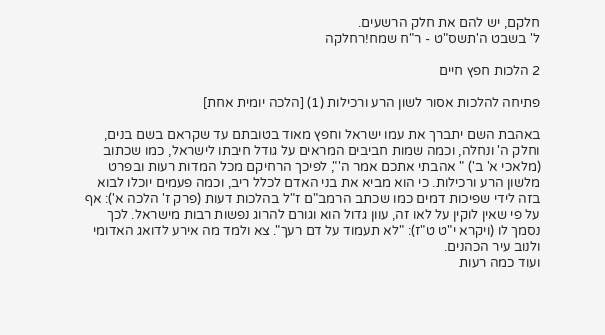חלקם, יש להם את חלק הרשעים.
ל' בשבט ה'תשס"ט - ר"ח שמח!רחלקה

2 הלכות חפץ חיים

פתיחה להלכות אסור לשון הרע ורכילות (1) [הלכה יומית אחת]

באהבת השם יתברך את עמו ישראל וחפץ מאוד בטובתם עד שקראם בשם בנים, וחלק ה' ונחלה, וכמה שמות חביבים המראים על גודל חיבתו לישראל, כמו שכתוב (מלאכי א' ב') " אהבתי אתכם אמר ה'", לפיכך הרחיקם מכל המדות רעות ובפרט מלשון הרע ורכילות. כי הוא מביא את בני האדם לכלל ריב, וכמה פעמים יוכלו לבוא בזה לידי שפיכות דמים כמו שכתב הרמב"ם ז"ל בהלכות דעות (פרק ז' הלכה א'): אף על פי שאין לוקין על לאו זה, עוון גדול הוא וגורם להרוג נפשות רבות מישראל. לכך נסמך לו (ויקרא י"ט ט"ז): "לא תעמוד על דם רעך". צא ולמד מה אירע לדואג האדומי ולנוב עיר הכהנים.
ועוד כמה רעות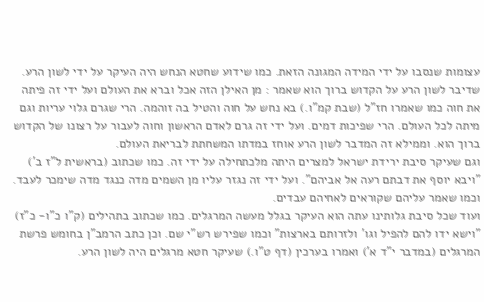עצומות שנסבו על ידי המידה המגונה הזאת. כמו שידוע שחטא הנחש היה העיקר על ידי לשון הרע. שדיבר לשון הרע על הקדוש ברוך הוא שאמר : מן האילן הזה אכל וברא את העולם ועל ידי זה פיתה את חוה כמו שאמרו חז"ל (שבת קמ"ו.) בא נחש על חוה והטיל בה זוהמה. הרי שגרם גלוי עריות וגם מיתה לכל העולם. הרי שפיכות דמים. ועל ידי זה גרם לאדם הראשון וחוה לעבור על רצונו של הקדוש ברוך הוא. וממילא זה המדבר לשון הרע אוחז במדתו המשחתת לבריאת העולם.
וגם שעיקר סיבת ירידת ישראל למצרים היתה מלכתחילה על ידי זה. כמו שכתוב (בראשית ל"ז ב') "ויבא יוסף את דבתם רעה אל אביהם". ועל ידי זה נגזר עליו מן השמים מדה כנגד מדה שימכר לעבד. וכמו שאמר עליהם שקוראים לאחיהם עבדים.
ועוד שכל סיבת גלותינו עתה הוא העיקר בגלל מעשה המרגלים. כמו שכתוב בתהילים (ק"ו כ"ו- כ"ז) "וישא ידו להם להפיל וגו' ולזרותם בארצות" וכמו שפירש רש"י שם. וכן כתב הרמב"ן בחומש פרשת המרגלים (במדבר י"ד א') ואמרו בערכין (דף ט"ו.) שעיקר חטא מרגלים היה לשון הרע.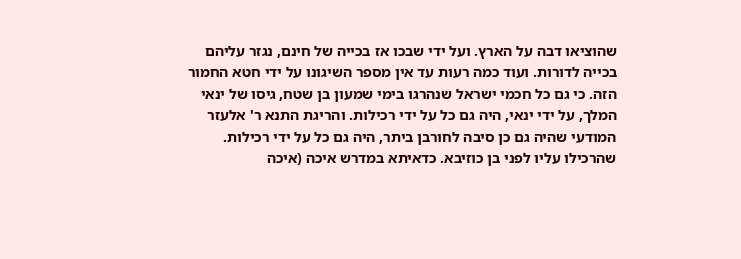שהוציאו דבה על הארץ. ועל ידי שבכו אז בכייה של חינם, נגזר עליהם בכייה לדורות. ועוד כמה רעות עד אין מספר השיגונו על ידי חטא החמור הזה. כי גם כל חכמי ישראל שנהרגו בימי שמעון בן שטח, גיסו של ינאי המלך, על ידי ינאי, היה גם כל על ידי רכילות. והריגת התנא ר' אלעזר המודעי שהיה גם כן סיבה לחורבן ביתר, היה גם כל על ידי רכילות. שהרכילו עליו לפני בן כוזיבא. כדאיתא במדרש איכה (איכה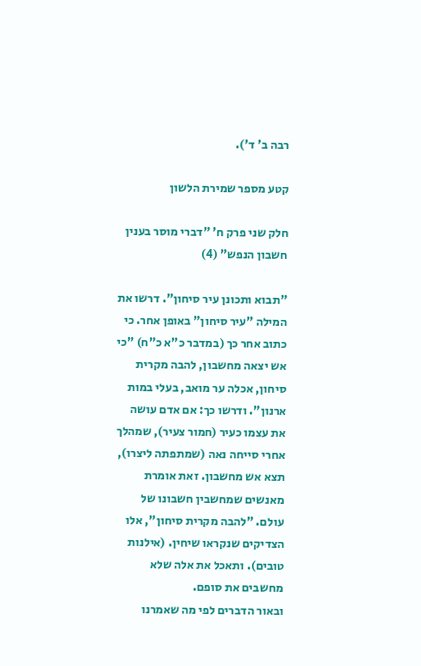רבה ב' ד').

קטע מספר שמירת הלשון

חלק שני פרק ח' "דברי מוסר בענין חשבון הנפש" (4)

"תבוא ותכונן עיר סיחון". דרשו את המילה "עיר סיחון" באופן אחר. כי כתוב אחר כך (במדבר כ"א כ"ח) "כי אש יצאה מחשבון, להבה מקרית סיחון, אכלה ער מואב, בעלי במות ארנון". ודרשו כך: אם אדם עושה את עצמו כעיר (חמור צעיר), שמהלך אחרי סייחה נאה (שמתפתה ליצרו), תצא אש מחשבון. זאת אומרת מאנשים שמחשבין חשבונו של עולם. "להבה מקרית סיחון", אלו הצדיקים שנקראו שיחין. (אילנות טובים). ותאכל את אלה שלא מחשבים את סופם.
ובאור הדברים לפי מה שאמרנו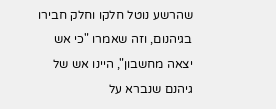שהרשע נוטל חלקו וחלק חבירו בגיהנום, וזה שאמרו "כי אש יצאה מחשבון", היינו אש של גיהנם שנברא על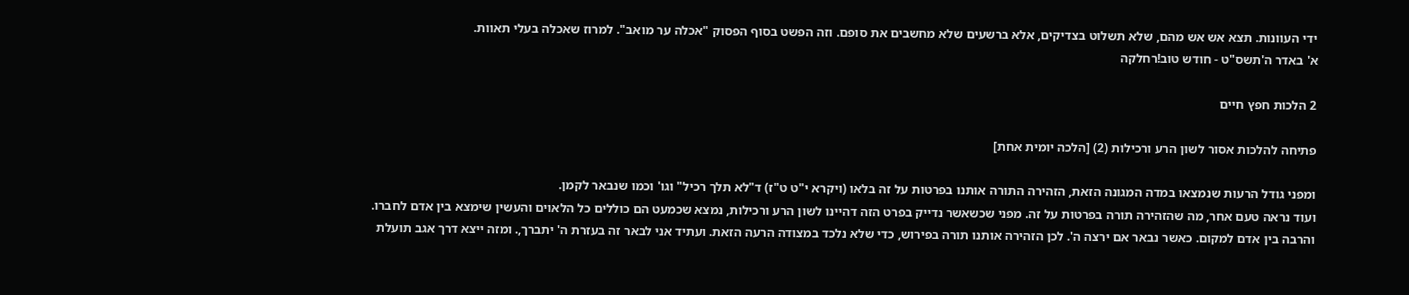ידי העוונות. תצא אש אש מהם, שלא תשלוט בצדיקים, אלא ברשעים שלא מחשבים את סופם. וזה הפשט בסוף הפסוק "אכלה ער מואב". למרוז שאכלה בעלי תאוות.
א' באדר ה'תשס"ט - חודש טוב!רחלקה

2 הלכות חפץ חיים

פתיחה להלכות אסור לשון הרע ורכילות (2) [הלכה יומית אחת]

ומפני גודל הרעות שנמצאו במדה המגונה הזאת, הזהירה התורה אותנו בפרטות על זה בלאו (ויקרא י"ט ט"ז) ד"לא תלך רכיל" וגו' וכמו שנבאר לקמן.
ועוד נראה טעם אחר, מה שהזהירה תורה בפרטות על זה. מפני שכשאשר נדייק בפרט הזה דהיינו לשון הרע ורכילות, נמצא שכמעט הם כוללים כל הלאוים והעשין שימצא בין אדם לחברו. והרבה בין אדם למקום. כאשר נבאר אם ירצה ה'. לכן הזהירה אותנו תורה בפירוש, כדי שלא נלכד במצודה הרעה הזאת. ועתיד אני לבאר זה בעזרת ה' יתברך,. ומזה ייצא דרך אגב תועלת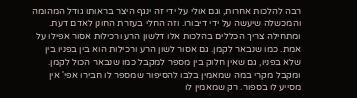רבה להלכות אחרות, וגם אולי על ידי זה ינגף היצר בראותו גודל המהומה והמכשלה שיעשה על ידי דיבורו. וזה החלי בעזרת החונן לאדם דעת.
ומתחילה צריך הכללים בהלכות אלו דלשון הרע ורכילות אסור אפילו על אמת. כמו שנבאר לקמן. גם אסור לשון הרע ורכילות הוא בין בפניו בין שלא בפניו, גם שאין חלוק בין מספר למקבל כמו שנבאר הכול לקמן. ומקבל מקרי במה שמאמין בלבו להסיפור שמספר לו חבירו אפי' אין מסייע לו בספור. רק שמאמין לו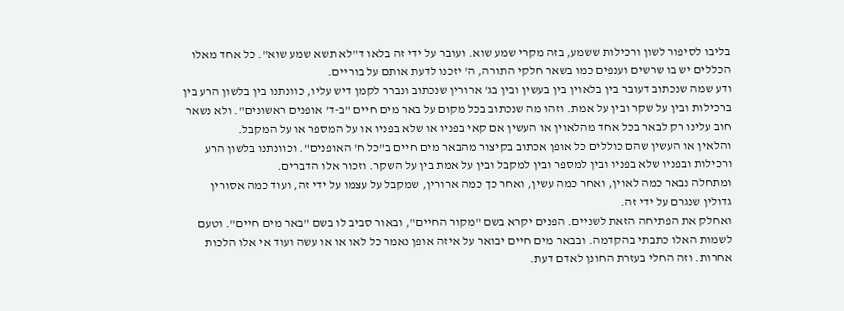בליבו לסיפור לשון ורכילות ששמע, בזה מקרי שמע שוא. ועובר על ידי זה בלאו ד"לא תשא שמע שוא". כל אחד מאלו הכללים יש בו שרשים וענפים כמו בשאר חלקי התורה, ה' יזכנו לדעת אותם על בוריים.
ודע שמה שנכתוב דעובר בין בלאוין בין בעשין ובין בג' ארורין שנכתוב ונברר לקמן דיש עליו, כוונתנו בין בלשון הרע בין ברכילות ובין על שקר ובין על אמת. וזהו מה שנכתוב בכל מקום על באר מים חיים "ב-ד' אופנים ראשונים". ולא נשאר חוב עלינו רק לבאר בכל אחד מהלאוין או העשין אם קאי בפניו או שלא בפניו או על המספר או על המקבל.
והלאין או העשין שהם כוללים כל אופן אכתוב בקיצור מהבאר מים חיים ב"כל ח' האופנים". וכוונתנו בלשון הרע ורכילות ובפניו שלא בפניו ובין למספר ובין למקבל ובין על אמת בין על השקר. וזכור אלו הדברים.
ומתחלה נבאר כמה לאוין, ואחר כמה עשין, ואחר כך כמה ארורין, שמקבל על עצמו על ידי זה, ועוד כמה אסורין גדולין שנגרם על ידי זה.
ואחלק את הפתיחה הזאת לשניים. הפנים יקרא בשם "מקור החיים", ובאור סביב לו בשם "באר מים חיים". וטעם לשמות האלו כתבתי בהקדמה. ובבאר מים חיים יבואר על איזה אופן נאמר כל לאו או או עשה ועוד אי אלו הלכות אחרות. וזה החלי בעזרת החונן לאדם דעת.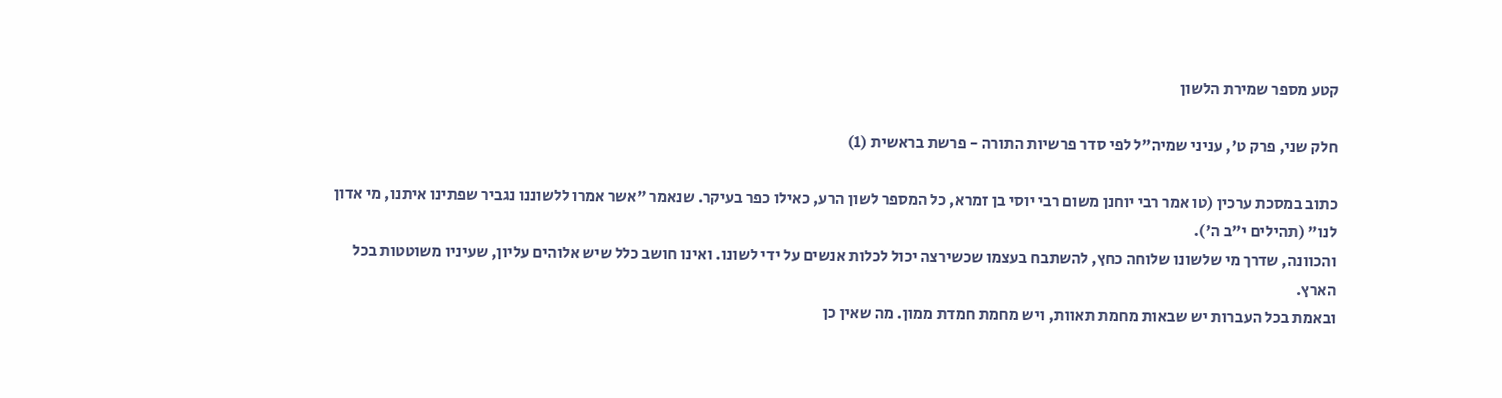קטע מספר שמירת הלשון

חלק שני, פרק ט', עניני שמיה"ל לפי סדר פרשיות התורה - פרשת בראשית (1)

כתוב במסכת ערכין (טו אמר רבי יוחנן משום רבי יוסי בן זמרא, כל המספר לשון הרע, כאילו כפר בעיקר. שנאמר "אשר אמרו ללשוננו נגביר שפתינו איתנו, מי אדון לנו" (תהילים י"ב ה').
והכוונה, שדרך מי שלשונו שלוחה כחץ, להשתבח בעצמו שכשירצה יכול לכלות אנשים על ידי לשונו. ואינו חושב כלל שיש אלוהים עליון, שעיניו משוטטות בכל הארץ.
ובאמת בכל העברות יש שבאות מחמת תאוות, ויש מחמת חמדת ממון. מה שאין כן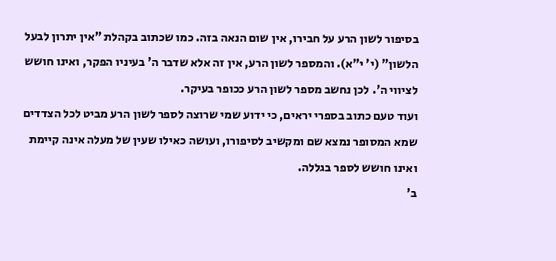בסיפור לשון הרע על חבירו, אין שום הנאה בזה. כמו שכתוב בקהלת "אין יתרון לבעל הלשון" (י' י"א). והמספר לשון הרע, אין זה אלא שדבר ה' בעיניו הפקר, ואינו חושש לציווי ה'. לכן נחשב מספר לשון הרע ככופר בעיקר.
ועוד טעם כתוב בספרי יראים, כי ידוע שמי שרוצה לספר לשון הרע מביט לכל הצדדים שמא המסופר נמצא שם ומקשיב לסיפורו, ועושה כאילו שעין של מעלה אינה קיימת ואינו חושש לספר בגללה.
ב'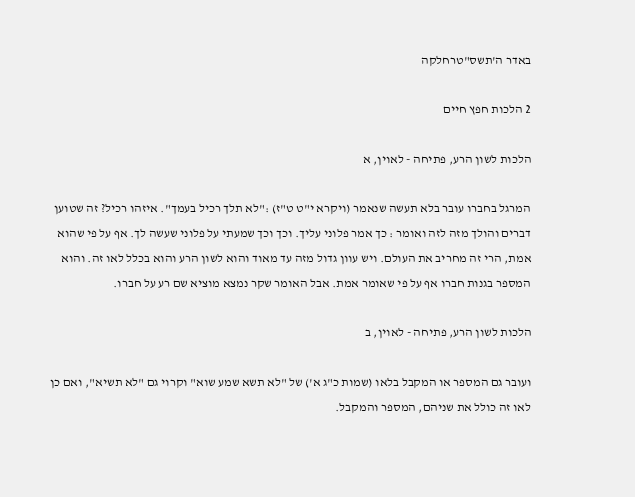באדר ה'תשס"טרחלקה

2 הלכות חפץ חיים

הלכות לשון הרע, פתיחה - לאוין, א

המרגל בחברו עובר בלא תעשה שנאמר (ויקרא י"ט ט"ז) :"לא תלך רכיל בעמך". איזהו רכיל? זה שטוען דברים והולך מזה לזה ואומר : כך אמר פלוני עליך. וכך וכך שמעתי על פלוני שעשה לך. אף על פי שהוא אמת, הרי זה מחריב את העולם. ויש עוון גדול מזה עד מאוד והוא לשון הרע והוא בכלל לאו זה. והוא המספר בגנות חברו אף על פי שאומר אמת. אבל האומר שקר נמצא מוציא שם רע על חברו.

הלכות לשון הרע, פתיחה - לאוין, ב

ועובר גם המספר או המקבל בלאו (שמות כ"ג א') של "לא תשא שמע שוא" וקרוי גם "לא תשיא", ואם כן לאו זה כולל את שניהם, המספר והמקבל.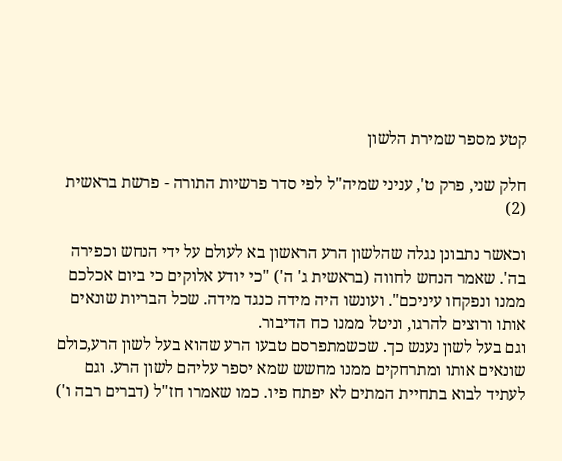קטע מספר שמירת הלשון

חלק שני, פרק ט', עניני שמיה"ל לפי סדר פרשיות התורה - פרשת בראשית (2)

וכאשר נתבונן נגלה שהלשון הרע הראשון בא לעולם על ידי הנחש וכפירה בה'. שאמר הנחש לחווה (בראשית ג' ה') "כי יודע אלוקים כי ביום אכלכם ממנו ונפקחו עיניכם". ועונשו היה מידה כנגד מידה. שכל הבריות שונאים אותו ורוצים להרגו, וניטל ממנו כח הדיבור.
וגם בעל לשון נענש כך. שכשמתפרסם טבעו הרע שהוא בעל לשון הרע,כולם שונאים אותו ומתרחקים ממנו מחשש שמא יספר עליהם לשון הרע. וגם לעתיד לבוא בתחיית המתים לא יפתח פיו. כמו שאמרו חז"ל (דברים רבה ו')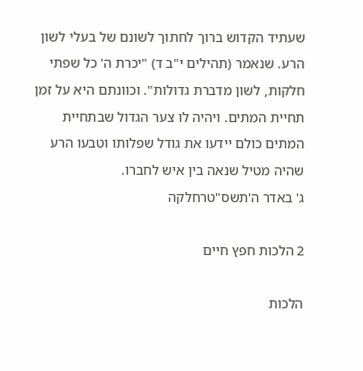שעתיד הקדוש ברוך לחתוך לשונם של בעלי לשון הרע. שנאמר (תהילים י"ב ד) "יכרת ה' כל שפתי חלקות, לשון מדברת גדולות". וכוונתם היא על זמן תחיית המתים. ויהיה לו צער הגדול שבתחיית המתים כולם יידעו את גודל שפלותו וטבעו הרע שהיה מטיל שנאה בין איש לחברו.
ג' באדר ה'תשס"טרחלקה

2 הלכות חפץ חיים

הלכות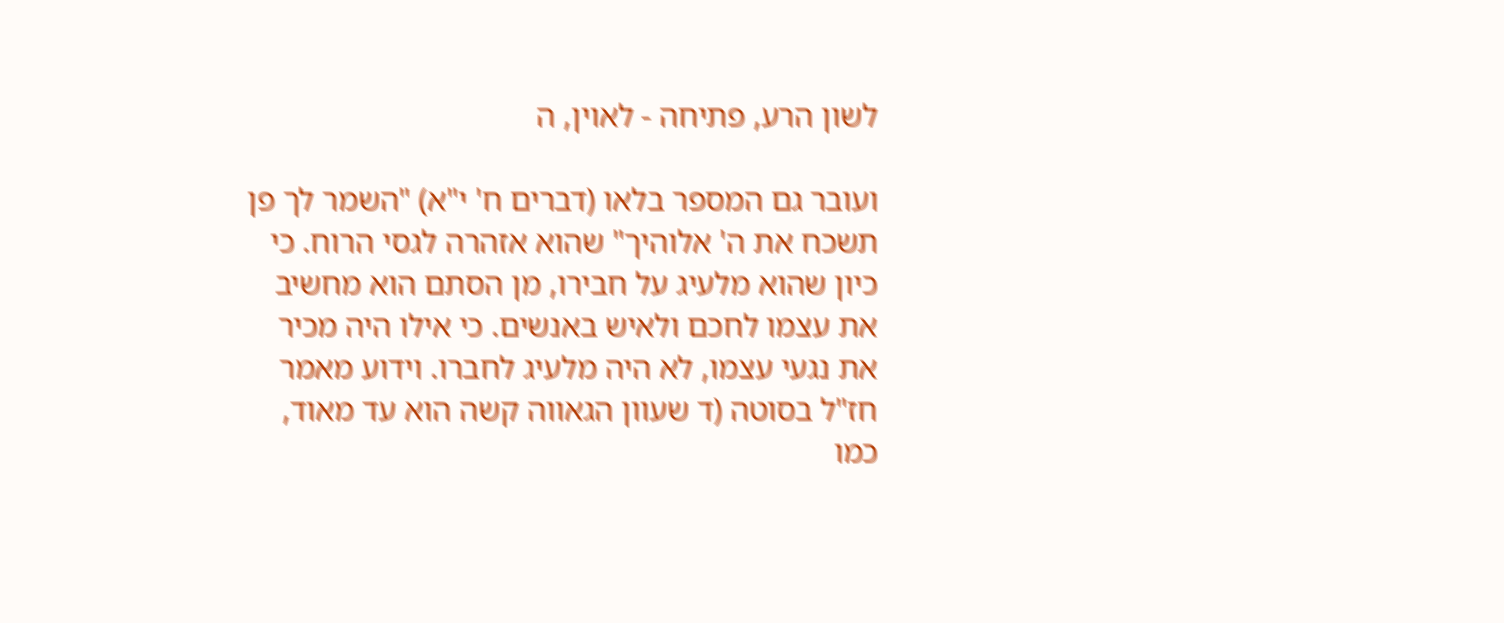לשון הרע, פתיחה - לאוין, ה

ועובר גם המספר בלאו (דברים ח' י"א) "השמר לך פן תשכח את ה' אלוהיך" שהוא אזהרה לגסי הרוח. כי כיון שהוא מלעיג על חבירו, מן הסתם הוא מחשיב את עצמו לחכם ולאיש באנשים. כי אילו היה מכיר את נגעי עצמו, לא היה מלעיג לחברו. וידוע מאמר חז"ל בסוטה (ד שעוון הגאווה קשה הוא עד מאוד, כמו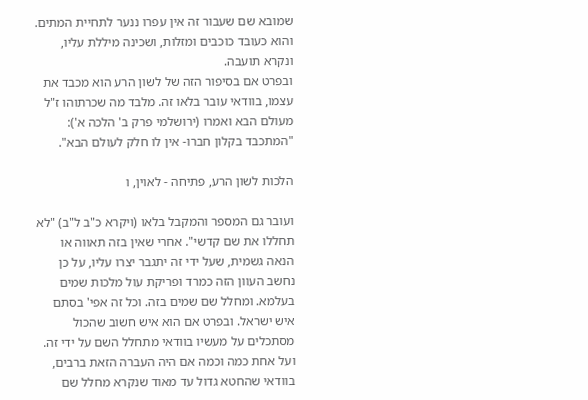שמובא שם שעבור זה אין עפרו ננער לתחיית המתים. והוא כעובד כוכבים ומזלות, ושכינה מיללת עליו, ונקרא תועבה.
ובפרט אם בסיפור הזה של לשון הרע הוא מכבד את עצמו, בוודאי עובר בלאו זה. מלבד מה שכרתוהו ז"ל מעולם הבא ואמרו (ירושלמי פרק ב' הלכה א'): "המתכבד בקלון חברו- אין לו חלק לעולם הבא".

הלכות לשון הרע, פתיחה - לאוין, ו

ועובר גם המספר והמקבל בלאו (ויקרא כ"ב ל"ב) "לא תחללו את שם קדשי". אחרי שאין בזה תאווה או הנאה גשמית, שעל ידי זה יתגבר יצרו עליו, על כן נחשב העוון הזה כמרד ופריקת עול מלכות שמים בעלמא. ומחלל שם שמים בזה. וכל זה אפי' בסתם איש ישראל. ובפרט אם הוא איש חשוב שהכול מסתכלים על מעשיו בוודאי מתחלל השם על ידי זה. ועל אחת כמה וכמה אם היה העברה הזאת ברבים, בוודאי שהחטא גדול עד מאוד שנקרא מחלל שם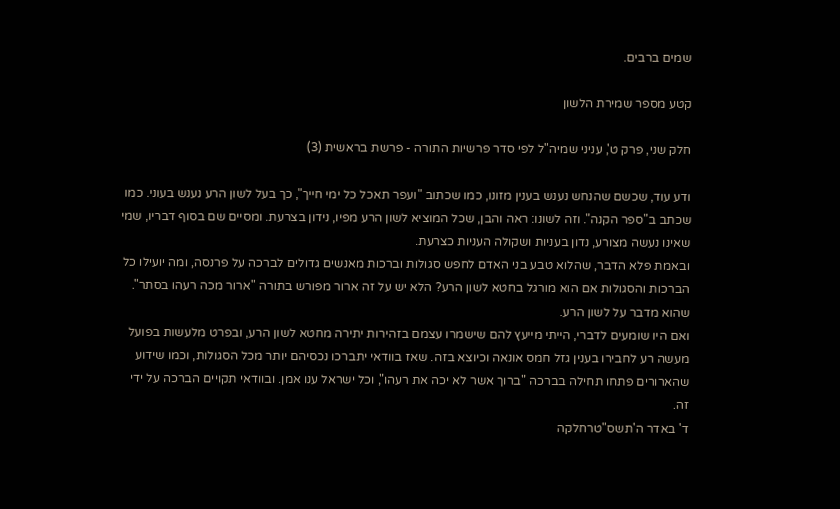שמים ברבים.

קטע מספר שמירת הלשון

חלק שני, פרק ט', עניני שמיה"ל לפי סדר פרשיות התורה - פרשת בראשית (3)

ודע עוד, שכשם שהנחש נענש בענין מזונו, כמו שכתוב "ועפר תאכל כל ימי חייך", כך בעל לשון הרע נענש בעוני. כמו שכתב ב"ספר הקנה". וזה לשונו: ראה והבן, שכל המוציא לשון הרע מפיו, נידון בצרעת. ומסיים שם בסוף דבריו, שמי שאינו נעשה מצורע, נדון בעניות ושקולה העניות כצרעת.
ובאמת פלא הדבר, שהלוא טבע בני האדם לחפש סגולות וברכות מאנשים גדולים לברכה על פרנסה, ומה יועילו כל הברכות והסגולות אם הוא מורגל בחטא לשון הרע? הלא יש על זה ארור מפורש בתורה "ארור מכה רעהו בסתר". שהוא מדבר על לשון הרע.
ואם היו שומעים לדברי, הייתי מייעץ להם שישמרו עצמם בזהירות יתירה מחטא לשון הרע, ובפרט מלעשות בפועל מעשה רע לחבירו בענין גזל חמס אונאה וכיוצא בזה. שאז בוודאי יתברכו נכסיהם יותר מכל הסגולות, וכמו שידוע שהארורים פתחו תחילה בברכה "ברוך אשר לא יכה את רעהו", וכל ישראל ענו אמן. ובוודאי תקויים הברכה על ידי זה.
ד' באדר ה'תשס"טרחלקה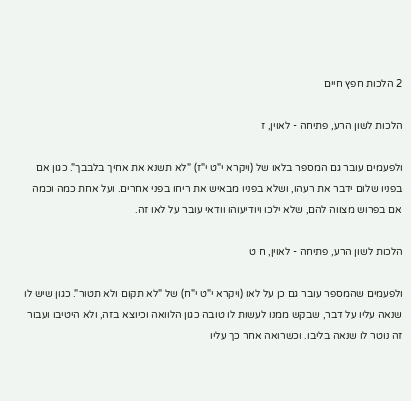2 הלכות חפץ חיים

הלכות לשון הרע, פתיחה - לאוין, ז

ולפעמים עובר גם המספר בלאו של (ויקרא י"ט י"ז) "לא תשנא את אחיך בלבבך". כגון אם בפניו שלום ידבר את רעהו, ושלא בפניו מבאיש את ריחו בפני אחרים. ועל אחת כמה וכמה אם בפרוש מצווה להם, שלא ילכו ויודיעוהו וודאי עובר על לאו זה.

הלכות לשון הרע, פתיחה - לאוין, ח ט

ולפעמים שהמספר עובר גם כן על לאו (ויקרא י"ט י"ח) של "לא תקום ולא תטור". כגון שיש לו שנאה עליו על דבר, שבקש ממנו לעשות לו טובה כגון הלוואה וכיוצא בזה, ולא היטיבו ועבור זה נוטר לו שנאה בליבו. וכשרואה אחר כך עליו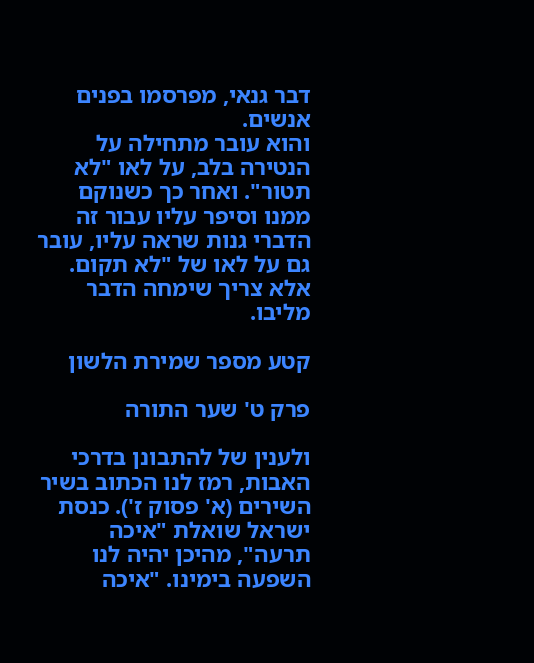דבר גנאי, מפרסמו בפנים אנשים.
והוא עובר מתחילה על הנטירה בלב, על לאו "לא תטור". ואחר כך כשנוקם ממנו וסיפר עליו עבור זה הדברי גנות שראה עליו, עובר גם על לאו של "לא תקום. אלא צריך שימחה הדבר מליבו.

קטע מספר שמירת הלשון

פרק ט' שער התורה

ולענין של להתבונן בדרכי האבות, רמז לנו הכתוב בשיר השירים (א' פסוק ז'). כנסת ישראל שואלת "איכה תרעה", מהיכן יהיה לנו השפעה בימינו. "איכה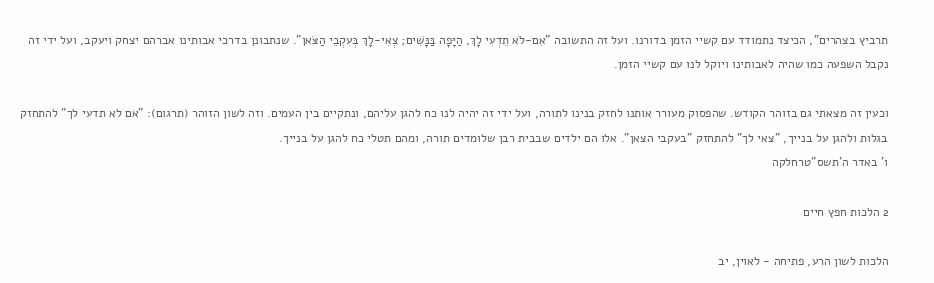תרביץ בצהרים", הכיצד נתמודד עם קשיי הזמן בדורנו. ועל זה התשובה "אִם-לֹא תֵדְעִי לָךְ, הַיָּפָה בַּנָּשִׁים; צְאִי-לָךְ בְּעִקְבֵי הַצֹּאן". שנתבונן בדרכי אבותינו אברהם יצחק ויעקב, ועל ידי זה נקבל השפעה כמו שהיה לאבותינו ויוקל לנו עם קשיי הזמן.

וכעין זה מצאתי גם בזוהר הקודש. שהפסוק מעורר אותנו לחזק בנינו לתורה, ועל ידי זה יהיה לנו כח להגן עליהם, ונתקיים בין העמים. וזה לשון הזוהר (תרגום): "אם לא תדעי לך" להתחזק בגלות ולהגן על בנייך, "צאי לך" להתחזק "בעקבי הצאן". אלו הם ילדים שבבית רבן שלומדים תורה, ומהם תטלי כח להגן על בנייך.
ו' באדר ה'תשס"טרחלקה

2 הלכות חפץ חיים

הלכות לשון הרע, פתיחה - לאוין, יב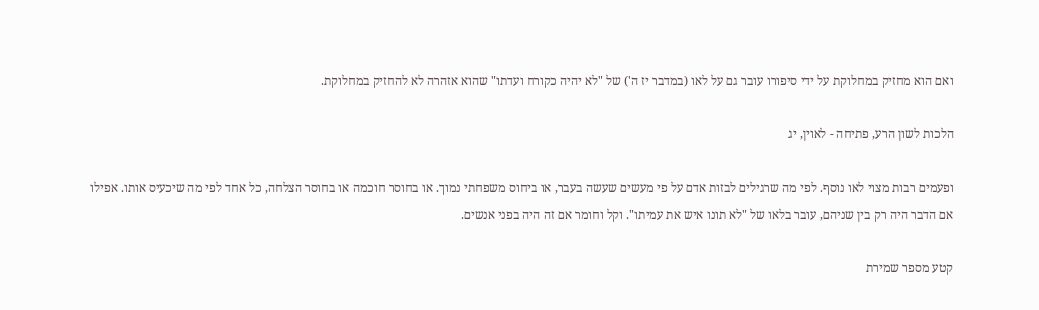ואם הוא מחזיק במחלוקת על ידי סיפורו עובר גם על לאו (במדבר יז ה') של "לא יהיה כקורח ועדתו" שהוא אזהרה לא להחזיק במחלוקת.

הלכות לשון הרע, פתיחה - לאוין, יג

ופעמים רבות מצוי לאו נוסף. לפי מה שרגילים לבזות אדם על פי מעשים שעשה בעבר, או ביחוס משפחתי נמוך. או בחוסר חוכמה או בחוסר הצלחה, כל אחד לפי מה שיכעיס אותו. אפילו אם הדבר היה רק בין שניהם, עובר בלאו של "לא תונו איש את עמיתו". וקל וחומר אם זה היה בפני אנשים.

קטע מספר שמירת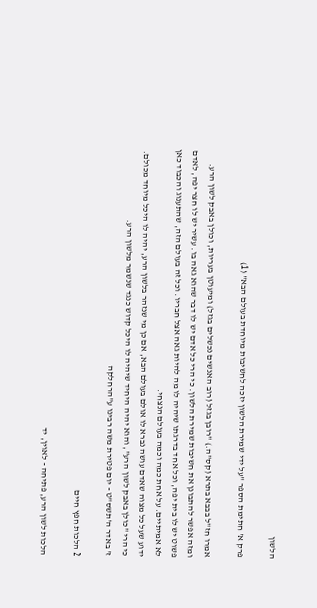הלשון

פרק א' חתימת הספר "על ידי שמירת הלשון יזכה לחשיבות מיוחדת בעולם הבא" (1)

אמרו חז"ל בבבא בתרא (קס"ה.) "רובן בגזל (רוב האנשים נכשלים בגזל) ומיעוטן בעריות, וכולן באבק לשון הרע.
ומזה אפשר להתבונן את חשיבות שמירת הלשון. כי הרי כל אדם יש לו דבר שהוא גאה בו. עשיר יש לו חצר יפה, לאדם פשוט יש לו בית יפה, וכל אחד בדרגתו שיהיה לו מה להיות גאה אצל חבריו. וכל זה בעולם הזה, שהתענוג והכבוד כאן לא אמיתיים. על אחת כמה וכמה בעולם הנצחי.
ידוע שעל כל מצוה שאדם עושה נברא לו אולם בעולם הבא, אם כן מי שנזהר בלשון הרע, יהיה לו היכל מיוחד מכולם. כי הרי "כולן באבק לשון הרע", והוא יהיה היחיד שיהיה לו היכל קדוש כנגד שנשמר מלשון הרע.
ז' באדר ה'תשס"ט - יום פטירת משה רבינו ע"הרחלקה

2 הלכות חפץ חיים

הלכות לשון הרע, פתיחה - לאוין, יד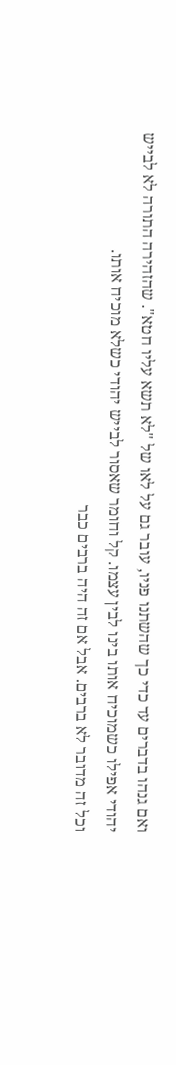ואם גנהו בדברים עד כדי כך שהשתנו פניו, עובר גם על לאו של "לא תשא עליו חטא". שהזהירה התורה לא לבייש יהודי אפילו כשמוכיח אותו בינו לבין עצמו. קל וחומר שאסור לבייש יהודי כשלא מוכיח אותו.
וכל זה מדובר לא ברבים. אבל אם זה היה ברבים כבר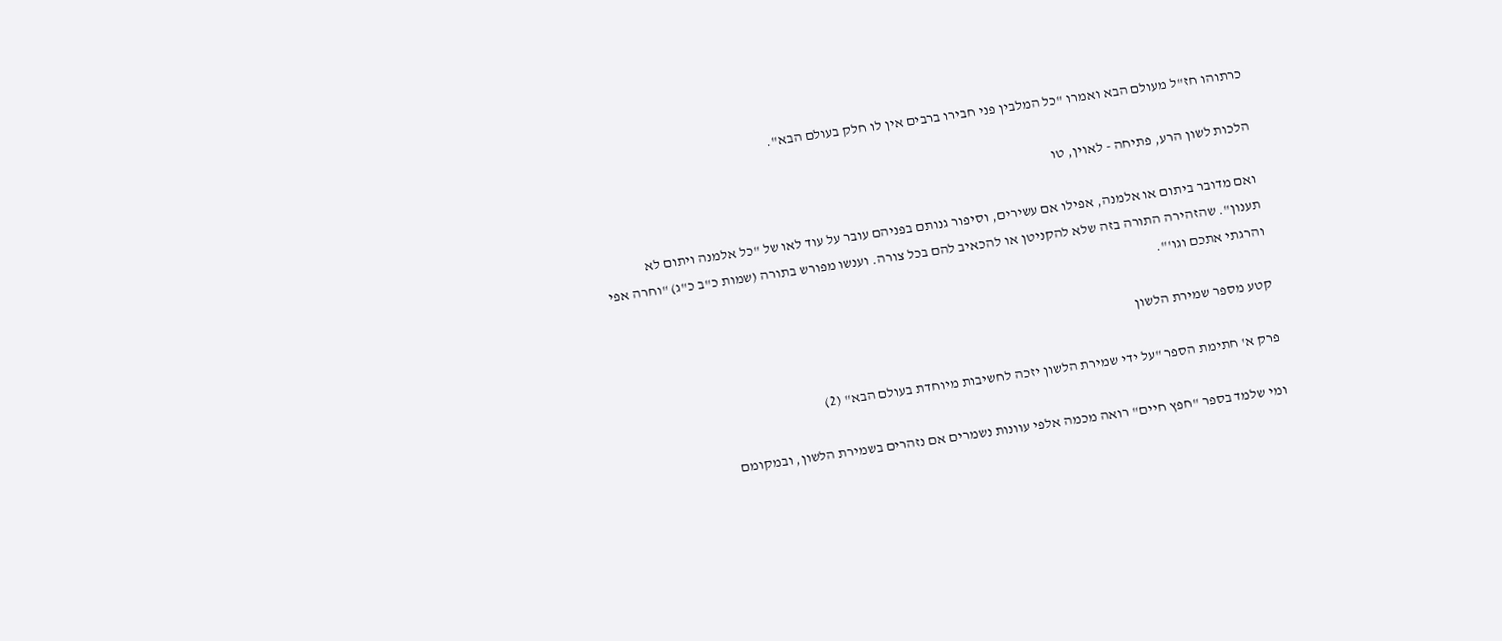כרתוהו חז"ל מעולם הבא ואמרו "כל המלבין פני חבירו ברבים אין לו חלק בעולם הבא".

הלכות לשון הרע, פתיחה - לאוין, טו

ואם מדובר ביתום או אלמנה, אפילו אם עשירים, וסיפור גנותם בפניהם עובר על עוד לאו של "כל אלמנה ויתום לא תענון". שהזהירה התורה בזה שלא להקניטן או להכאיב להם בכל צורה. וענשו מפורש בתורה (שמות כ"ב כ"ג) "וחרה אפי והרגתי אתכם וגו'".

קטע מספר שמירת הלשון

פרק א' חתימת הספר "על ידי שמירת הלשון יזכה לחשיבות מיוחדת בעולם הבא" (2)

ומי שלמד בספר "חפץ חיים" רואה מכמה אלפי עוונות נשמרים אם נזהרים בשמירת הלשון, ובמקומם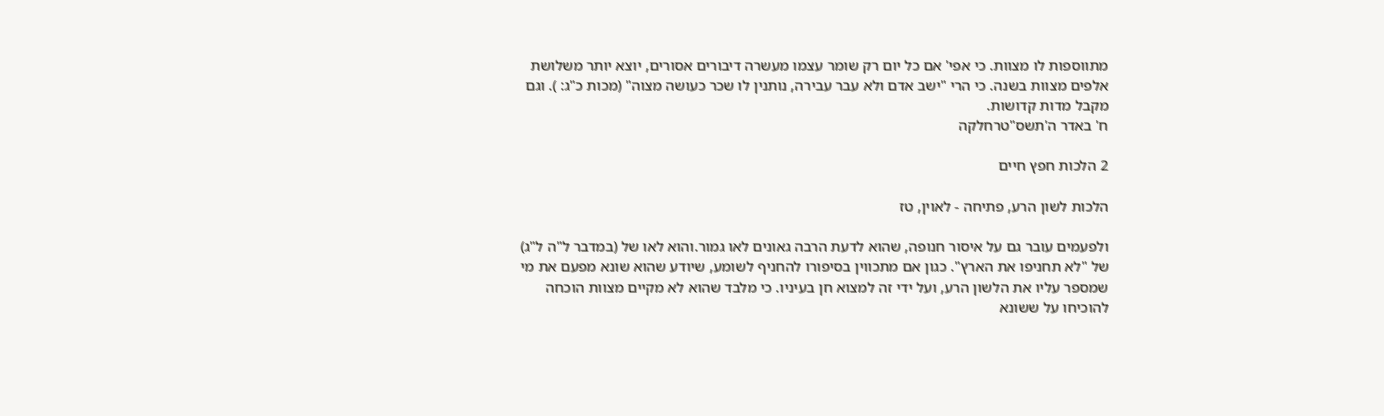מתווספות לו מצוות. כי אפי' אם כל יום רק שומר עצמו מעשרה דיבורים אסורים, יוצא יותר משלושת אלפים מצוות בשנה. כי הרי "ישב אדם ולא עבר עבירה, נותנין לו שכר כעושה מצוה" (מכות כ"ג: ). וגם מקבל מדות קדושות.
ח' באדר ה'תשס"טרחלקה

2 הלכות חפץ חיים

הלכות לשון הרע, פתיחה - לאוין, טז

ולפעמים עובר גם על איסור חנופה, שהוא לדעת הרבה גאונים לאו גמור.והוא לאו של (במדבר ל"ה ל"ג) של "לא תחניפו את הארץ". כגון אם מתכווין בסיפורו להחניף לשומע, שיודע שהוא שונא מפעם את מי שמספר עליו את הלשון הרע, ועל ידי זה למצוא חן בעיניו. כי מלבד שהוא לא מקיים מצוות הוכחה להוכיחו על ששונא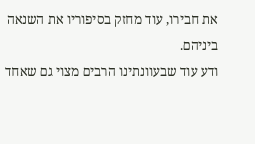את חבירו, עוד מחזק בסיפוריו את השנאה ביניהם.
ודע עוד שבעוונתינו הרבים מצוי גם שאחד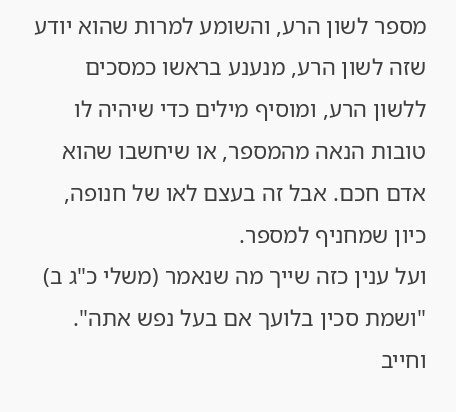מספר לשון הרע, והשומע למרות שהוא יודע שזה לשון הרע, מנענע בראשו כמסכים ללשון הרע, ומוסיף מילים כדי שיהיה לו טובות הנאה מהמספר, או שיחשבו שהוא אדם חכם. אבל זה בעצם לאו של חנופה, כיון שמחניף למספר.
ועל ענין כזה שייך מה שנאמר (משלי כ"ג ב) "ושמת סכין בלועך אם בעל נפש אתה". וחייב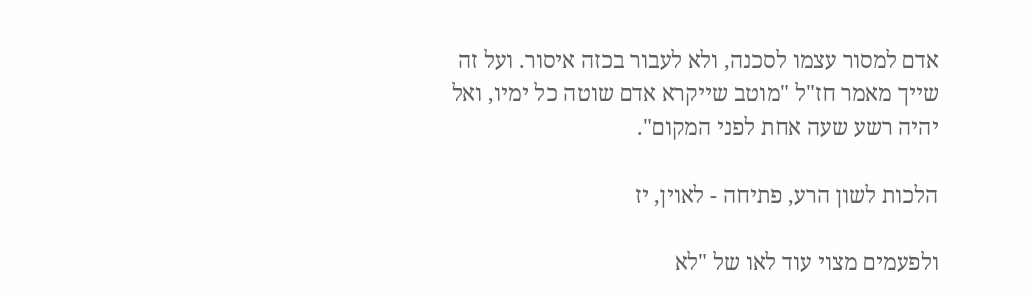אדם למסור עצמו לסכנה, ולא לעבור בכזה איסור. ועל זה שייך מאמר חז"ל "מוטב שייקרא אדם שוטה כל ימיו, ואל יהיה רשע שעה אחת לפני המקום".

הלכות לשון הרע, פתיחה - לאוין, יז

ולפעמים מצוי עוד לאו של "לא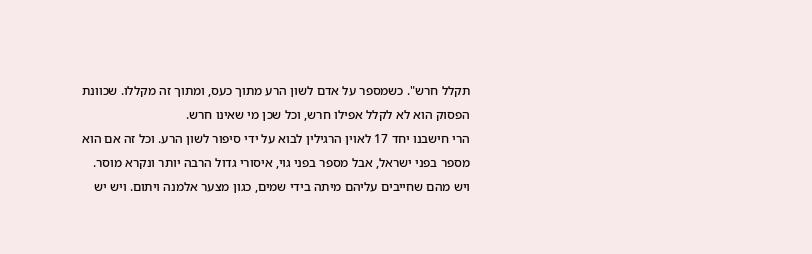תקלל חרש". כשמספר על אדם לשון הרע מתוך כעס, ומתוך זה מקללו. שכוונת הפסוק הוא לא לקלל אפילו חרש, וכל שכן מי שאינו חרש.
הרי חישבנו יחד 17 לאוין הרגילין לבוא על ידי סיפור לשון הרע. וכל זה אם הוא מספר בפני ישראל, אבל מספר בפני גוי, איסורי גדול הרבה יותר ונקרא מוסר.
ויש מהם שחייבים עליהם מיתה בידי שמים, כגון מצער אלמנה ויתום. ויש יש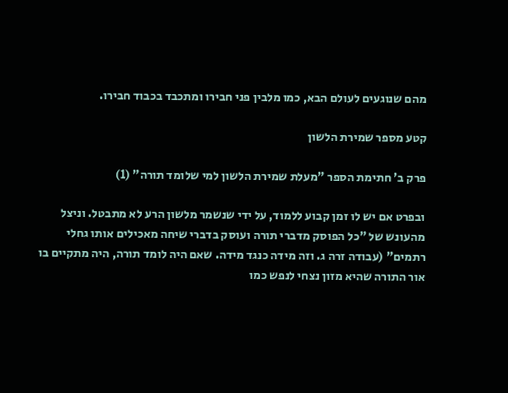מהם שנוגעים לעולם הבא, כמו מלבין פני חבירו ומתכבד בכבוד חבירו.

קטע מספר שמירת הלשון

פרק ב' חתימת הספר "מעלת שמירת הלשון למי שלומד תורה" (1)

ובפרט אם יש לו זמן קבוע ללמוד, על ידי שנשמר מלשון הרע לא מתבטל. וניצל מהעונש של "כל הפוסק מדברי תורה ועוסק בדברי שיחה מאכילים אותו גחלי רתמים" (עבודה זרה ג. וזה מידה כנגד מידה. שאם היה לומד תורה, היה מתקיים בו אור התורה שהיא מזון נצחי לנפש כמו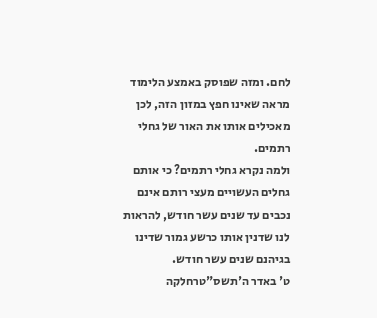לחם. ומזה שפוסק באמצע הלימוד מראה שאינו חפץ במזון הזה, לכן מאכילים אותו את האור של גחלי רתמים.
ולמה נקרא גחלי רתמים? כי אותם גחלים העשויים מעצי רותם אינם נכבים עד שנים עשר חודש, להראות לנו שדנין אותו כרשע גמור שדינו בגיהנם שנים עשר חודש.
ט' באדר ה'תשס"טרחלקה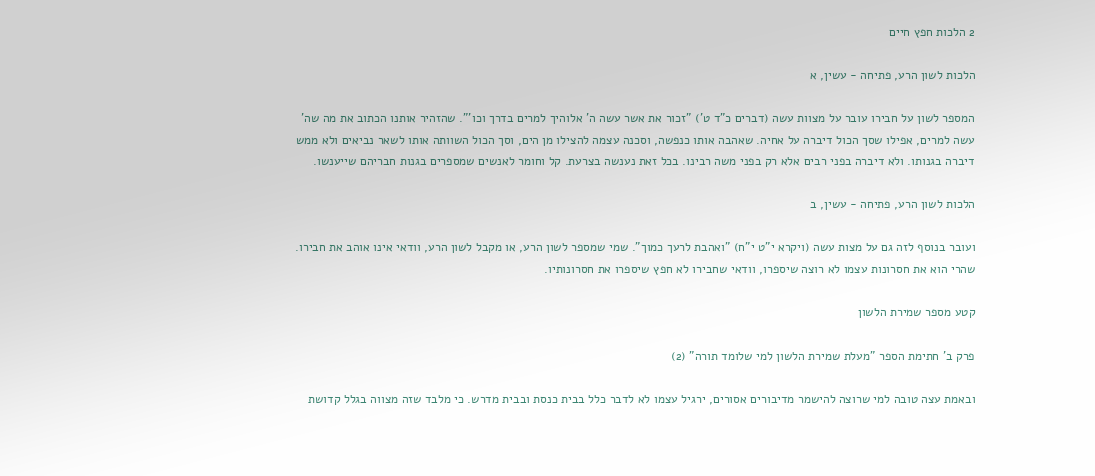2 הלכות חפץ חיים

הלכות לשון הרע, פתיחה - עשין, א

המספר לשון על חבירו עובר על מצוות עשה (דברים כ"ד ט') "זכור את אשר עשה ה' אלוהיך למרים בדרך וכו'". שהזהיר אותנו הכתוב את מה שה' עשה למרים, אפילו שסך הכול דיברה על אחיה. שאהבה אותו כנפשה, וסכנה עצמה להצילו מן הים, וסך הכול השוותה אותו לשאר נביאים ולא ממש דיברה בגנותו. ולא דיברה בפני רבים אלא רק בפני משה רבינו. בכל זאת נענשה בצרעת. קל וחומר לאנשים שמספרים בגנות חבריהם שייענשו.

הלכות לשון הרע, פתיחה - עשין, ב

ועובר בנוסף לזה גם על מצות עשה (ויקרא י"ט י"ח) "ואהבת לרעך כמוך". שמי שמספר לשון הרע, או מקבל לשון הרע, וודאי אינו אוהב את חבירו. שהרי הוא את חסרונות עצמו לא רוצה שיספרו, וודאי שחבירו לא חפץ שיספרו את חסרונותיו.

קטע מספר שמירת הלשון

פרק ב' חתימת הספר "מעלת שמירת הלשון למי שלומד תורה" (2)

ובאמת עצה טובה למי שרוצה להישמר מדיבורים אסורים, ירגיל עצמו לא לדבר כלל בבית כנסת ובבית מדרש. כי מלבד שזה מצווה בגלל קדושת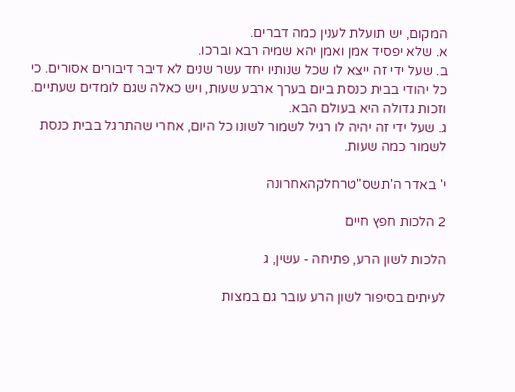המקום, יש תועלת לענין כמה דברים.
א. שלא יפסיד אמן ואמן יהא שמיה רבא וברכו.
ב. שעל ידי זה ייצא לו שכל שנותיו יחד עשר שנים לא דיבר דיבורים אסורים. כי כל יהודי בבית כנסת ביום בערך ארבע שעות, ויש כאלה שגם לומדים שעתיים. וזכות גדולה היא בעולם הבא.
ג. שעל ידי זה יהיה לו רגיל לשמור לשונו כל היום, אחרי שהתרגל בבית כנסת לשמור כמה שעות.

י' באדר ה'תשס"טרחלקהאחרונה

2 הלכות חפץ חיים

הלכות לשון הרע, פתיחה - עשין, ג

לעיתים בסיפור לשון הרע עובר גם במצות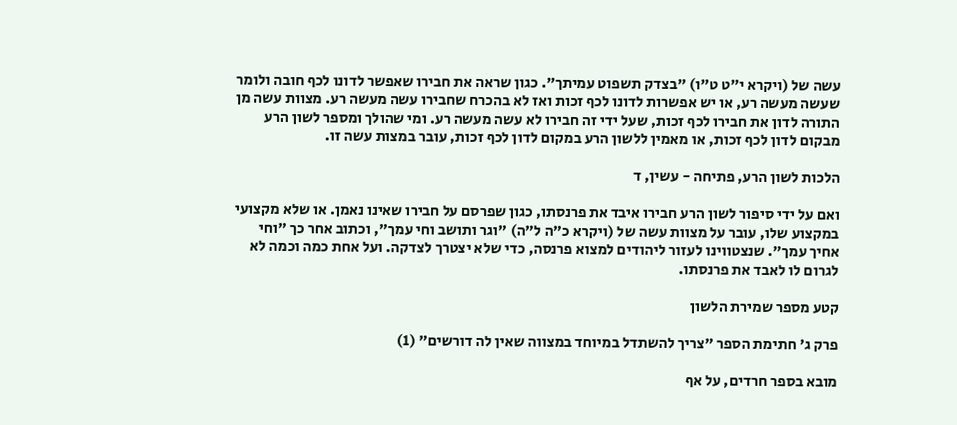עשה של (ויקרא י"ט ט"ו) "בצדק תשפוט עמיתך". כגון שראה את חבירו שאפשר לדונו לכף חובה ולומר שעשה מעשה רע, או יש אפשרות לדונו לכף זכות ואז לא בהכרח שחבירו עשה מעשה רע. מצוות עשה מן התורה לדון את חבירו לכף זכות, שעל ידי זה חבירו לא עשה מעשה רע. ומי שהולך ומספר לשון הרע מבקום לדון לכף זכות, או מאמין ללשון הרע במקום לדון לכף זכות, עובר במצות עשה זו.

הלכות לשון הרע, פתיחה - עשין, ד

ואם על ידי סיפור לשון הרע חבירו איבד את פרנסתו, כגון שפרסם על חבירו שאינו נאמן. או שלא מקצועי במקצוע שלו, עובר על מצוות עשה של (ויקרא כ"ה ל"ה) "וגר ותושב וחי עמך", וכתוב אחר כך "וחי אחיך עמך". שנצטווינו לעזור ליהודים למצוא פרנסה, כדי שלא יצטרך לצדקה. ועל אחת כמה וכמה לא לגרום לו לאבד את פרנסתו.

קטע מספר שמירת הלשון

פרק ג' חתימת הספר "צריך להשתדל במיוחד במצווה שאין לה דורשים" (1)

מובא בספר חרדים, על אף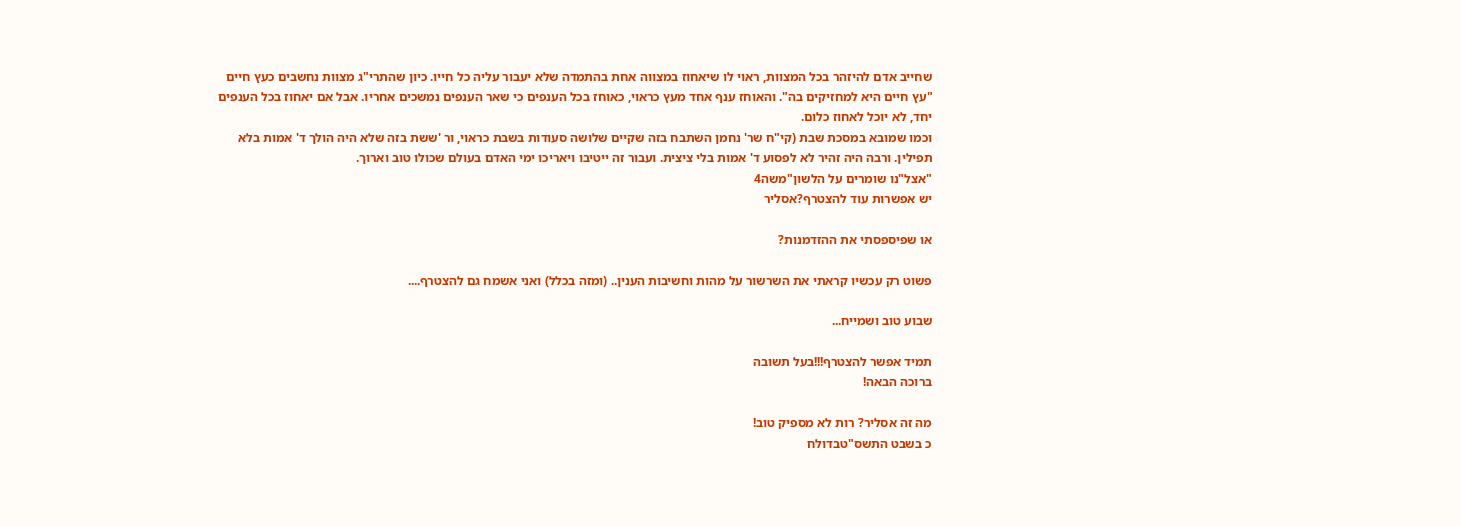שחייב אדם להיזהר בכל המצוות, ראוי לו שיאחוז במצווה אחת בהתמדה שלא יעבור עליה כל חייו. כיון שהתרי"ג מצוות נחשבים כעץ חיים "עץ חיים היא למחזיקים בה". והאוחז ענף אחד מעץ כראוי, כאוחז בכל הענפים כי שאר הענפים נמשכים אחריו. אבל אם יאחוז בכל הענפים יחד, לא יוכל לאחוז כלום.
וכמו שמובא במסכת שבת (קי"ח שר' נחמן השתבח בזה שקיים שלושה סעודות בשבת כראוי, ור 'ששת בזה שלא היה הולך ד' אמות בלא תפילין. ורבה היה זהיר לא לפסוע ד' אמות בלי ציצית. ועבור זה ייטיבו ויאריכו ימי האדם בעולם שכולו טוב וארוך.
"אצל"נו שומרים על הלשון"משה4
יש אפשרות עוד להצטרף?אסליר

או שפיספסתי את ההזדמנות?

פשוט רק עכשיו קראתי את השרשור על מהות וחשיבות הענין.. (ומזה בכלל) ואני אשמח גם להצטרף....

שבוע טוב ושמייח...

תמיד אפשר להצטרף!!!בעל תשובה
ברוכה הבאה!

מה זה אסליר? רות לא מספיק טוב!
כ בשבט התשס"טבדולח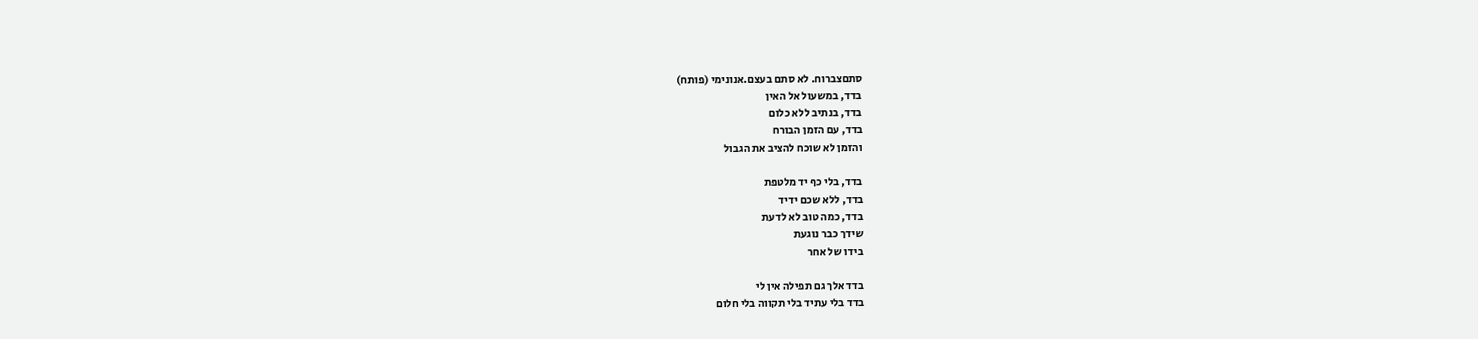סתםצברוח. לא סתם בעצם.אנונימי (פותח)
בדד, במשעול אל האין
בדד, בנתיב ללא כלום
בדד, עם הזמן הבורח
והזמן לא שוכח להציב את הגבול

בדד, בלי כף יד מלטפת
בדד, ללא שכם ידיד
בדד, כמה טוב לא לדעת
שידך כבר נוגעת
בידו של אחר

בדד אלך גם תפילה אין לי
בדד בלי עתיד בלי תקווה בלי חלום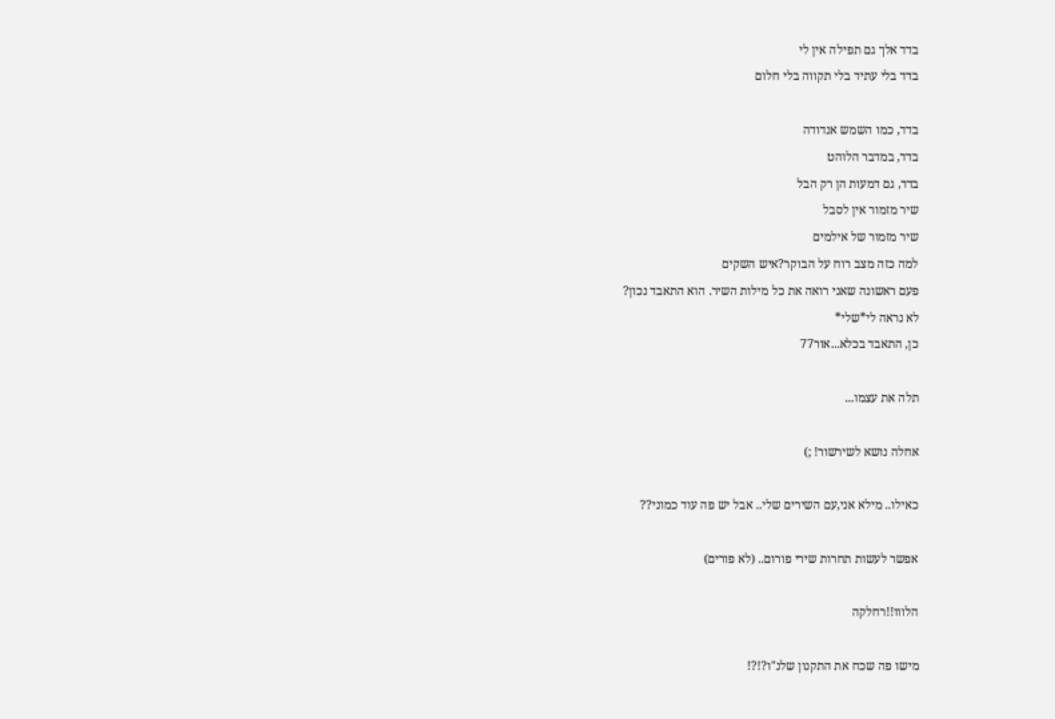בדד אלך גם תפילה אין לי
בדד בלי עתיד בלי תקווה בלי חלום

בדד, כמו השמש אנדודה
בדד, במדבר הלוהט
בדד, גם דמעות הן רק הבל
שיר מזמור אין לסבל
שיר מזמור של אילמים
למה כזה מצב רוח על הבוקר?איש השקים
פעם ראשונה שאני רואה את כל מילות השיר. הוא התאבד נכון?
לא נראה לי*שלי*
כן, התאבד בכלא...אור77

תלה את עצמו...

אחלה נושא לשירשור! ;)

כאילו.. מילא אני,עם השירים שלי.. אבל יש פה עוד כמוני??

אפשר לעשות תחרות שירי פורום.. (לא פורים)

הלווו!!רחלקה

מישו פה שכח את התקנון שלנ"ו?!?!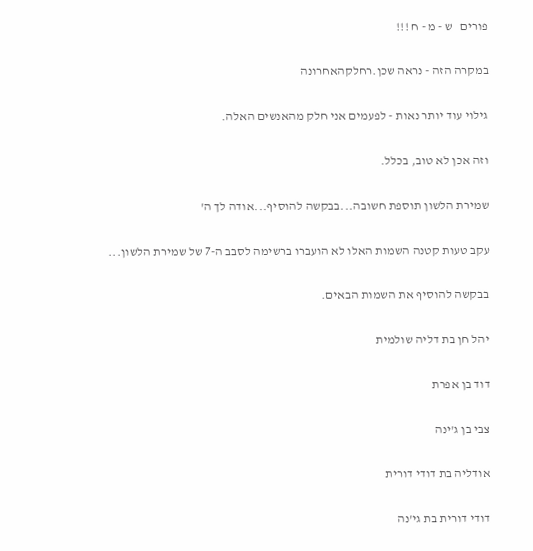פורים   ש - מ - ח !!!

במקרה הזה - נראה שכן.רחלקהאחרונה

גילוי עוד יותר נאות - לפעמים אני חלק מהאנשים האלה.

וזה אכן לא טוב, בכלל.

שמירת הלשון תוספת חשובה...בבקשה להוסיף...אודה לך ה'

עקב טעות קטנה השמות האלו לא הועברו ברשימה לסבב ה-7 של שמירת הלשון...

בבקשה להוסיף את השמות הבאים.

יהל חן בת דליה שולמית

דוד בן אפרת

צבי בן ג'ינה

אודליה בת דודי דורית

דודי דורית בת גי'נה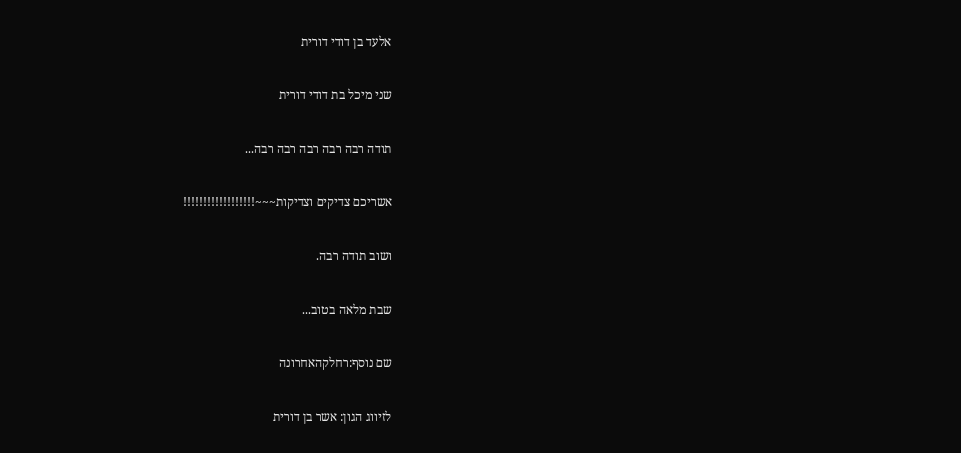אלעד בן דודי דורית

שני מיכל בת דודי דורית

תודה רבה רבה רבה רבה רבה...

אשריכם צדיקים וצדיקות~~~!!!!!!!!!!!!!!!!!!

ושוב תודה רבה.

שבת מלאה בטוב...

שם נוסף:רחלקהאחרונה

לזיווג הגון: אשר בן דורית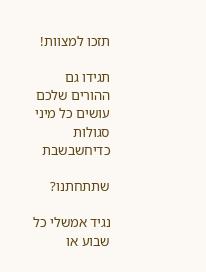תזכו למצוות!

תגידו גם ההורים שלכם עושים כל מיני סגולות כדיחשבשבת

שתתחתנו?

נגיד אמשלי כל שבוע או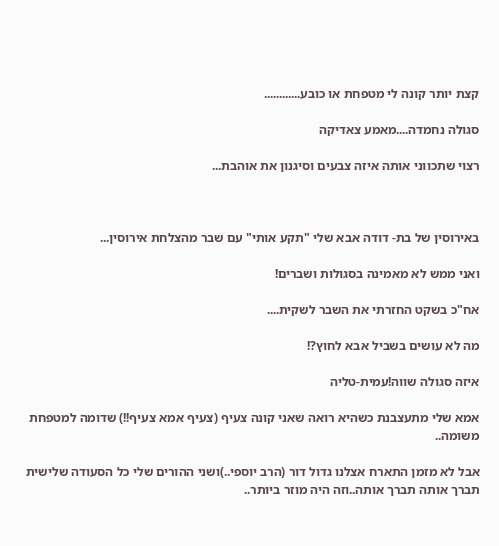קצת יותר קונה לי מטפחת או כובע............

סגולה נחמדה....מאמע צאדיקה

רצוי שתכווני אותה איזה צבעים וסיגנון את אוהבת...



באירוסין של בת- דודה אבא שלי "תקע אותי" עם שבר מהצלחת אירוסין...

ואני ממש לא מאמינה בסגולות ושברים!

אח"כ בשקט החזרתי את השבר לשקית....

מה לא עושים בשביל אבא לחוץ?!

איזה סגולה שווה!עמית-טליה

אמא שלי מתעצבנת כשהיא רואה שאני קונה צעיף (צעיף אמא צעיף!!) שדומה למטפחת משומה..

אבל לא מזמן התארח אצלנו גדול דור (הרב יוספי..)ושני ההורים שלי כל הסעודה שלישית תברך אותה תברך אותה..וזה היה מוזר ביותר..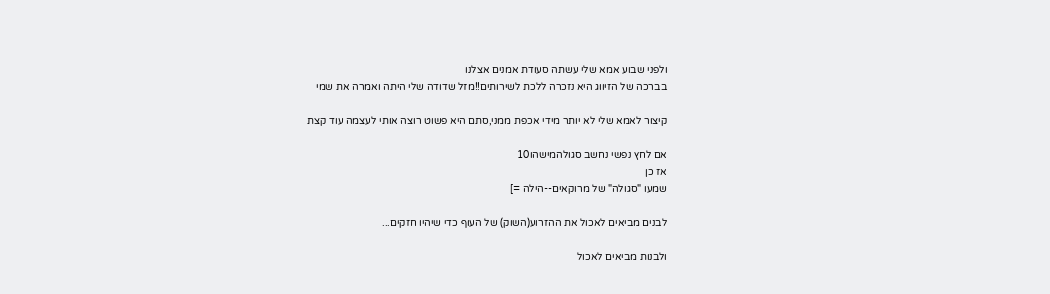ולפני שבוע אמא שלי עשתה סעודת אמנים אצלנו
בברכה של הזיווג היא נזכרה ללכת לשירותים!!מזל שדודה שלי היתה ואמרה את שמי

קיצור לאמא שלי לא יותר מידי אכפת ממני,סתם היא פשוט רוצה אותי לעצמה עוד קצת

אם לחץ נפשי נחשב סגולהמישהו10
אז כן
שמעו "סגולה" של מרוקאים--הילה =]

לבנים מביאים לאכול את ההזרוע(השוק) של העוף כדי שיהיו חזקים...

ולבנות מביאים לאכול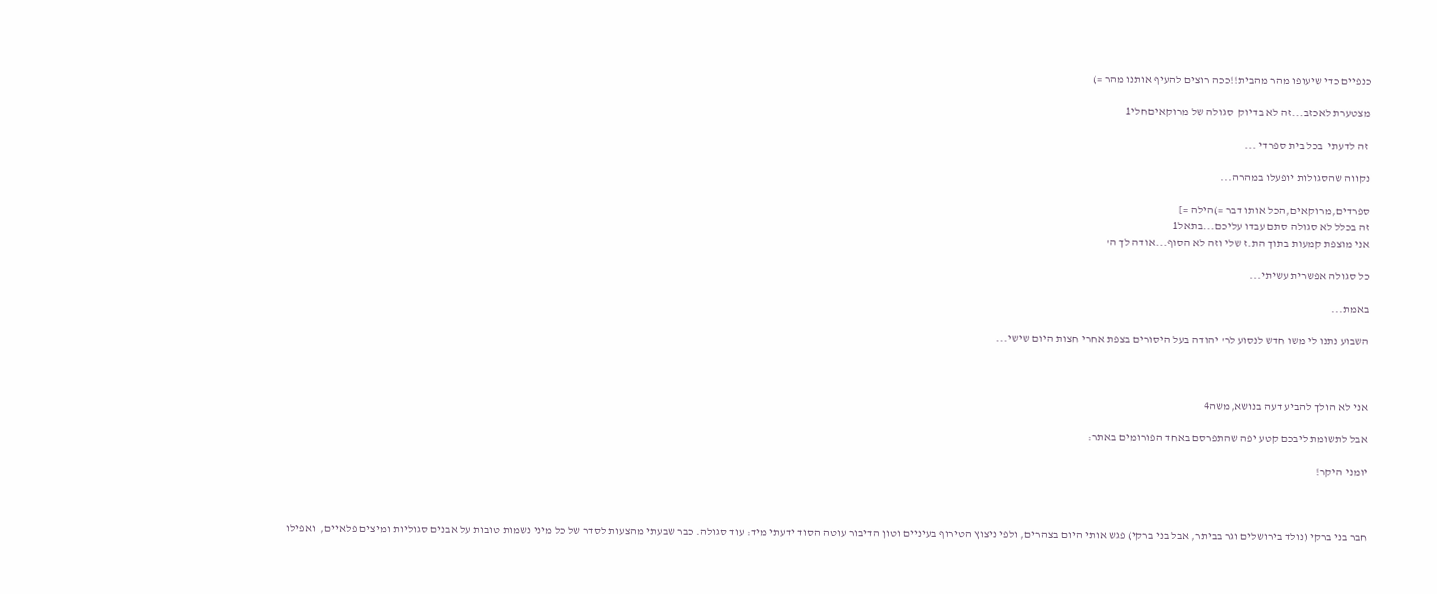כנפיים כדי שיעופו מהר מהבית!!ככה רוצים להעיף אותנו מהר =)

מצטערת לאכזב...זה לא בדיוק  סגולה של מרוקאיםחלי1

 זה לדעתי  בכל בית ספרדי ...

נקווה שהסגולות יופעלו במהרה...

ספרדים,מרוקאים,הכל אותו דבר =)הילה =]
זה בכלל לא סגולה סתם עבדו עליכם...בתאל1
אני מוצפת קמעות בתוך הת.ז שלי וזה לא הסוף...אודה לך ה'

כל סגולה אפשרית עשיתי...

באמת...

השבוע נתנו לי משו חדש לנסוע לר' יהודה בעל היסורים בצפת אחרי חצות היום שישי...



אני לא הולך להביע דעה בנושא,משה4

אבל לתשומת ליבכם קטע יפה שהתפרסם באחד הפורומים באתר:

יומני היקר!



חבר בני ברקי (נולד בירושלים וגר בביתר, אבל בני ברקי) פגש אותי היום בצהרים, ולפי ניצוץ הטירוף בעיניים וטון הדיבור עוטה הסוד ידעתי מיד: עוד סגולה. כבר שבעתי מהצעות לסדר של כל מיני נשמות טובות על אבנים סגוליות ומיצים פלאיים,  ואפילו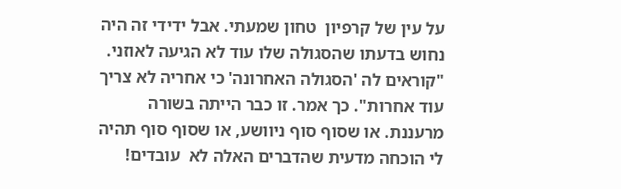על עין של קרפיון  טחון שמעתי. אבל ידידי זה היה נחוש בדעתו שהסגולה שלו עוד לא הגיעה לאוזני. "קוראים לה 'הסגולה האחרונה' כי אחריה לא צריך עוד אחרות". כך אמר. זו כבר הייתה בשורה מרעננת. או שסוף סוף ניוושע, או שסוף סוף תהיה לי הוכחה מדעית שהדברים האלה לא  עובדים!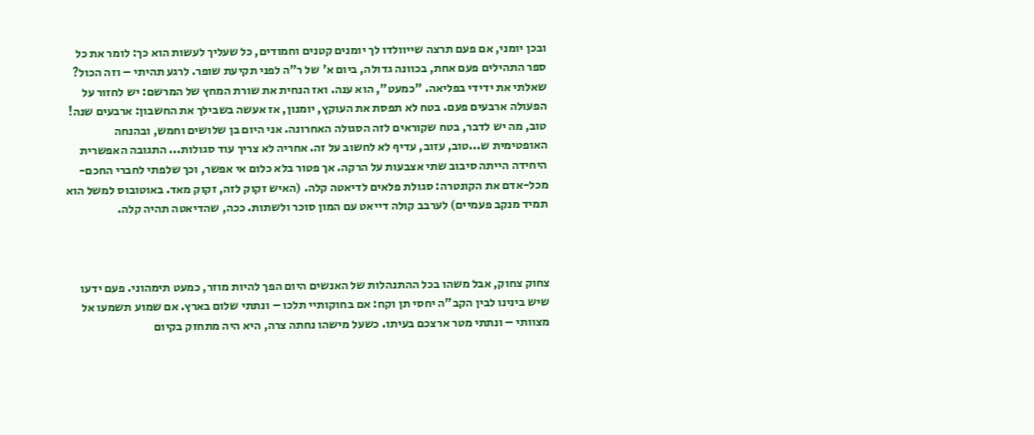ובכן יומני, אם פעם תרצה שייוולדו לך יומנים קטנים וחמודים, כל שעליך לעשות הוא כך: לומר את כל ספר התהילים פעם אחת, בכוונה גדולה, ביום א' של ר"ה לפני תקיעת שופר. לרגע תהיתי – וזה הכול? שאלתי את ידידי בפליאה. "כמעט", הוא ענה. ואז הנחית את שורת המחץ של המרשם: יש לחזור על הפעולה ארבעים פעם. בטח לא תפסת את העוקץ, יומנון, אז אעשה בשבילך את החשבון: ארבעים שנה!  טוב, מה יש לדבר, בטח שקוראים לזה הסגולה האחרונה. אני היום בן שלושים וחמש, ובהנחה האופטימית ש...טוב, עזוב, עדיף לא לחשוב על זה. אחריה לא צריך עוד סגולות... התגובה האפשרית היחידה הייתה סיבוב שתי אצבעות על הרקה. אך פטור בלא כלום אי אפשר, וכך שלפתי לחברי החכם-מכל-אדם את הקונטרה: סגולת פלאים לדיאטה קלה. (האיש זקוק לזה, זקוק מאד. באוטובוס למשל הוא תמיד מנקב פעמיים) לערבב קולה דייאט עם המון סוכר ולשתות. ככה, שהדיאטה תהיה קלה.



צחוק צחוק, אבל משהו בכל ההתנהלות של האנשים היום הפך להיות מוזר, כמעט תימהוני. פעם ידעו שיש בינינו לבין הקב"ה יחסי תן וקח: אם בחוקותיי תלכו – ונתתי שלום בארץ. אם שמוע תשמעו אל מצוותי – ונתתי מטר ארצכם בעיתו. כשעל מישהו נחתה צרה, היא היה מתחזק בקיום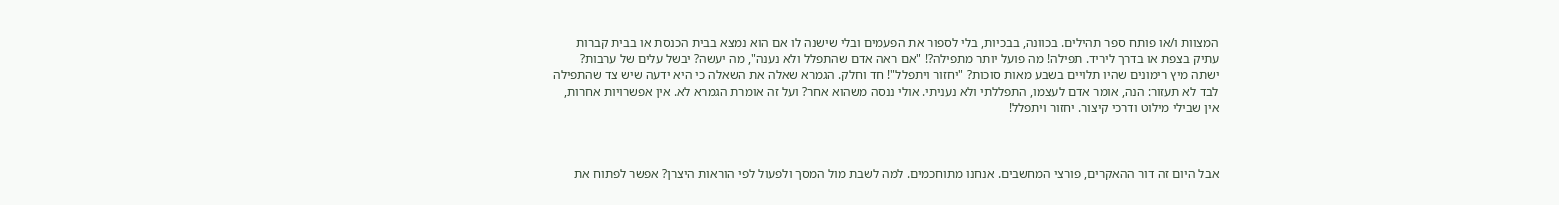המצוות ו/או פותח ספר תהילים. בכוונה, בבכיות, בלי לספור את הפעמים ובלי שישנה לו אם הוא נמצא בבית הכנסת או בבית קברות עתיק בצפת או בדרך ליריד. תפילה! מה פועל יותר מתפילה?! "אם ראה אדם שהתפלל ולא נענה", מה יעשה? יבשל עלים של ערבות? ישתה מיץ רימונים שהיו תלויים בשבע מאות סוכות? "יחזור ויתפלל"! חד וחלק. הגמרא שאלה את השאלה כי היא ידעה שיש צד שהתפילה לבד לא תעזור: הנה, אומר אדם לעצמו, התפללתי ולא נעניתי. אולי ננסה משהוא אחר? ועל זה אומרת הגמרא לא. אין אפשרויות אחרות, אין שבילי מילוט ודרכי קיצור. יחזור ויתפלל!



אבל היום זה דור ההאקרים, פורצי המחשבים. אנחנו מתוחכמים. למה לשבת מול המסך ולפעול לפי הוראות היצרן? אפשר לפתוח את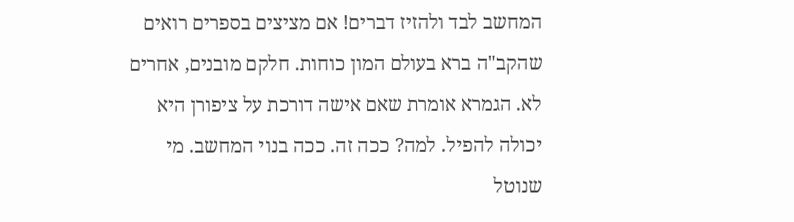המחשב לבד ולהזיז דברים! אם מציצים בספרים רואים שהקב"ה ברא בעולם המון כוחות. חלקם מובנים, אחרים לא. הגמרא אומרת שאם אישה דורכת על ציפורן היא יכולה להפיל. למה? ככה זה. ככה בנוי המחשב. מי שנוטל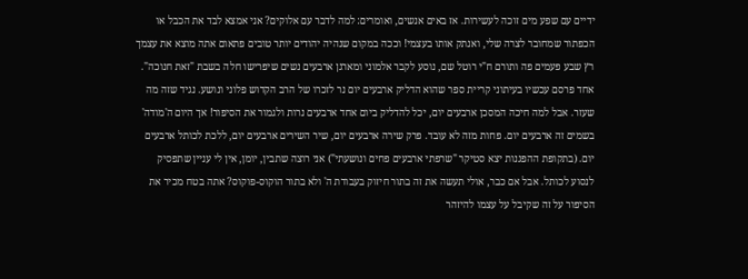ידיים עם שפע מים זוכה לעשירות. אז באים אנשים, ואומרים: למה לדבר עם אלוקים? אני אמצא לבד את הכבל או הכפתור שמחובר לצרה שלי, ואנתק אותו בעצמי! וככה במקום שנהיה יהודים יותר טובים פתאום אתה מוצא את עצמך רץ שבע פעמים פה ותורם ח"י רוטל שם, נוסע לקבר אלמוני ומארגן ארבעים נשים שיפרישו חלה בשבת "זאת חנוכה". אחד פרסם עכשיו בעיתוני קריית ספר שהוא הדליק ארבעים יום נר לזכרו של הרב הקדוש פלוני ונושע. נגיד שזה מה שעזר. אבל למה חיכה המסכן ארבעים יום, יכל להדליק ביום אחד ארבעים נרות ולגמור את הסיפור! אך היום ה'מודה' בשמים זה ארבעים יום. פחות מזה לא עובד. פרק שירה ארבעים יום, שיר השירים ארבעים יום, ללכת לכותל ארבעים יום. (בתקופת ההפגנות יצא סטיקר "שרפתי ארבעים פחים ונושעתי") אני רוצה שתבין, יומן, אין לי עניין שתפסיק לנסוע לכותל. אבל אם כבר, אולי תעשה את זה בתור חיזוק בעבודת ה' ולא בתור הוקוס-פוקוס? אתה בטח מכיר את הסיפור על זה שקיבל על עצמו להיזהר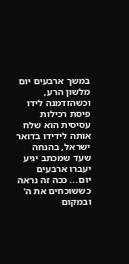במשך ארבעים יום מלשון הרע, וכשהזדמנה לידו פיסת רכילות עסיסית הוא שלח אותה לידידו בדואר ישראל, בהנחה שעד שמכתב יגיע יעברו ארבעים יום... ככה זה נראה כששוכחים את ה' ובמקום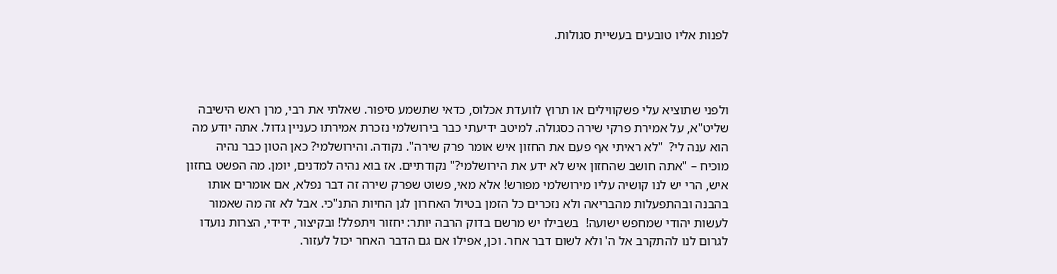לפנות אליו טובעים בעשיית סגולות.



ולפני שתוציא עלי פשקווילים או תרוץ לוועדת אכלוס, כדאי שתשמע סיפור. שאלתי את רבי, מרן ראש הישיבה שליט"א, על אמירת פרקי שירה כסגולה. למיטב ידיעתי כבר בירושלמי נזכרת אמירתו כעניין גדול. אתה יודע מה הוא ענה לי?  "לא ראיתי אף פעם את החזון איש אומר פרק שירה". נקודה. והירושלמי? כאן הטון כבר נהיה מוכיח – "אתה חושב שהחזון איש לא ידע את הירושלמי?" נקודתיים. אז בוא נהיה למדנים, יומן. מה הפשט בחזון איש, הרי יש לנו קושיה עליו מירושלמי מפורש! אלא מאי, פשוט שפרק שירה זה דבר נפלא, אם אומרים אותו בהבנה ובהתפעלות מהבריאה ולא נזכרים כל הזמן בטיול האחרון לגן החיות התנ"כי. אבל לא זה מה שאמור לעשות יהודי שמחפש ישועה!  בשבילו יש מרשם בדוק הרבה יותר: יחזור ויתפלל! ובקיצור, ידידי, הצרות נועדו לגרום לנו להתקרב אל ה' ולא לשום דבר אחר. וכן, אפילו אם גם הדבר האחר יכול לעזור.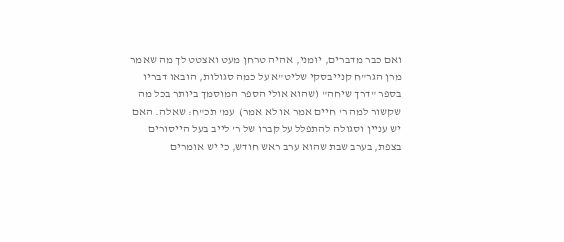ואם כבר מדברים, יומני, אהיה טרחן מעט ואצטט לך מה שאמר מרן הגר"ח קנייבסקי שליט"א על כמה סגולות, הובאו דבריו בספר "דרך שיחה" (שהוא אולי הספר המוסמך ביותר בכל מה שקשור למה ר' חיים אמר או לא אמר)  עמ' תכ"ח: שאלה. האם יש עניין וסגולה להתפלל על קברו של ר' לייב בעל הייסורים בצפת, בערב שבת שהוא ערב ראש חודש, כי יש אומרים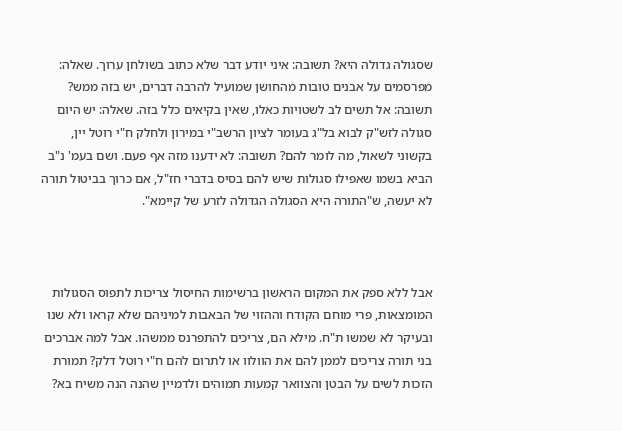שסגולה גדולה היא? תשובה: איני יודע דבר שלא כתוב בשולחן ערוך. שאלה: מפרסמים על אבנים טובות מהחושן שמועיל להרבה דברים, יש בזה ממש? תשובה: אל תשים לב לשטויות כאלו, שאין בקיאים כלל בזה. שאלה: יש היום סגולה לזש"ק לבוא בל"ג בעומר לציון הרשב"י במירון ולחלק ח"י רוטל יין, בקשוני לשאול, מה לומר להם? תשובה: לא ידענו מזה אף פעם. ושם בעמ' נ"ב הביא בשמו שאפילו סגולות שיש להם בסיס בדברי חז"ל, אם כרוך בביטול תורה לא יעשה, ש"התורה היא הסגולה הגדולה לזרע של קיימא".



אבל ללא ספק את המקום הראשון ברשימות החיסול צריכות לתפוס הסגולות המומצאות, פרי מוחם הקודח וההזוי של הבאבות למיניהם שלא קראו ולא שנו ובעיקר לא שמשו ת"ח. מילא הם, צריכים להתפרנס ממשהו. אבל למה אברכים בני תורה צריכים לממן להם את הוולוו או לתרום להם ח"י רוטל דלק? תמורת הזכות לשים על הבטן והצוואר קמעות תמוהים ולדמיין שהנה הנה משיח בא?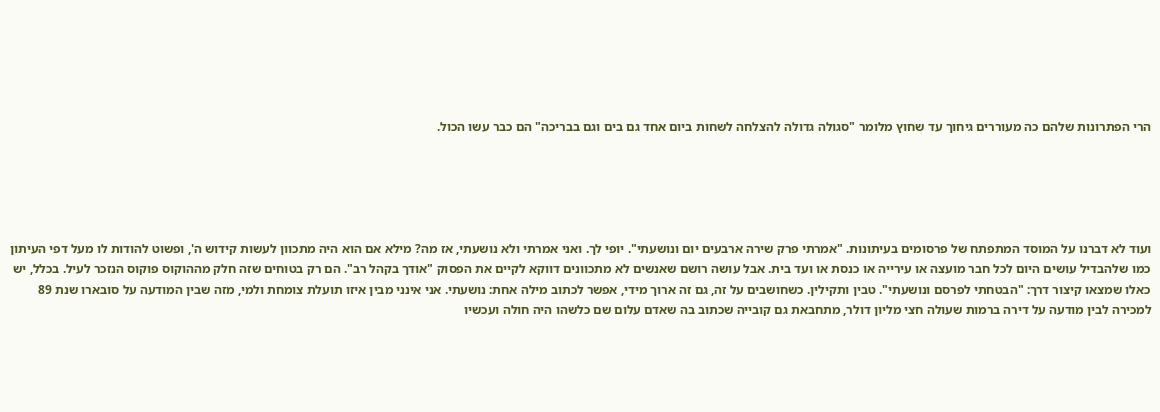הרי הפתרונות שלהם כה מעוררים גיחוך עד שחוץ מלומר "סגולה גדולה להצלחה לשחות ביום אחד גם בים וגם בבריכה" הם כבר עשו הכול.





ועוד לא דברנו על המוסד המתפתח של פרסומים בעיתונות. "אמרתי פרק שירה ארבעים יום ונושעתי". יופי לך. ואני אמרתי ולא נושעתי, אז מה? מילא אם הוא היה מתכוון לעשות קידוש ה', ופשוט להודות לו מעל דפי העיתון כמו שלהבדיל עושים היום לכל חבר מועצה או עירייה או כנסת או ועד בית. אבל עושה רושם שאנשים לא מתכוונים דווקא לקיים את הפסוק "אודך בקהל רב". הם רק בטוחים שזה חלק מההוקוס פוקוס הנזכר לעיל. בכלל, יש כאלו שמצאו קיצור דרך: "הבטחתי לפרסם ונושעתי". טבין ותקילין. כשחושבים על זה, גם זה ארוך מידי, אפשר לכתוב מילה אחת: נושעתי. אני אינני מבין איזו תועלת צומחת ולמי, מזה שבין המודעה על סובארו שנת 89 למכירה לבין מודעה על דירה ברמות שעולה חצי מליון דולר, מתחבאת גם קובייה שכתוב בה שאדם עלום שם כלשהו היה חולה ועכשיו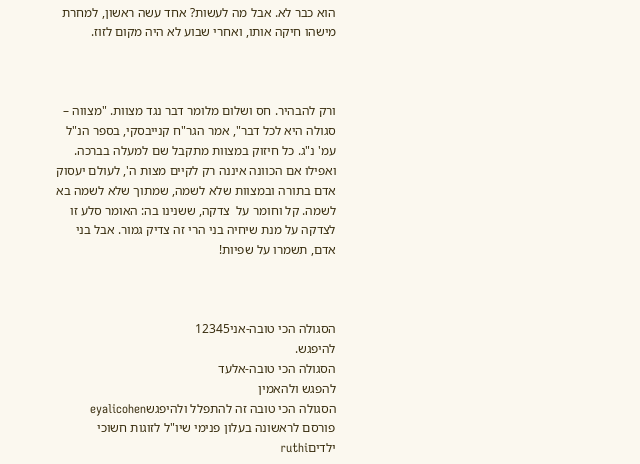הוא כבר לא. אבל מה לעשות? אחד עשה ראשון, למחרת מישהו חיקה אותו, ואחרי שבוע לא היה מקום לזוז.



ורק להבהיר. חס ושלום מלומר דבר נגד מצוות. "מצווה – סגולה היא לכל דבר", אמר הגר"ח קנייבסקי, בספר הנ"ל עמ' נ"ג. כל חיזוק במצוות מתקבל שם למעלה בברכה. ואפילו אם הכוונה איננה רק לקיים מצות ה', לעולם יעסוק אדם בתורה ובמצוות שלא לשמה, שמתוך שלא לשמה בא לשמה. קל וחומר על  צדקה, ששנינו בה: האומר סלע זו לצדקה על מנת שיחיה בני הרי זה צדיק גמור. אבל בני אדם, תשמרו על שפיות!



הסגולה הכי טובה-אני12345
להיפגש.
הסגולה הכי טובה-אלעד
להפגש ולהאמין
הסגולה הכי טובה זה להתפלל ולהיפגשeyalicohen
פורסם לראשונה בעלון פנימי שיו"ל לזוגות חשוכי ילדיםruthi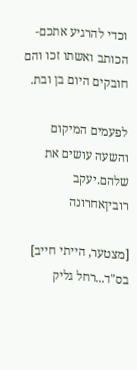וכדי להרגיע אתכם- הכותב ואשתו זכו והם חובקים היום בן ובת.

לפעמים המיקום והשעה עושים את שלהם.יעקב רוביןאחרונה

[מצטער, הייתי חייב]
בס"ד...רחל גליק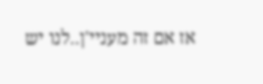אז אם זה מעניי'ן..לנו יש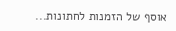אוסף של הזמנות לחתונות...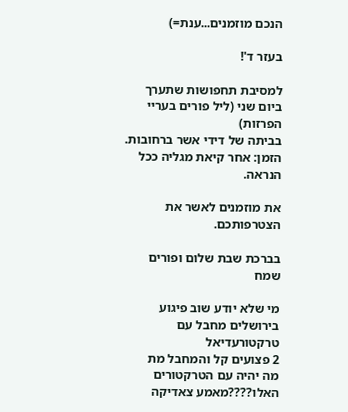הנכם מוזמנים...ענת=)

בעזר ד'!

למסיבת תחפושות שתערך ביום שני (ליל פורים בעריי הפרזות)
בביתה של דידי אשר ברחובות.
הזמן: אחר קיאת מגליה ככל הנראה.

את מוזמנים לאשר את הצטרפותכם.

בברכת שבת שלום ופורים שמח

מי שלא יודע שוב פיגוע בירושלים מחבל עם טרקטורעדיאל
2 פצועים קל והמחבל מת
מה יהיה עם הטרקטורים האלו????מאמע צאדיקה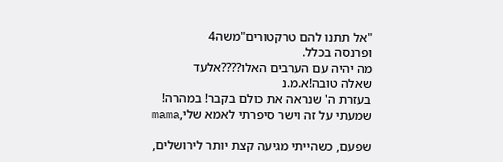"אל תתנו להם טרקטורים"משה4
ופרנסה בכלל.
מה יהיה עם הערבים האלו????אלעד
שאלה טובה!א.מ.נ
בעזרת ה' שנראה את כולם בקבר! במהרה!
שמעתי על זה וישר סיפרתי לאמא שלי,mama

שפעם, כשהייתי מגיעה קצת יותר לירושלים,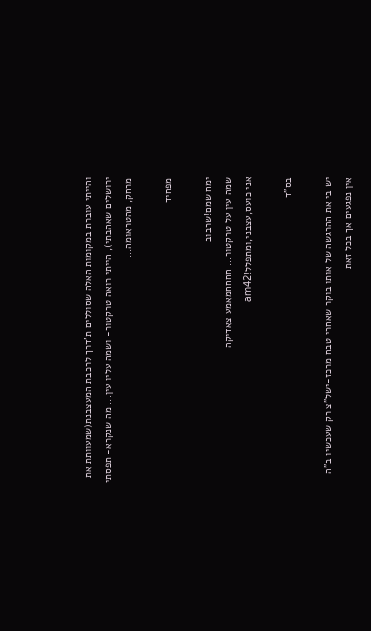והייתי עוברת במקומות האלה שסוללים ת'דרך לרכבת המעצבנת(שמעוותת את ירושלים שאהבתי), הייתי רואה טרקטור- ושמה עליו עין... מה שנקרא- תפסתי מרחק, מהטראומה...

מפחיד

ימח שמם!שרבוב
שמה עין על טרקטור... חחחחמאמע צאדיקה
אני כועס,עצבני,ומתפלל!am42

בס"ד

יש בי את ההרגשה של אותו בוקר שאחרי טבח מרכז-ישל"צ רק שעכשיו ב"ה אין נפגעים אך בכל זאת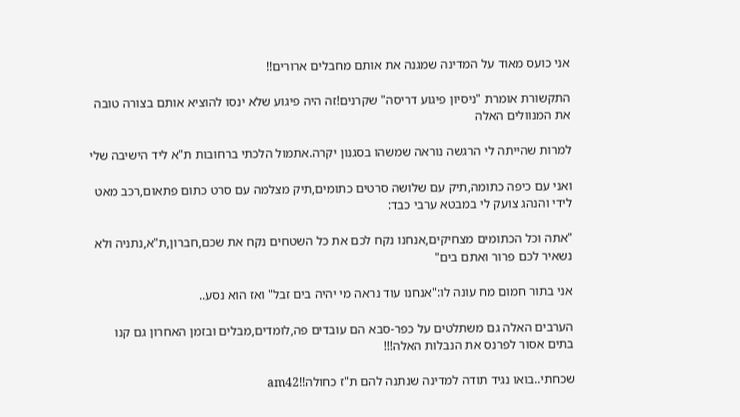אני כועס מאוד על המדינה שמגנה את אותם מחבלים ארורים!!

התקשורת אומרת "ניסיון פיגוע דריסה" שקרנים!זה היה פיגוע שלא ינסו להוציא אותם בצורה טובה את המנוולים האלה

למרות שהייתה לי הרגשה נוראה שמשהו בסגנון יקרה.אתמול הלכתי ברחובות ת"א ליד הישיבה שלי

ואני עם כיפה כתומה,תיק עם שלושה סרטים כתומים,תיק מצלמה עם סרט כתום פתאום,רכב מאט לידי והנהג צועק לי במבטא ערבי כבד:

"אתה וכל הכתומים מצחיקים,אנחנו נקח לכם את כל השטחים נקח את שכם,חברון,ת"א,נתניה ולא נשאיר לכם פרור ואתם בים"

אני בתור חמום מח עונה לו:"אנחנו עוד נראה מי יהיה בים זבל" ואז הוא נסע..

הערבים האלה גם משתלטים על כפר-סבא הם עובדים פה,לומדים,מבלים ובזמן האחרון גם קנו בתים אסור לפרנס את הנבלות האלה!!!

שכחתי..בואו נגיד תודה למדינה שנתנה להם ת"ז כחולה!!am42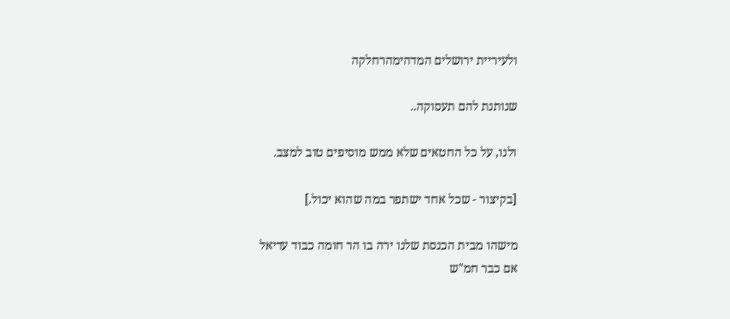ולעיריית ירושלים המדהימהרחלקה

שנותנת להם תעסוקה..

ולנו, על כל החטאים שלא ממש מוסיפים טוב למצב.

[בקיצור - שכל אחד ישתפר במה שהוא יכול.]

מישהו מבית הכנסת שלנו ירה בו הר חומה כבוד עדיאל
אם כבר חמ"ש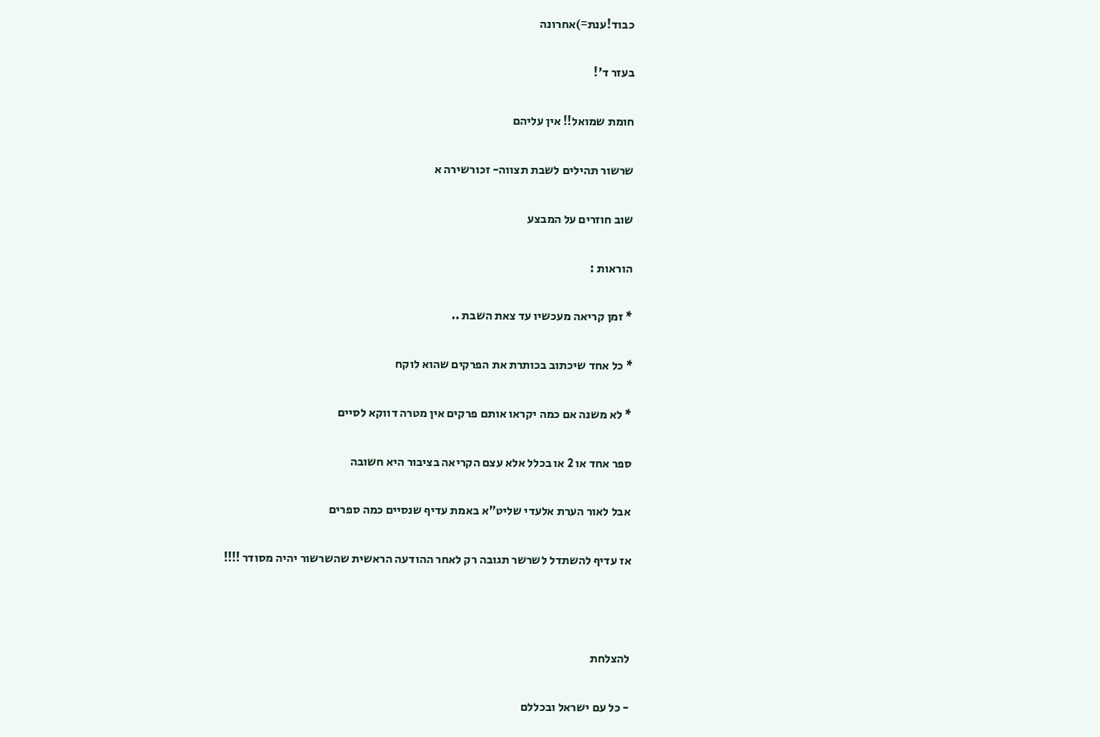כבוד!ענת=)אחרונה

בעזר ד'!

חומת שמואל!! אין עליהם

שרשור תהילים לשבת תצווה- זכורשירה א

שוב חוזרים על המבצע

הוראות :

* זמן קריאה מעכשיו עד צאת השבת ..

* כל אחד שיכתוב בכותרת את הפרקים שהוא לוקח

* לא משנה אם כמה יקראו אותם פרקים אין מטרה דווקא לסיים

ספר אחד או 2 או בכלל אלא עצם הקריאה בציבור היא חשובה

אבל לאור הערת אלעדי שליט"א באמת עדיף שנסיים כמה ספרים

אז עדיף להשתדל לשרשר תגובה רק לאחר ההודעה הראשית שהשרשור יהיה מסודר !!!!



להצלחת

- כל עם ישראל ובכללם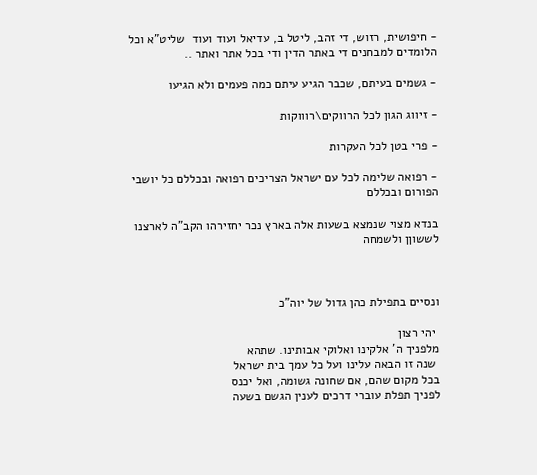- חיפושית, רזוש, די זהב, ליטל ב, עדיאל ועוד ועוד  שליט"א וכל הלומדים למבחנים די באתר הדין ודי בכל אתר ואתר ..

- גשמים בעיתם, שכבר הגיע עיתם כמה פעמים ולא הגיעו

- זיווג הגון לכל הרווקים\רוווקות

- פרי בטן לכל העקרות

- רפואה שלימה לכל עם ישראל הצריכים רפואה ובכללם כל יושבי הפורום ובכללם

בנדא מצוי שנמצא בשעות אלה בארץ נכר יחזירהו הקב"ה לארצנו לששוןן ולשמחה



ונסיים בתפילת כהן גדול של יוה"כ

 יהי רצון
מלפניך ה' אלקינו ואלוקי אבותינו. שתהא
 שנה זו הבאה עלינו ועל כל עמך בית ישראל
בכל מקום שהם, אם שחונה גשומה, ואל יכנס
לפניך תפלת עוברי דרכים לענין הגשם בשעה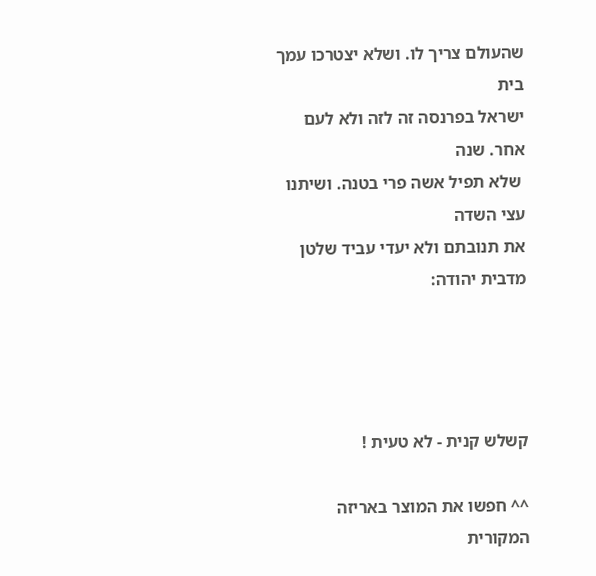שהעולם צריך לו. ושלא יצטרכו עמך בית
ישראל בפרנסה זה לזה ולא לעם אחר. שנה
 שלא תפיל אשה פרי בטנה. ושיתנו עצי השדה
את תנובתם ולא יעדי עביד שלטן מדבית יהודה:




קשלש קנית - לא טעית !

^^ חפשו את המוצר באריזה המקורית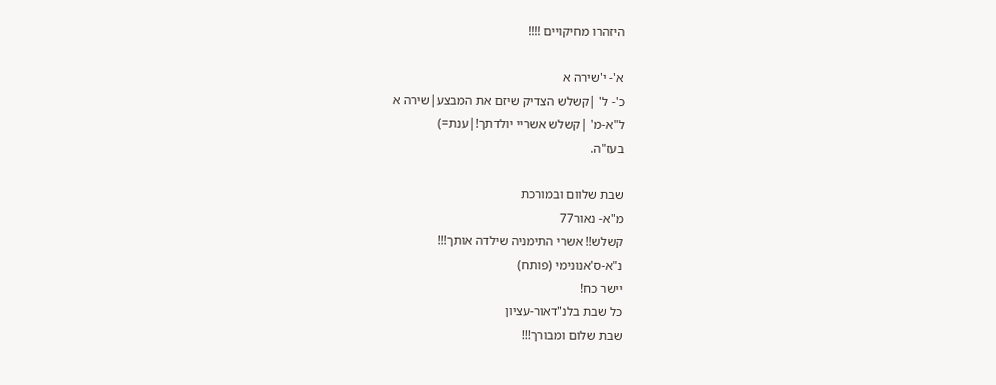היזהרו מחיקויים !!!!

א'- י'שירה א
כ'- ל' |קשלש הצדיק שיזם את המבצע|שירה א
ל"א-מ' |קשלש אשריי יולדתך!|ענת=)
בעז"ה.

שבת שלוום ובמורכת
מ"א- נאור77
קשלש!! אשרי התימניה שילדה אותך!!!
נ"א-ס'אנונימי (פותח)
יישר כח!
כל שבת בלנ"דאור-עציון
שבת שלום ומבורך!!!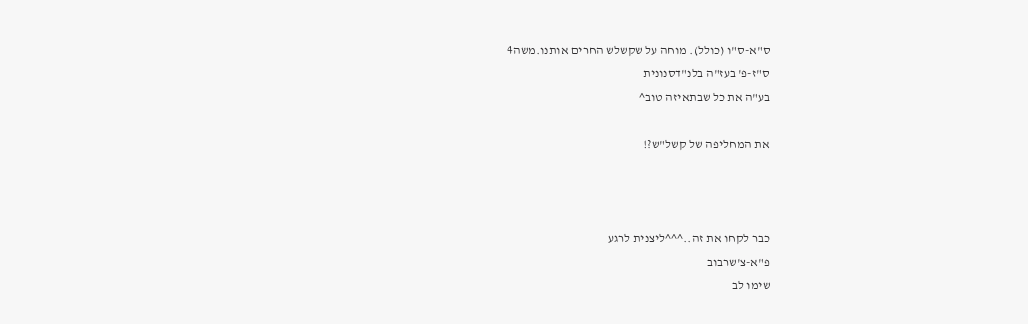ס"א-ס"ו (כולל). מוחה על שקשלש החרים אותנו.משה4
ס"ז-פ' בעז"ה בלנ"דסנונית
בע"ה את כל שבתאיזה טוב^

את המחליפה של קשל"ש?!



כבר לקחו את זה..^^^ליצנית לרגע
פ"א-צ'שרבוב
שימו לב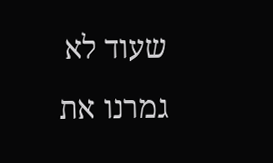שעוד לא גמרנו את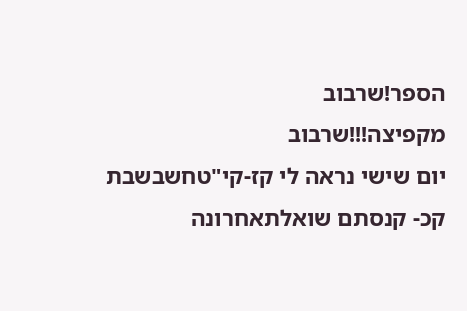הספר!שרבוב
מקפיצה!!!שרבוב
יום שישי נראה לי קז-קי"טחשבשבת
קכ- קנסתם שואלתאחרונה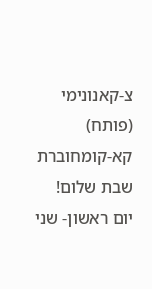צ-קאנונימי (פותח)
קא-קומחוברת
שבת שלום!
יום ראשון- שני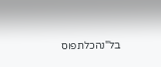בל"נהכלתפוס